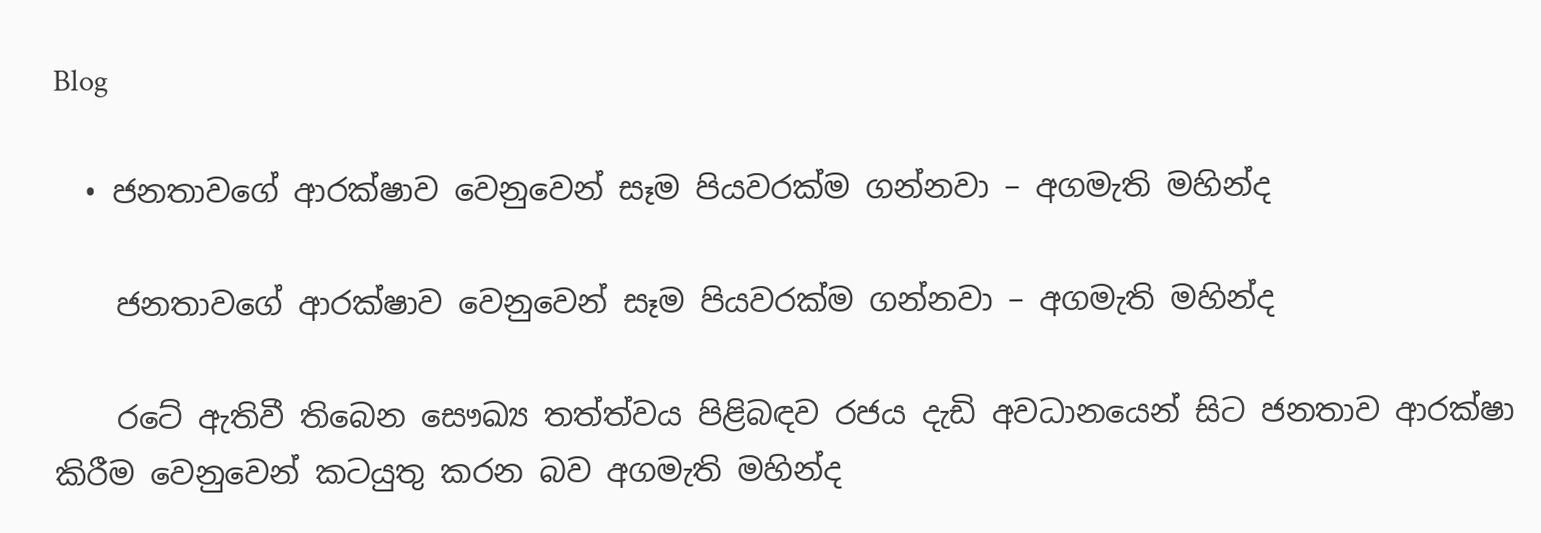Blog

  • ජනතාවගේ ආරක්ෂාව වෙනුවෙන් සෑම පියවරක්ම ගන්නවා – අගමැති මහින්ද

    ජනතාවගේ ආරක්ෂාව වෙනුවෙන් සෑම පියවරක්ම ගන්නවා – අගමැති මහින්ද

    රටේ ඇතිවී තිබෙන සෞඛ්‍ය තත්ත්වය පිළිබඳව රජය දැඩි අවධානයෙන් සිට ජනතාව ආරක්ෂා කිරීම වෙනුවෙන් කටයුතු කරන බව අගමැති මහින්ද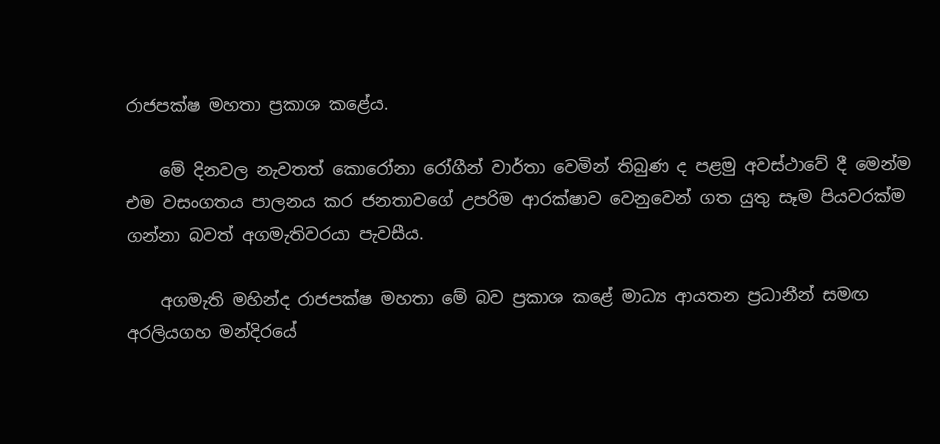රාජපක්ෂ මහතා ප්‍රකාශ කළේය.

    මේ දිනවල නැවතත් කොරෝනා රෝගීන් වාර්තා වෙමින් තිබුණ ද පළමු අවස්ථාවේ දී මෙන්ම එම වසංගතය පාලනය කර ජනතාවගේ උපරිම ආරක්ෂාව වෙනුවෙන් ගත යුතු සෑම පියවරක්ම ගන්නා බවත් අගමැතිවරයා පැවසීය.

    අගමැති මහින්ද රාජපක්ෂ මහතා මේ බව ප්‍රකාශ කළේ මාධ්‍ය ආයතන ප්‍රධානීන් සමඟ අරලියගහ මන්දිරයේ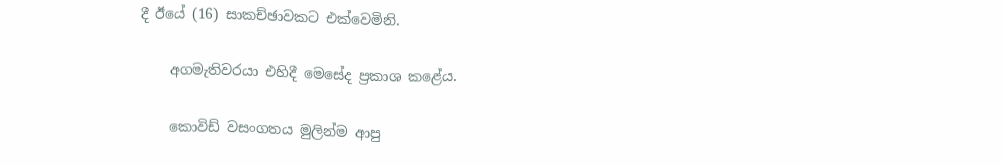දී ඊයේ (16) සාකච්ඡාවකට එක්වෙමිනි.

    අගමැතිවරයා එහිදී මෙසේද ප්‍රකාශ කළේය.

    කොවිඩ් වසංගතය මුලින්ම ආපු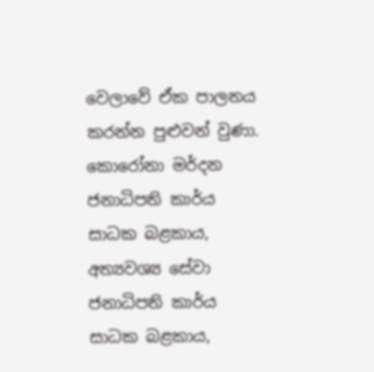වෙලාවේ ඒක පාලනය කරන්න පුළුවන් වුණා. කොරෝනා මර්දන ජනාධිපති කාර්ය සාධක බළකාය, අත්‍යවශ්‍ය සේවා ජනාධිපති කාර්ය සාධක බළකාය,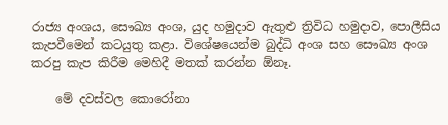රාජ්‍ය අංශය, සෞඛ්‍ය අංශ, යුද හමුදාව ඇතුළු ත්‍රිවිධ හමුදාව, පොලීසිය කැපවීමෙන් කටයුතු කළා. විශේෂයෙන්ම බුද්ධි අංශ සහ සෞඛ්‍ය අංශ කරපු කැප කිරීම මෙහිදී මතක් කරන්න ඕනෑ.

    මේ දවස්වල කොරෝනා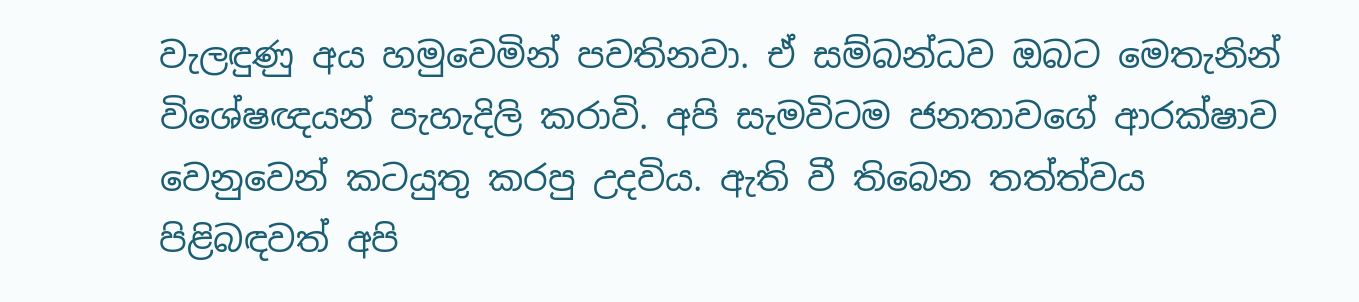වැලඳුණු අය හමුවෙමින් පවතිනවා. ඒ සම්බන්ධව ඔබට මෙතැනින් විශේෂඥයන් පැහැදිලි කරාවි. අපි සැමවිටම ජනතාවගේ ආරක්ෂාව වෙනුවෙන් කටයුතු කරපු උදවිය. ඇති වී තිබෙන තත්ත්වය පිළිබඳවත් අපි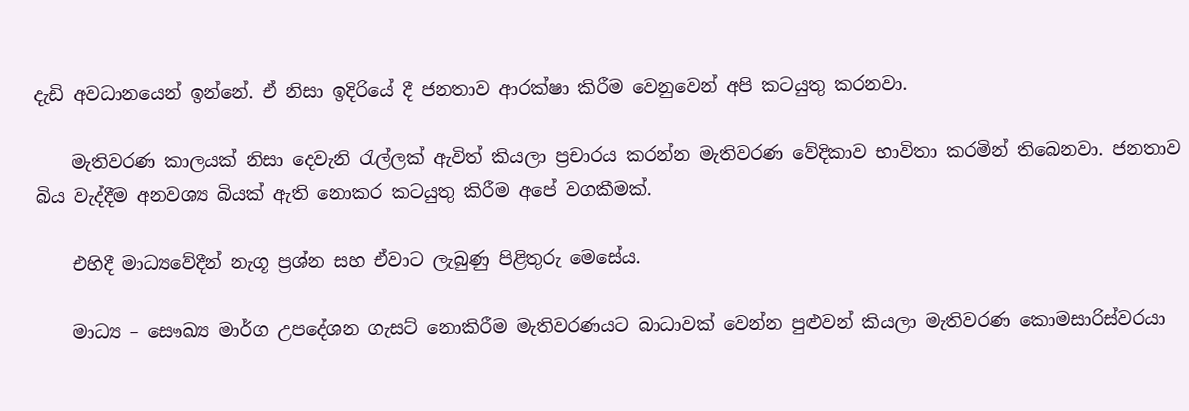දැඩි අවධානයෙන් ඉන්නේ. ඒ නිසා ඉදිරියේ දී ජනතාව ආරක්ෂා කිරීම වෙනුවෙන් අපි කටයුතු කරනවා.

    මැතිවරණ කාලයක් නිසා දෙවැනි රැල්ලක් ඇවිත් කියලා ප්‍රචාරය කරන්න මැතිවරණ වේදිකාව භාවිතා කරමින් තිබෙනවා. ජනතාව බිය වැද්දීම අනවශ්‍ය බියක් ඇති නොකර කටයුතු කිරීම අපේ වගකීමක්.

    එහිදී මාධ්‍යවේදීන් නැගූ ප්‍රශ්න සහ ඒවාට ලැබුණු පිළිතුරු මෙසේය.

    මාධ්‍ය – සෞඛ්‍ය මාර්ග උපදේශන ගැසට් නොකිරීම මැතිවරණයට බාධාවක් වෙන්න පුළුවන් කියලා මැතිවරණ කොමසාරිස්වරයා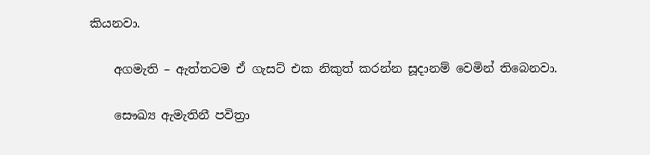කියනවා.

    අගමැති – ඇත්තටම ඒ ගැසට් එක නිකුත් කරන්න සූදානම් වෙමින් තිබෙනවා.

    සෞඛ්‍ය ඇමැතිනී පවිත්‍රා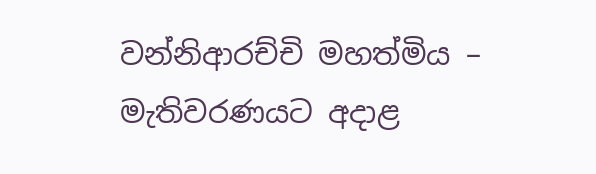වන්නිආරච්චි මහත්මිය – මැතිවරණයට අදාළ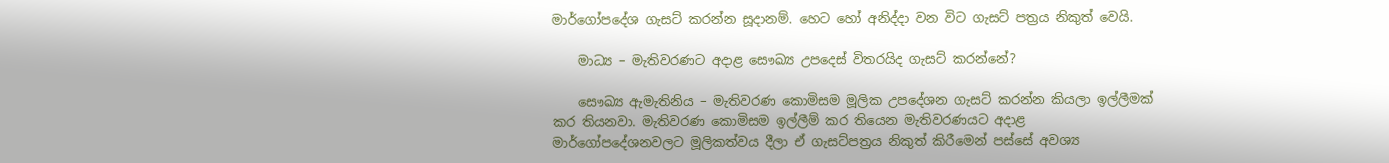මාර්ගෝපදේශ ගැසට් කරන්න සූදානම්. හෙට හෝ අනිද්දා වන විට ගැසට් පත්‍රය නිකුත් වෙයි.

    මාධ්‍ය – මැතිවරණට අදාළ සෞඛ්‍ය උපදෙස් විතරයිද ගැසට් කරන්නේ?

    සෞඛ්‍ය ඇමැතිනිය – මැතිවරණ කොමිසම මූලික උපදේශන ගැසට් කරන්න කියලා ඉල්ලීමක් කර තියනවා. මැතිවරණ කොමිසම ඉල්ලීම් කර තියෙන මැතිවරණයට අදාළ මාර්ගෝපදේශනවලට මූලිකත්වය දීලා ඒ ගැසට්පත්‍රය නිකුත් කිරීමෙන් පස්සේ අවශ්‍ය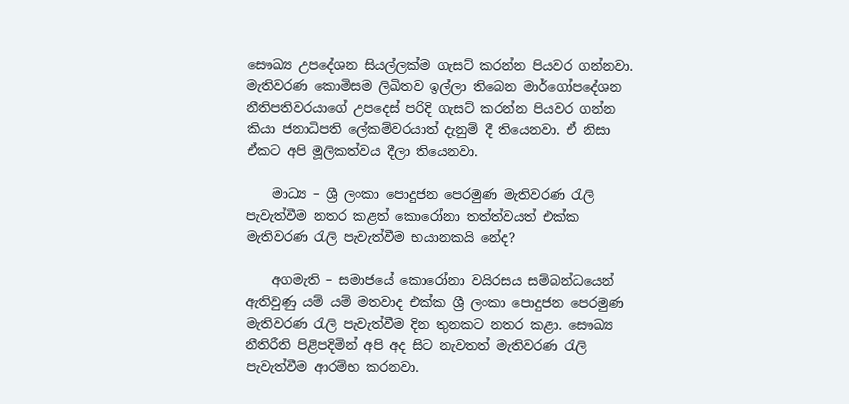සෞඛ්‍ය උපදේශන සියල්ලක්ම ගැසට් කරන්න පියවර ගන්නවා. මැතිවරණ කොමිසම ලිඛිතව ඉල්ලා තිබෙන මාර්ගෝපදේශන නීතිපතිවරයාගේ උපදෙස් පරිදි ගැසට් කරන්න පියවර ගන්න කියා ජනාධිපති ලේකම්වරයාත් දැනුම් දී තියෙනවා. ඒ නිසා ඒකට අපි මූලිකත්වය දීලා තියෙනවා.

    මාධ්‍ය – ශ්‍රී ලංකා පොදුජන පෙරමුණ මැතිවරණ රැලි පැවැත්වීම නතර කළත් කොරෝනා තත්ත්වයත් එක්ක මැතිවරණ රැලි පැවැත්වීම භයානකයි නේද?

    අගමැති – සමාජයේ කොරෝනා වයිරසය සම්බන්ධයෙන් ඇතිවුණු යම් යම් මතවාද එක්ක ශ්‍රී ලංකා පොදුජන පෙරමුණ මැතිවරණ රැලි පැවැත්වීම දින තුනකට නතර කළා. සෞඛ්‍ය නීතිරීති පිළිපදිමින් අපි අද සිට නැවතත් මැතිවරණ රැලි පැවැත්වීම ආරම්භ කරනවා.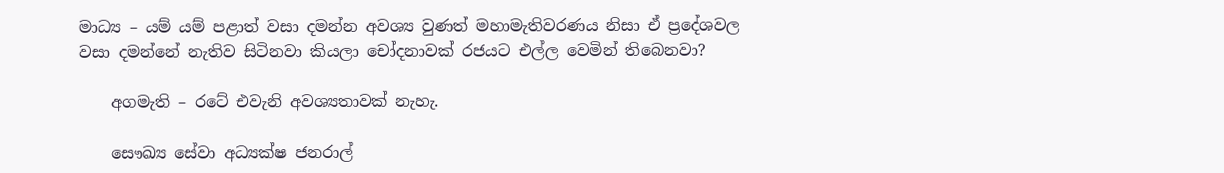මාධ්‍ය – යම් යම් පළාත් වසා දමන්න අවශ්‍ය වුණත් මහාමැතිවරණය නිසා ඒ ප්‍රදේශවල වසා දමන්නේ නැතිව සිටිනවා කියලා චෝදනාවක් රජයට එල්ල වෙමින් තිබෙනවා?

    අගමැති – රටේ එවැනි අවශ්‍යතාවක් නැහැ.

    සෞඛ්‍ය සේවා අධ්‍යක්ෂ ජනරාල්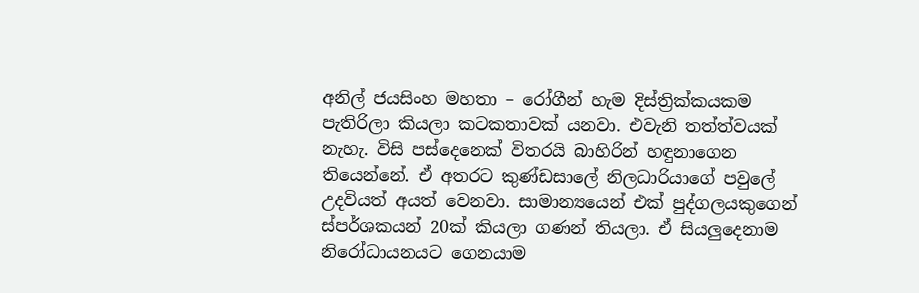අනිල් ජයසිංහ මහතා – රෝගීන් හැම දිස්ත්‍රික්කයකම පැතිරිලා කියලා කටකතාවක් යනවා. එවැනි තත්ත්වයක් නැහැ. විසි පස්දෙනෙක් විතරයි බාහිරින් හඳුනාගෙන තියෙන්නේ. ඒ අතරට කුණ්ඩසාලේ නිලධාරියාගේ පවුලේ උදවියත් අයත් වෙනවා. සාමාන්‍යයෙන් එක් පුද්ගලයකුගෙන් ස්පර්ශකයන් 20ක් කියලා ගණන් තියලා. ඒ සියලුදෙනාම නිරෝධායනයට ගෙනයාම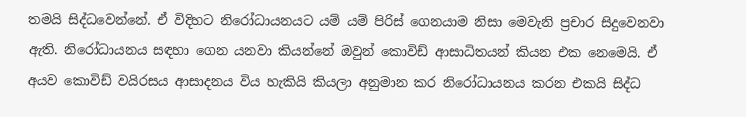තමයි සිද්ධවෙන්නේ. ඒ විදිහට නිරෝධායනයට යම් යම් පිරිස් ගෙනයාම නිසා මෙවැනි ප්‍රචාර සිදුවෙනවා ඇති. නිරෝධායනය සඳහා ගෙන යනවා කියන්නේ ඔවුන් කොවිඩ් ආසාධිතයන් කියන එක නෙමෙයි. ඒ අයව කොවිඩ් වයිරසය ආසාදනය විය හැකියි කියලා අනුමාන කර නිරෝධායනය කරන එකයි සිද්ධ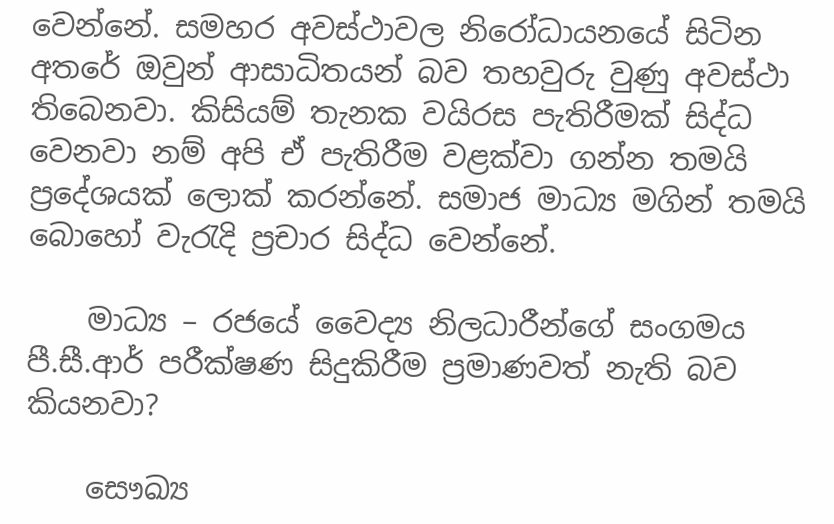වෙන්නේ. සමහර අවස්ථාවල නිරෝධායනයේ සිටින අතරේ ඔවුන් ආසාධිතයන් බව තහවුරු වුණු අවස්ථා තිබෙනවා. කිසියම් තැනක වයිරස පැතිරීමක් සිද්ධ වෙනවා නම් අපි ඒ පැතිරීම වළක්වා ගන්න තමයි ප්‍රදේශයක් ලොක් කරන්නේ. සමාජ මාධ්‍ය මගින් තමයි බොහෝ වැරැදි ප්‍රචාර සිද්ධ වෙන්නේ.

    මාධ්‍ය – රජයේ වෛද්‍ය නිලධාරීන්ගේ සංගමය පී.සී.ආර් පරීක්ෂණ සිදුකිරීම ප්‍රමාණවත් නැති බව කියනවා?

    සෞඛ්‍ය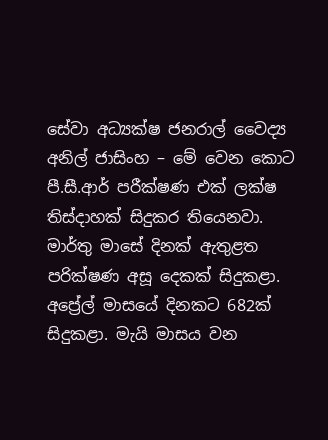සේවා අධ්‍යක්ෂ ජනරාල් වෛද්‍ය අනිල් ජාසිංහ – මේ වෙන කොට පී.සී.ආර් පරීක්ෂණ එක් ලක්ෂ තිස්දාහක් සිදුකර තියෙනවා. මාර්තු මාසේ දිනක් ඇතුළත පරික්ෂණ අසූ දෙකක් සිදුකළා. අප්‍රේල් මාසයේ දිනකට 682ක් සිදුකළා. මැයි මාසය වන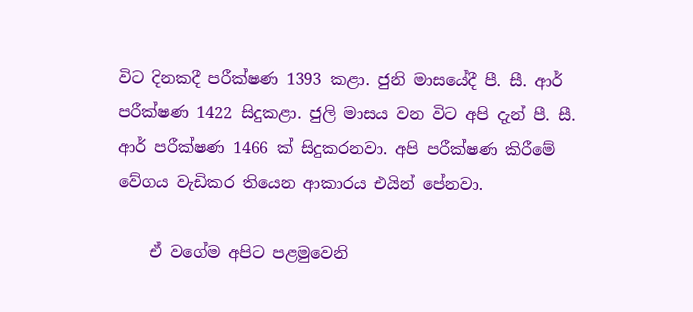විට දිනකදී පරීක්ෂණ 1393 කළා. ජුනි මාසයේදී පී. සී. ආර් පරීක්ෂණ 1422 සිදුකළා. ජුලි මාසය වන විට අපි දැන් පී. සී. ආර් පරීක්ෂණ 1466 ක් සිදුකරනවා. අපි පරීක්ෂණ කිරීමේ වේගය වැඩිකර තියෙන ආකාරය එයින් පේනවා.

    ඒ වගේම අපිට පළමුවෙනි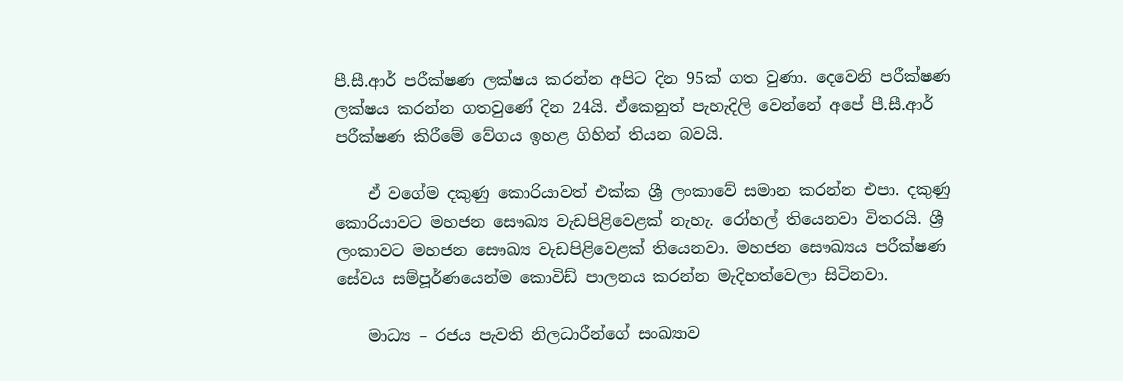පී.සී.ආර් පරීක්ෂණ ලක්ෂය කරන්න අපිට දින 95ක් ගත වුණා. දෙවෙනි පරීක්ෂණ ලක්ෂය කරන්න ගතවුණේ දින 24යි. ඒකෙනුත් පැහැදිලි වෙන්නේ අපේ පී.සී.ආර් පරීක්ෂණ කිරීමේ වේගය ඉහළ ගිහින් තියන බවයි.

    ඒ වගේම දකුණු කොරියාවත් එක්ක ශ්‍රී ලංකාවේ සමාන කරන්න එපා. දකුණු කොරියාවට මහජන සෞඛ්‍ය වැඩපිළිවෙළක් නැහැ. රෝහල් තියෙනවා විතරයි. ශ්‍රී ලංකාවට මහජන සෞඛ්‍ය වැඩපිළිවෙළක් තියෙනවා. මහජන සෞඛ්‍යය පරීක්ෂණ සේවය සම්පූර්ණයෙන්ම කොවිඩ් පාලනය කරන්න මැදිහත්වෙලා සිටිනවා.

    මාධ්‍ය – රජය පැවති නිලධාරීන්ගේ සංඛ්‍යාව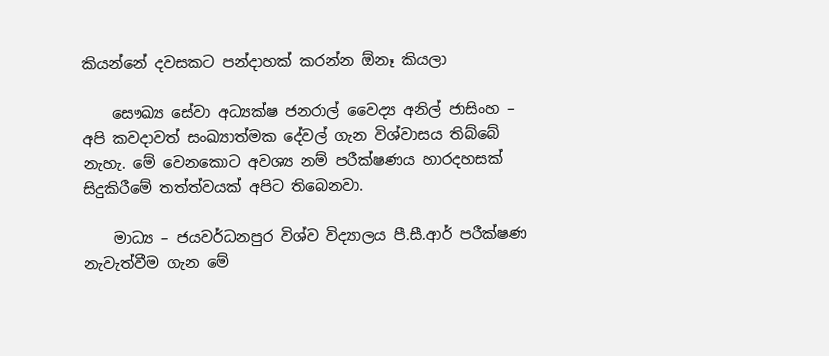කියන්නේ දවසකට පන්දාහක් කරන්න ඕනෑ කියලා

    සෞඛ්‍ය සේවා අධ්‍යක්ෂ ජනරාල් වෛද්‍ය අනිල් ජාසිංහ – අපි කවදාවත් සංඛ්‍යාත්මක දේවල් ගැන විශ්වාසය තිබ්බේ නැහැ. මේ වෙනකොට අවශ්‍ය නම් පරීක්ෂණය හාරදහසක් සිදුකිරීමේ තත්ත්වයක් අපිට තිබෙනවා.

    මාධ්‍ය – ජයවර්ධනපුර විශ්ව විද්‍යාලය පී.සී.ආර් පරීක්ෂණ නැවැත්වීම ගැන මේ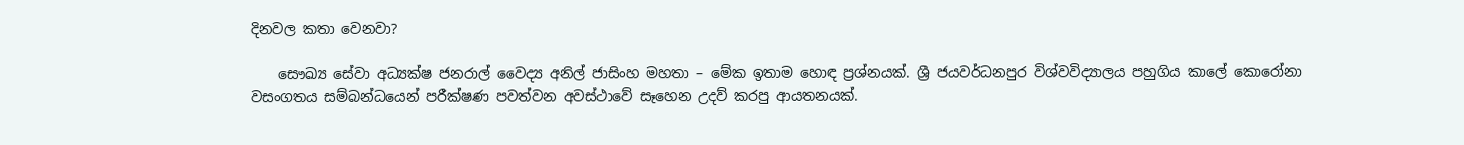දිනවල කතා වෙනවා?

    සෞඛ්‍ය සේවා අධ්‍යක්ෂ ජනරාල් වෛද්‍ය අනිල් ජාසිංහ මහතා – මේක ඉතාම හොඳ ප්‍රශ්නයක්. ශ්‍රී ජයවර්ධනපුර විශ්වවිද්‍යාලය පහුගිය කාලේ කොරෝනා වසංගතය සම්බන්ධයෙන් පරීක්ෂණ පවත්වන අවස්ථාවේ සෑහෙන උදව් කරපු ආයතනයක්.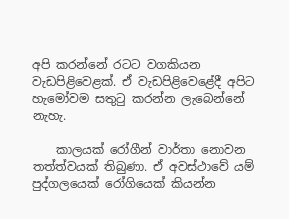අපි කරන්නේ රටට වගකියන වැඩපිළිවෙළක්. ඒ වැඩපිළිවෙළේදී අපිට හැමෝවම සතුටු කරන්න ලැබෙන්නේ නැහැ.

    කාලයක් රෝගීන් වාර්තා නොවන තත්ත්වයක් තිබුණා. ඒ අවස්ථාවේ යම් පුද්ගලයෙක් රෝගියෙක් කියන්න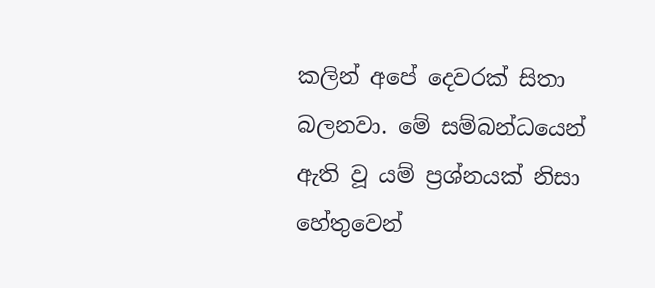කලින් අපේ දෙවරක් සිතා බලනවා. මේ සම්බන්ධයෙන් ඇති වූ යම් ප්‍රශ්නයක් නිසා හේතුවෙන්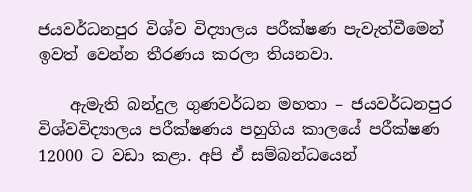ජයවර්ධනපුර විශ්ව විද්‍යාලය පරීක්ෂණ පැවැත්වීමෙන් ඉවත් වෙන්න තීරණය කරලා තියනවා.

    ඇමැති බන්දුල ගුණවර්ධන මහතා – ජයවර්ධනපුර විශ්වවිද්‍යාලය පරීක්ෂණය පහුගිය කාලයේ පරීක්ෂණ 12000 ට වඩා කළා. අපි ඒ සම්බන්ධයෙන්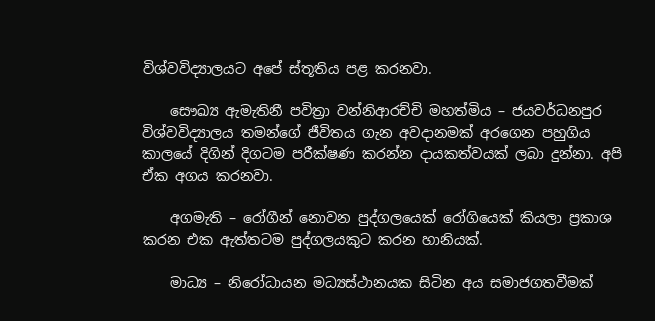විශ්වවිද්‍යාලයට අපේ ස්තූතිය පළ කරනවා.

    සෞඛ්‍ය ඇමැතිනී පවිත්‍රා වන්නිආරච්චි මහත්මිය – ජයවර්ධනපුර විශ්වවිද්‍යාලය තමන්ගේ ජීවිතය ගැන අවදානමක් අරගෙන පහුගිය කාලයේ දිගින් දිගටම පරීක්ෂණ කරන්න දායකත්වයක් ලබා දුන්නා. අපි ඒක අගය කරනවා.

    අගමැති – රෝගීන් නොවන පුද්ගලයෙක් රෝගියෙක් කියලා ප්‍රකාශ කරන එක ඇත්තටම පුද්ගලයකුට කරන හානියක්.

    මාධ්‍ය – නිරෝධායන මධ්‍යස්ථානයක සිටින අය සමාජගතවීමක්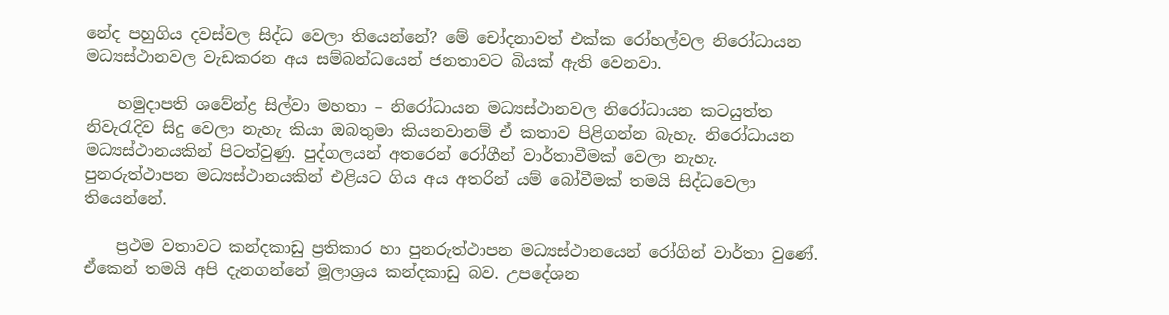නේද පහුගිය දවස්වල සිද්ධ වෙලා තියෙන්නේ? මේ චෝදනාවත් එක්ක රෝහල්වල නිරෝධායන මධ්‍යස්ථානවල වැඩකරන අය සම්බන්ධයෙන් ජනතාවට බියක් ඇති වෙනවා.

    හමුදාපති ශවේන්ද්‍ර සිල්වා මහතා – නිරෝධායන මධ්‍යස්ථානවල නිරෝධායන කටයුත්ත නිවැරැදිව සිදු වෙලා නැහැ කියා ඔබතුමා කියනවානම් ඒ කතාව පිළිගන්න බැහැ. නිරෝධායන මධ්‍යස්ථානයකින් පිටත්වුණු. පුද්ගලයන් අතරෙන් රෝගීන් වාර්තාවීමක් වෙලා නැහැ. පුනරුත්ථාපන මධ්‍යස්ථානයකින් එළියට ගිය අය අතරින් යම් බෝවීමක් තමයි සිද්ධවෙලා තියෙන්නේ.

    ප්‍රථම වතාවට කන්දකාඩු ප්‍රතිකාර හා පුනරුත්ථාපන මධ්‍යස්ථානයෙන් රෝගින් වාර්තා වුණේ. ඒකෙන් තමයි අපි දැනගන්නේ මූලාශ්‍රය කන්දකාඩු බව. උපදේශන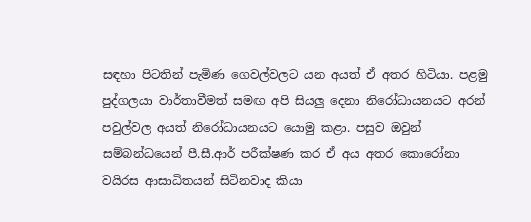සඳහා පිටතින් පැමිණ ගෙවල්වලට යන අයත් ඒ අතර හිටියා. පළමු පුද්ගලයා වාර්තාවීමත් සමඟ අපි සියලු දෙනා නිරෝධායනයට අරන් පවුල්වල අයත් නිරෝධායනයට යොමු කළා. පසුව ඔවුන් සම්බන්ධයෙන් පී.සී.ආර් පරීක්ෂණ කර ඒ අය අතර කොරෝනා වයිරස ආසාධිතයන් සිටිනවාද කියා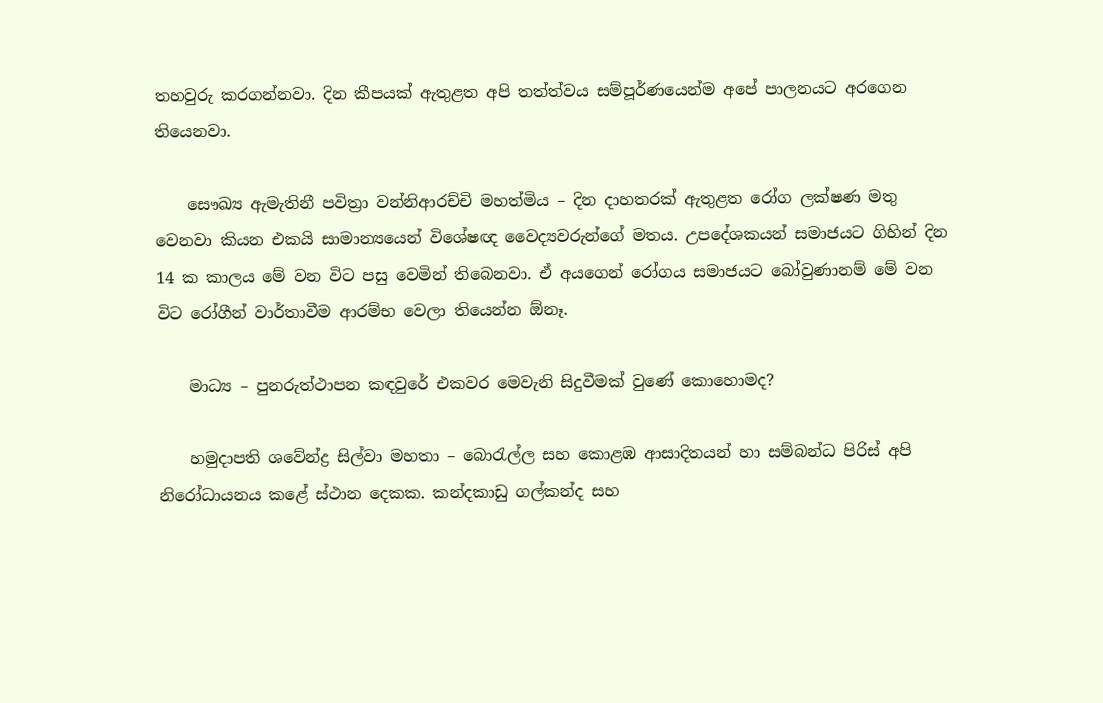තහවුරු කරගන්නවා. දින කීපයක් ඇතුළත අපි තත්ත්වය සම්පූර්ණයෙන්ම අපේ පාලනයට අරගෙන තියෙනවා.

    සෞඛ්‍ය ඇමැතිනී පවිත්‍රා වන්නිආරච්චි මහත්මිය – දින දාහතරක් ඇතුළත රෝග ලක්ෂණ මතු වෙනවා කියන එකයි සාමාන්‍යයෙන් විශේෂඥ වෛද්‍යවරුන්ගේ මතය. උපදේශකයන් සමාජයට ගිහින් දින 14 ක කාලය මේ වන විට පසු වෙමින් තිබෙනවා. ඒ අයගෙන් රෝගය සමාජයට බෝවුණානම් මේ වන විට රෝගීන් වාර්තාවීම ආරම්භ වෙලා තියෙන්න ඕනෑ.

    මාධ්‍ය – පුනරුත්ථාපන කඳවුරේ එකවර මෙවැනි සිදුවීමක් වුණේ කොහොමද?

    හමුදාපති ශවේන්ද්‍ර සිල්වා මහතා – බොරැල්ල සහ කොළඹ ආසාදිතයන් හා සම්බන්ධ පිරිස් අපි නිරෝධායනය කළේ ස්ථාන දෙකක. කන්දකාඩු ගල්කන්ද සහ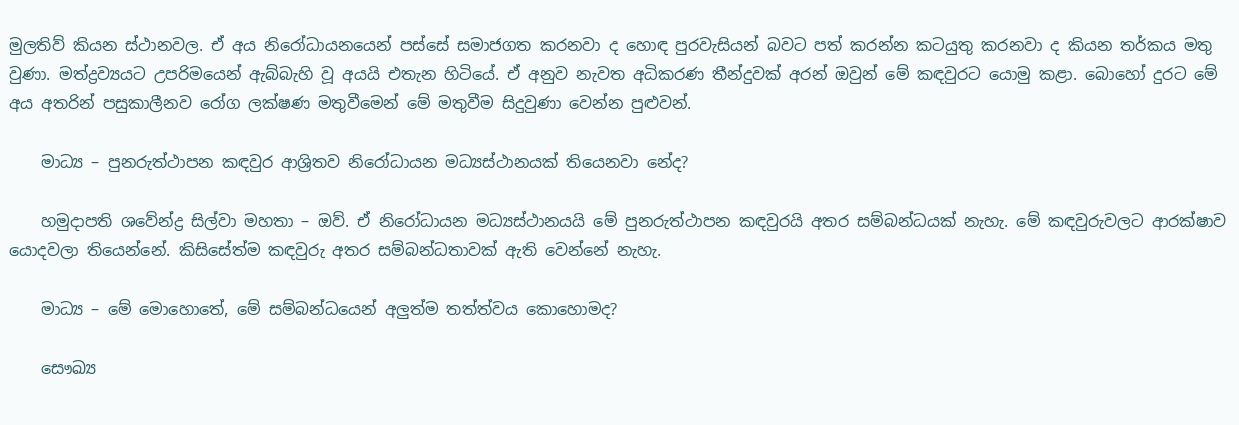මුලතිව් කියන ස්ථානවල. ඒ අය නිරෝධායනයෙන් පස්සේ සමාජගත කරනවා ද හොඳ පුරවැසියන් බවට පත් කරන්න කටයුතු කරනවා ද කියන තර්කය මතු වුණා. මත්ද්‍රව්‍යයට උපරිමයෙන් ඇබ්බැහි වූ අයයි එතැන හිටියේ. ඒ අනුව නැවත අධිකරණ තීන්දුවක් අරන් ඔවුන් මේ කඳවුරට යොමු කළා. බොහෝ දුරට මේ අය අතරින් පසුකාලීනව රෝග ලක්ෂණ මතුවීමෙන් මේ මතුවීම සිදුවුණා වෙන්න පුළුවන්.

    මාධ්‍ය – පුනරුත්ථාපන කඳවුර ආශ්‍රිතව නිරෝධායන මධ්‍යස්ථානයක් තියෙනවා නේද?

    හමුදාපති ශවේන්ද්‍ර සිල්වා මහතා – ඔව්. ඒ නිරෝධායන මධ්‍යස්ථානයයි මේ පුනරුත්ථාපන කඳවුරයි අතර සම්බන්ධයක් නැහැ. මේ කඳවුරුවලට ආරක්ෂාව යොදවලා තියෙන්නේ. කිසිසේත්ම කඳවුරු අතර සම්බන්ධතාවක් ඇති වෙන්නේ නැහැ.

    මාධ්‍ය – මේ මොහොතේ, මේ සම්බන්ධයෙන් අලුත්ම තත්ත්වය කොහොමද?

    සෞඛ්‍ය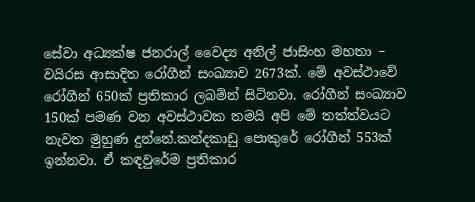සේවා අධ්‍යක්ෂ ජනරාල් වෛද්‍ය අනිල් ජාසිංහ මහතා – වයිරස ආසාදිත රෝගීන් සංඛ්‍යාව 2673ක්. මේ අවස්ථාවේ රෝගීන් 650ක් ප්‍රතිකාර ලබමින් සිටිනවා. රෝගීන් සංඛ්‍යාව 150ක් පමණ වන අවස්ථාවක තමයි අපි මේ තත්ත්වයට නැවත මුහුණ දුන්නේ.කන්දකාඩු පොකුරේ රෝගීන් 553ක් ඉන්නවා. ඒ කඳවුරේම ප්‍රතිකාර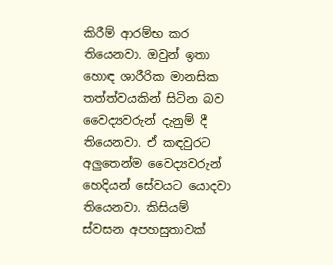කිරීම් ආරම්භ කර තියෙනවා. ඔවුන් ඉතා හොඳ ශාරීරික මානසික තත්ත්වයකින් සිටින බව වෛද්‍යවරුන් දැනුම් දී තියෙනවා. ඒ කඳවුරට අලුතෙන්ම වෛද්‍යවරුන් හෙදියන් සේවයට යොදවා තියෙනවා. කිසියම් ස්වසන අපහසුතාවක්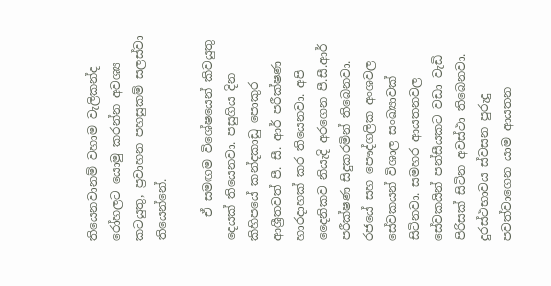තියෙනවානම් වහාම වැලිකන්ද රෝහලට යොමු කරන්න අවශ්‍ය කටයුතු, ප්‍රවාහන පහසුකම් සලස්වා තියෙන්නේ.

    ඒ සමඟම විශේෂයෙන් කිවයුතු දෙයක් තියෙනවා. පසුගිය දින කිහිපයේ කන්දකාඩු පොකුර ආශ්‍රීතවත් පී. සී. ආර් පරීක්ෂණ හාරදාහක් කර තියෙනවා. අපි දෛනිකව නියැදි අරගෙන පී.සී.ආර් පරීක්ෂණ සිදුකරමින් තිබෙනවා. රජයේ සහ පෞද්ගලික අංශවල සේවකයන් විශාල සංඛ්‍යාවක් සිටිනවා. සමහර ආයතනවල සේවකයින් පන්සීයකට වඩා වැඩි පිරිසක් සිටින අවස්ථා තිබෙනවා. දුරස්ථභාවය ස්වසන පුරුදු පවත්වාගෙන යාම ආයතන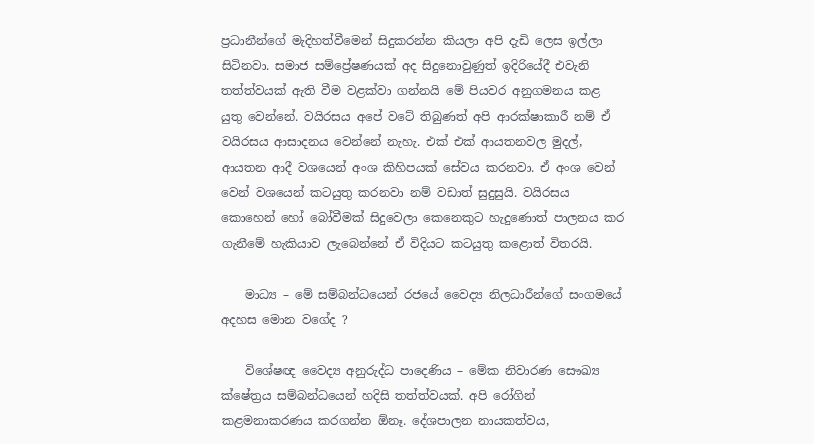ප්‍රධානීන්ගේ මැදිහත්වීමෙන් සිදුකරන්න කියලා අපි දැඩි ලෙස ඉල්ලා සිටිනවා. සමාජ සම්ප්‍රේෂණයක් අද සිදුනොවුණුත් ඉදිරියේදී එවැනි තත්ත්වයක් ඇති වීම වළක්වා ගන්නයි මේ පියවර අනුගමනය කළ යුතු වෙන්නේ. වයිරසය අපේ වටේ තිබුණත් අපි ආරක්ෂාකාරී නම් ඒ වයිරසය ආසාදනය වෙන්නේ නැහැ. එක් එක් ආයතනවල මුදල්, ආයතන ආදී වශයෙන් අංශ කිහිපයක් සේවය කරනවා. ඒ අංශ වෙන් වෙන් වශයෙන් කටයුතු කරනවා නම් වඩාත් සුදුසුයි. වයිරසය කොහෙන් හෝ බෝවීමක් සිදුවෙලා කෙනෙකුට හැදුණොත් පාලනය කර ගැනීමේ හැකියාව ලැබෙන්නේ ඒ විදියට කටයුතු කළොත් විතරයි.

    මාධ්‍ය – මේ සම්බන්ධයෙන් රජයේ වෛද්‍ය නිලධාරීන්ගේ සංගමයේ අදහස මොන වගේද ?

    විශේෂඥ වෛද්‍ය අනුරුද්ධ පාදෙණිය – මේක නිවාරණ සෞඛ්‍ය ක්ෂේත්‍රය සම්බන්ධයෙන් හදිසි තත්ත්වයක්. අපි රෝගින් කළමනාකරණය කරගන්න ඕනෑ. දේශපාලන නායකත්වය,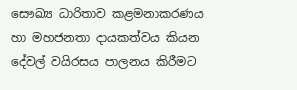සෞඛ්‍ය ධාරිතාව කළමනාකරණය හා මහජනතා දායකත්වය කියන දේවල් වයිරසය පාලනය කිරීමට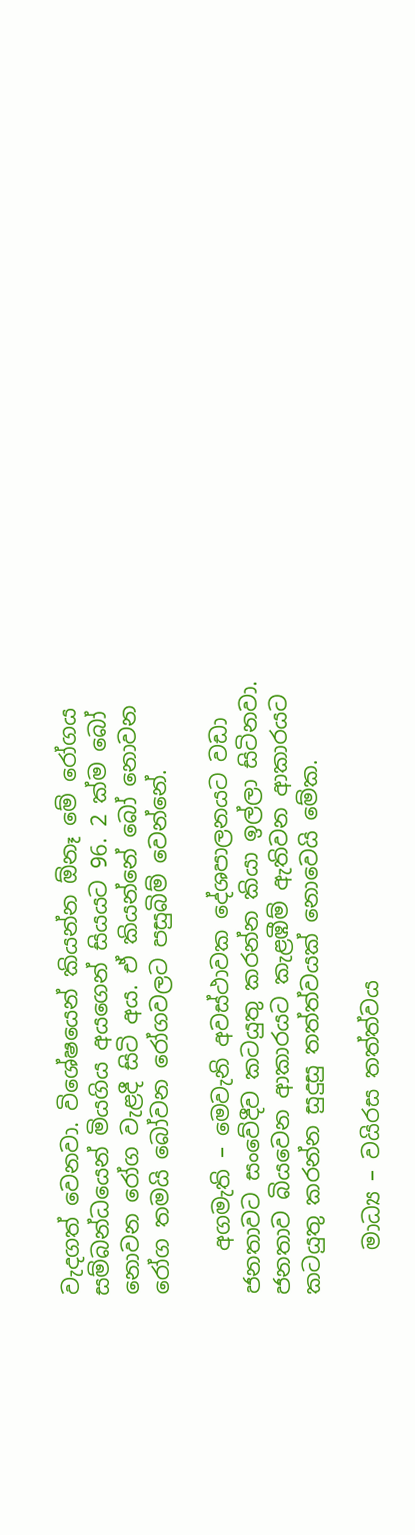වැදගත් වෙනවා. විශේෂයෙන් කියන්න ඕනෑ මේ රෝගය සම්බන්ධයෙන් මියගිය අයගෙන් සියයට 96. 2 ක්ම බෝ නොවන රෝග වැළදී සිටි අය. ඒ කියන්නේ බෝ නොවන රෝග තමයි බෝවන රෝගවලට පසුබිම් වෙන්නේ.

    අගමැති – මෙවැනි අවස්ථාවක දේශපාලනයට වඩා ජනතාවට සංවේදීව කටයුතු කරන්න කියා ඉල්ලා සිටිනවා. ජනතාව බියවෙන ආකාරයට කැළඹීම් ඇතිවන ආකාරයට කටයුතු කරන්න සුදුසු තත්ත්වයක් නොවෙයි මේක.

    මාධ්‍ය – වයිරස තත්ත්වය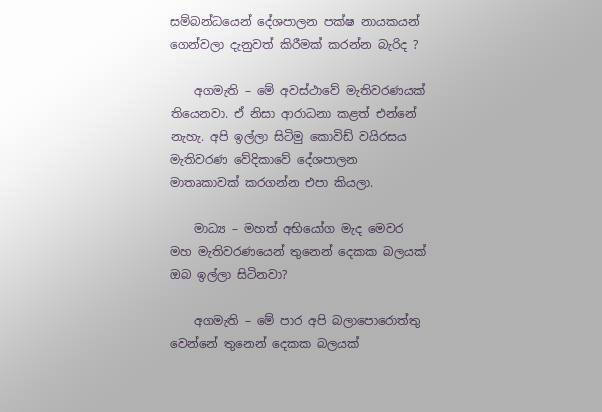සම්බන්ධයෙන් දේශපාලන පක්ෂ නායකයන් ගෙන්වලා දැනුවත් කිරීමක් කරන්න බැරිද ?

    අගමැති – මේ අවස්ථාවේ මැතිවරණයක් තියෙනවා. ඒ නිසා ආරාධනා කළත් එන්නේ නැහැ. අපි ඉල්ලා සිටිමු කොවිඩ් වයිරසය මැතිවරණ වේදිකාවේ දේශපාලන මාතෘකාවක් කරගන්න එපා කියලා.

    මාධ්‍ය – මහත් අභියෝග මැද මෙවර මහ මැතිවරණයෙන් තුනෙන් දෙකක බලයක් ඔබ ඉල්ලා සිටිනවා?

    අගමැති – මේ පාර අපි බලාපොරොත්තු වෙන්නේ තුනෙන් දෙකක බලයක්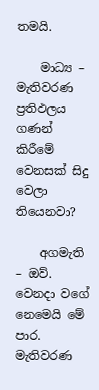තමයි.

    මාධ්‍ය – මැතිවරණ ප්‍රතිඵලය ගණන් කිරීමේ වෙනසක් සිදු වෙලා තියෙනවා?

    අගමැති – ඔව්. වෙනදා වගේ නෙමෙයි මේ පාර. මැතිවරණ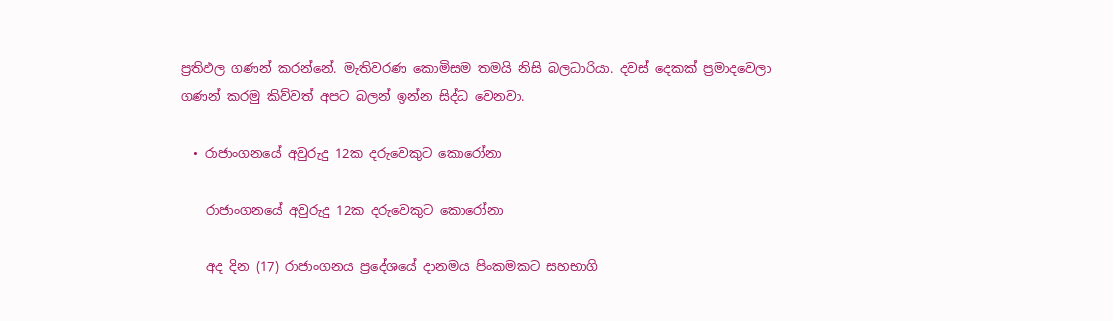ප්‍රතිඵල ගණන් කරන්නේ. මැතිවරණ කොමිසම තමයි නිසි බලධාරියා. දවස් දෙකක් ප්‍රමාදවෙලා ගණන් කරමු කිව්වත් අපට බලන් ඉන්න සිද්ධ වෙනවා.

  • රාජාංගනයේ අවුරුදු 12ක දරුවෙකුට කොරෝනා

    රාජාංගනයේ අවුරුදු 12ක දරුවෙකුට කොරෝනා

    අද දින (17) රාජාංගනය ප්‍රදේශයේ දානමය පිංකමකට සහභාගි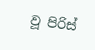වූ පිරිස්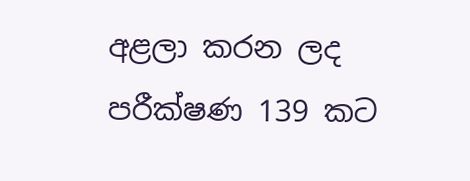අළලා කරන ලද පරීක්ෂණ 139 කට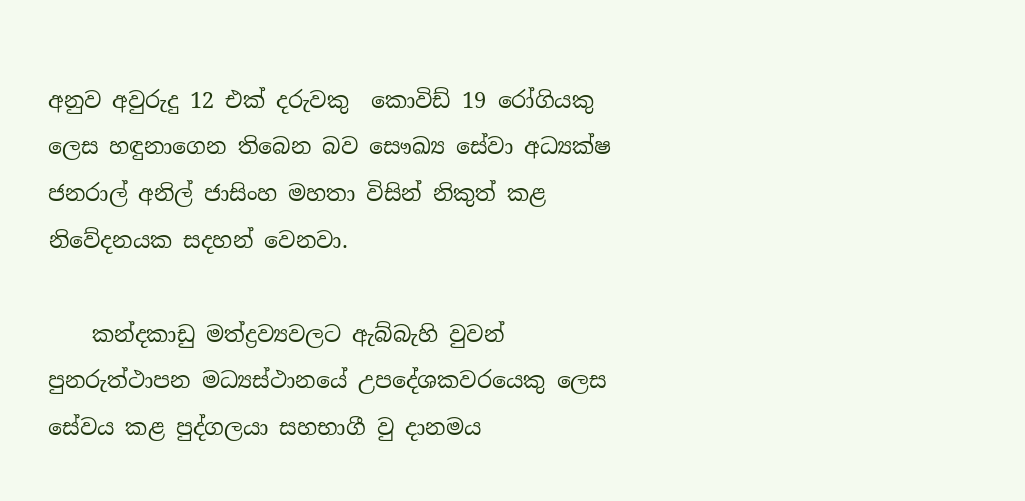අනුව අවුරුදු 12 එක් දරුවකු  කොවිඩ් 19 රෝගියකු ලෙස හඳුනාගෙන තිබෙන බව සෞඛ්‍ය සේවා අධ්‍යක්ෂ ජනරාල් අනිල් ජාසිංහ මහතා විසින් නිකුත් කළ නිවේදනයක සදහන් වෙනවා.

    කන්දකාඩු මත්ද්‍රව්‍යවලට ඇබ්බැහි වුවන් පුනරුත්ථාපන මධ්‍යස්ථානයේ උපදේශකවරයෙකු ලෙස සේවය කළ පුද්ගලයා සහභාගී වු දානමය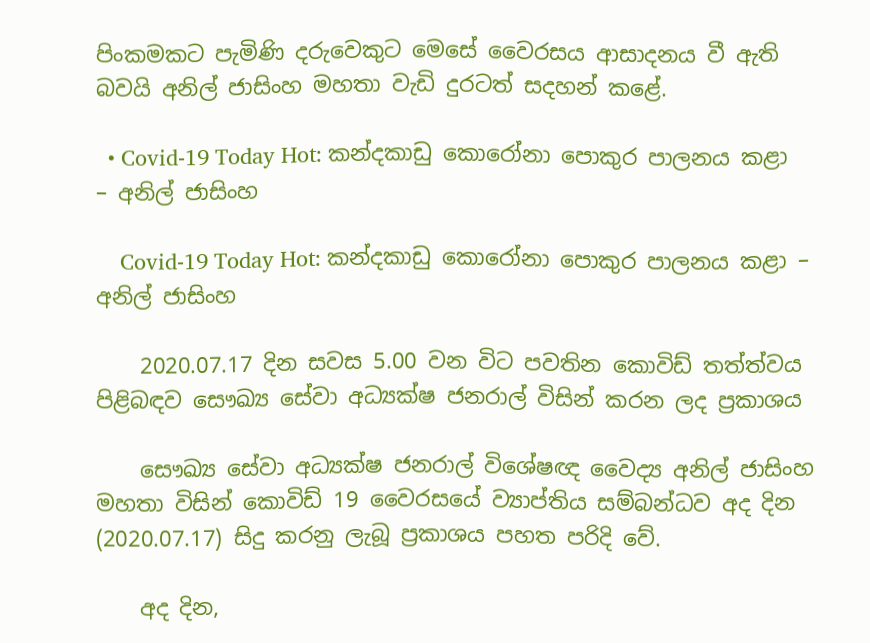පිංකමකට පැමිණි දරුවෙකුට මෙසේ වෛරසය ආසාදනය වී ඇති බවයි අනිල් ජාසිංහ මහතා වැඩි දුරටත් සදහන් කළේ.

  • Covid-19 Today Hot: කන්දකාඩු කොරෝනා පොකුර පාලනය කළා – අනිල් ජාසිංහ

    Covid-19 Today Hot: කන්දකාඩු කොරෝනා පොකුර පාලනය කළා – අනිල් ජාසිංහ

    2020.07.17 දින සවස 5.00 වන විට පවතින කොවිඩ් තත්ත්වය පිළිබඳව සෞඛ්‍ය සේවා අධ්‍යක්ෂ ජනරාල් විසින් කරන ලද ප්‍රකාශය

    සෞඛ්‍ය සේවා අධ්‍යක්ෂ ජනරාල් විශේෂඥ වෛද්‍ය අනිල් ජාසිංහ මහතා විසින් කොවිඩ් 19 වෛරසයේ ව්‍යාප්තිය සම්බන්ධව අද දින (2020.07.17) සිදු කරනු ලැබූ ප්‍රකාශය පහත පරිදි වේ.

    අද දින,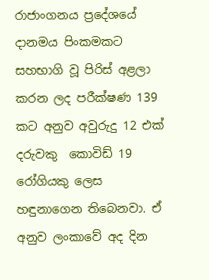රාජාංගනය ප්‍රදේශයේ දානමය පිංකමකට සහභාගි වූ පිරිස් අළලා කරන ලද පරීක්ෂණ 139 කට අනුව අවුරුදු 12 එක් දරුවකු  කොවිඩ් 19 රෝගියකු ලෙස හඳුනාගෙන තිබෙනවා. ඒ අනුව ලංකාවේ අද දින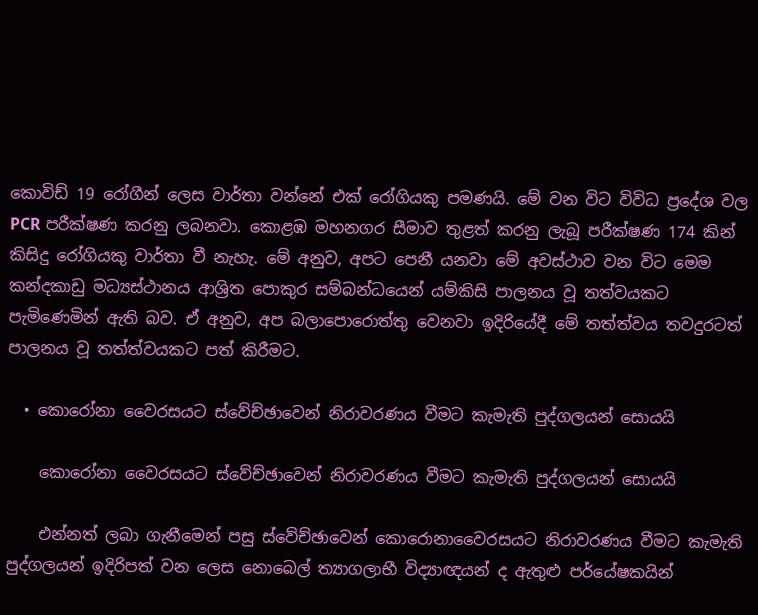කොවිඩ් 19 රෝගීන් ලෙස වාර්තා වන්නේ එක් රෝගියකු පමණයි. මේ වන විට විවිධ ප්‍රදේශ වල PCR පරීක්ෂණ කරනු ලබනවා. කොළඹ මහනගර සීමාව තුළත් කරනු ලැබූ පරීක්ෂණ 174 කින් කිසිදු රෝගියකු වාර්තා වී නැහැ. මේ අනුව, අපට පෙනී යනවා මේ අවස්ථාව වන විට මෙම කන්දකාඩු මධ්‍යස්ථානය ආශ්‍රිත පොකුර සම්බන්ධයෙන් යම්කිසි පාලනය වූ තත්වයකට පැමිණෙමින් ඇති බව. ඒ අනුව, අප බලාපොරොත්තු වෙනවා ඉදිරියේදී මේ තත්ත්වය තවදුරටත් පාලනය වූ තත්ත්වයකට පත් කිරීමට.

  • කොරෝනා වෛරසයට ස්වේච්ඡාවෙන් නිරාවරණය වීමට කැමැති පුද්ගලයන් සොයයි

    කොරෝනා වෛරසයට ස්වේච්ඡාවෙන් නිරාවරණය වීමට කැමැති පුද්ගලයන් සොයයි

    එන්නත් ලබා ගැනීමෙන් පසු ස්වේච්ඡාවෙන් කොරොනාවෛරසයට නිරාවරණය වීමට කැමැති පුද්ගලයන් ඉදිරිපත් වන ලෙස නොබෙල් ත්‍යාගලාභී විද්‍යාඥයන් ද ඇතුළු පර්යේෂකයින්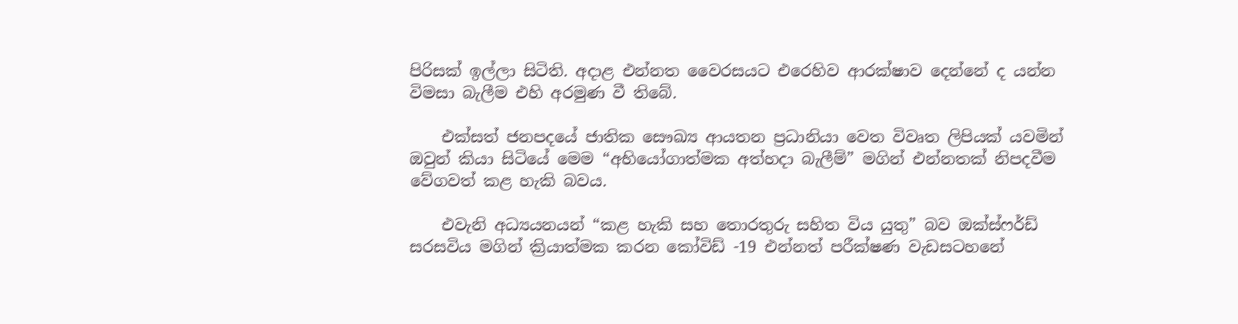පිරිසක් ඉල්ලා සිටිති. අදාළ එන්නත වෛරසයට එරෙහිව ආරක්ෂාව දෙන්නේ ද යන්න විමසා බැලීම එහි අරමුණ වී තිබේ.

    එක්සත් ජනපදයේ ජාතික සෞඛ්‍ය ආයතන ප්‍රධානියා වෙත විවෘත ලිපියක් යවමින් ඔවුන් කියා සිටියේ මෙම “අභියෝගාත්මක අත්හදා බැලීම්” මගින් එන්නතක් නිපදවීම වේගවත් කළ හැකි බවය.

    එවැනි අධ්‍යයනයන් “කළ හැකි සහ තොරතුරු සහිත විය යුතු” බව ඔක්ස්ෆර්ඩ් සරසවිය මගින් ක්‍රියාත්මක කරන කෝවිඩ් -19 එන්නත් පරීක්ෂණ වැඩසටහනේ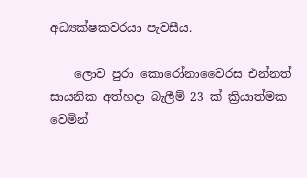අධ්‍යක්ෂකවරයා පැවසීය.

    ලොව පුරා කොරෝනාවෛරස එන්නත් සායනික අත්හදා බැලීම් 23 ක් ක්‍රියාත්මක වෙමින්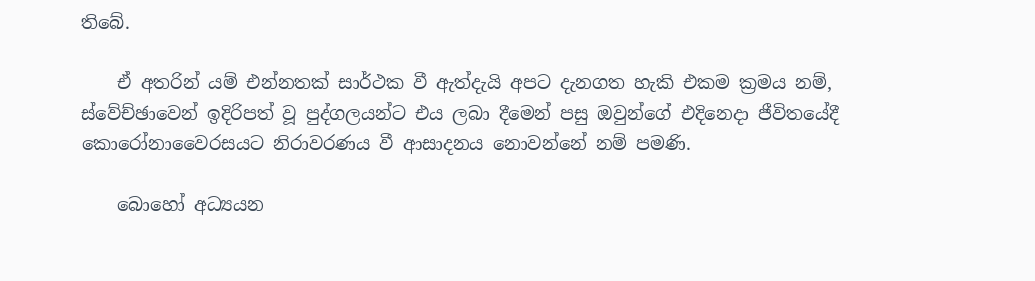තිබේ.

    ඒ අතරින් යම් එන්නතක් සාර්ථක වී ඇත්දැයි අපට දැනගත හැකි එකම ක්‍රමය නම්, ස්වේච්ඡාවෙන් ඉදිරිපත් වූ පුද්ගලයන්ට එය ලබා දීමෙන් පසු ඔවුන්ගේ එදිනෙදා ජීවිතයේදී කොරෝනාවෛරසයට නිරාවරණය වී ආසාදනය නොවන්නේ නම් පමණි.

    බොහෝ අධ්‍යයන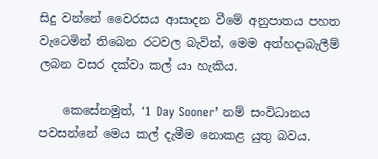සිදු වන්නේ වෛරසය ආසාදන වීමේ අනුපාතය පහත වැටෙමින් තිබෙන රටවල බැවින්, මෙම අත්හදාබැලීම් ලබන වසර දක්වා කල් යා හැකිය.

    කෙසේනමුත්, ‘1 Day Sooner’ නම් සංවිධානය පවසන්නේ මෙය කල් දැමීම නොකළ යුතු බවය.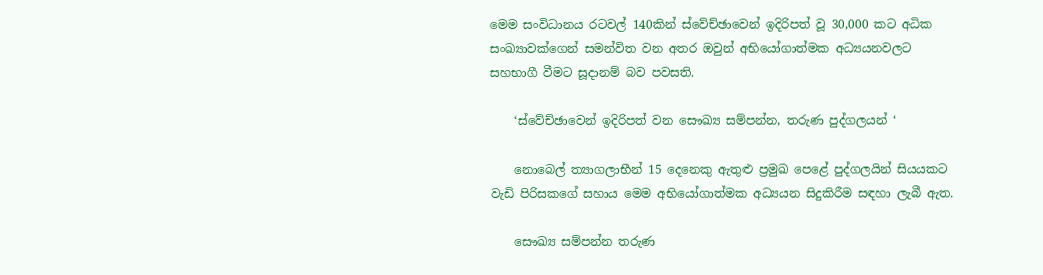මෙම සංවිධානය රටවල් 140කින් ස්වේච්ඡාවෙන් ඉදිරිපත් වූ 30,000 කට අධික සංඛ්‍යාවක්ගෙන් සමන්විත වන අතර ඔවුන් අභියෝගාත්මක අධ්‍යයනවලට සහභාගී වීමට සූදානම් බව පවසති.

    ‘ස්වේච්ඡාවෙන් ඉදිරිපත් වන සෞඛ්‍ය සම්පන්න, තරුණ පුද්ගලයන් ‘

    නොබෙල් ත්‍යාගලාභීන් 15 දෙනෙකු ඇතුළු ප්‍රමුඛ පෙළේ පුද්ගලයින් සියයකට වැඩි පිරිසකගේ සහාය මෙම අභියෝගාත්මක අධ්‍යයන සිදුකිරීම සඳහා ලැබී ඇත.

    සෞඛ්‍ය සම්පන්න තරුණ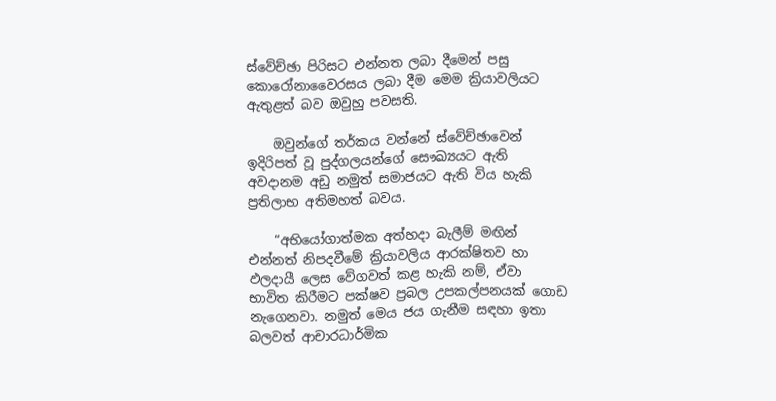ස්වේච්ඡා පිරිසට එන්නත ලබා දීමෙන් පසු කොරෝනාවෛරසය ලබා දීම මෙම ක්‍රියාවලියට ඇතුළත් බව ඔවුහු පවසති.

    ඔවුන්ගේ තර්කය වන්නේ ස්වේච්ඡාවෙන් ඉදිරිපත් වූ පුද්ගලයන්ගේ සෞඛ්‍යයට ඇති අවදානම අඩු නමුත් සමාජයට ඇති විය හැකි ප්‍රතිලාභ අතිමහත් බවය.

    “අභියෝගාත්මක අත්හදා බැලීම් මඟින් එන්නත් නිපදවීමේ ක්‍රියාවලිය ආරක්ෂිතව හා ඵලදායී ලෙස වේගවත් කළ හැකි නම්, ඒවා භාවිත කිරීමට පක්ෂව ප්‍රබල උපකල්පනයක් ගොඩ නැගෙනවා. නමුත් මෙය ජය ගැනීම සඳහා ඉතා බලවත් ආචාරධාර්මික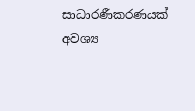සාධාරණීකරණයක් අවශ්‍ය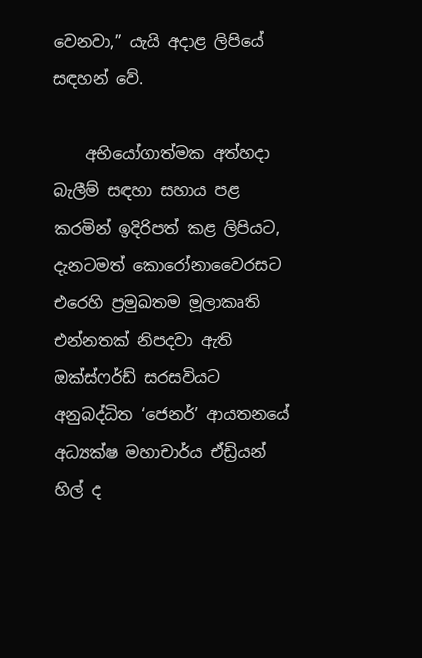වෙනවා,” යැයි අදාළ ලිපියේ සඳහන් වේ.

    අභියෝගාත්මක අත්හදා බැලීම් සඳහා සහාය පළ කරමින් ඉදිරිපත් කළ ලිපියට, දැනටමත් කොරෝනාවෛරසට එරෙහි ප්‍රමුඛතම මූලාකෘති එන්නතක් නිපදවා ඇති ඔක්ස්ෆර්ඩ් සරසවියට අනුබද්ධිත ‘ජෙනර්’ ආයතනයේ අධ්‍යක්ෂ මහාචාර්ය ඒඩ්‍රියන් හිල් ද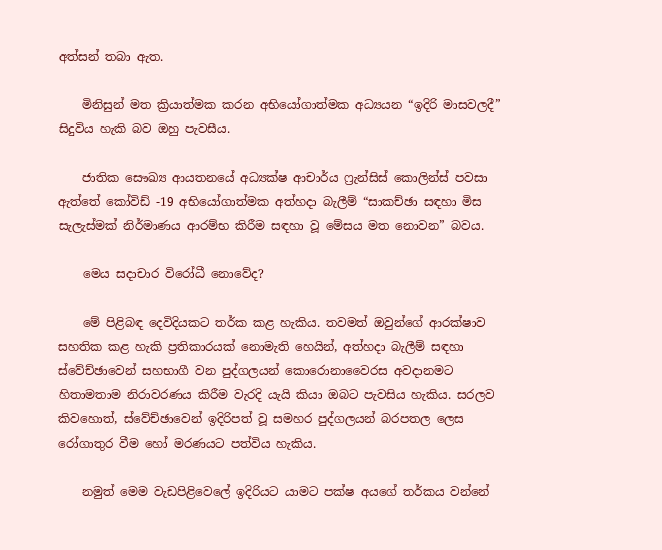අත්සන් තබා ඇත.

    මිනිසුන් මත ක්‍රියාත්මක කරන අභියෝගාත්මක අධ්‍යයන “ඉදිරි මාසවලදී” සිදුවිය හැකි බව ඔහු පැවසීය.

    ජාතික සෞඛ්‍ය ආයතනයේ අධ්‍යක්ෂ ආචාර්ය ෆ්‍රැන්සිස් කොලින්ස් පවසා ඇත්තේ කෝවිඩ් -19 අභියෝගාත්මක අත්හදා බැලීම් “සාකච්ඡා සඳහා මිස සැලැස්මක් නිර්මාණය ආරම්භ කිරීම සඳහා වූ මේසය මත නොවන” බවය.

    මෙය සදාචාර විරෝධී නොවේද?

    මේ පිළිබඳ දෙවිදියකට තර්ක කළ හැකිය. තවමත් ඔවුන්ගේ ආරක්ෂාව සහතික කළ හැකි ප්‍රතිකාරයක් නොමැති හෙයින්, අත්හදා බැලීම් සඳහා ස්වේච්ඡාවෙන් සහභාගී වන පුද්ගලයන් කොරොනාවෛරස අවදානමට හිතාමතාම නිරාවරණය කිරීම වැරදි යැයි කියා ඔබට පැවසිය හැකිය. සරලව කිවහොත්, ස්වේච්ඡාවෙන් ඉදිරිපත් වූ සමහර පුද්ගලයන් බරපතල ලෙස රෝගාතුර වීම හෝ මරණයට පත්විය හැකිය.

    නමුත් මෙම වැඩපිළිවෙලේ ඉදිරියට යාමට පක්ෂ අයගේ තර්කය වන්නේ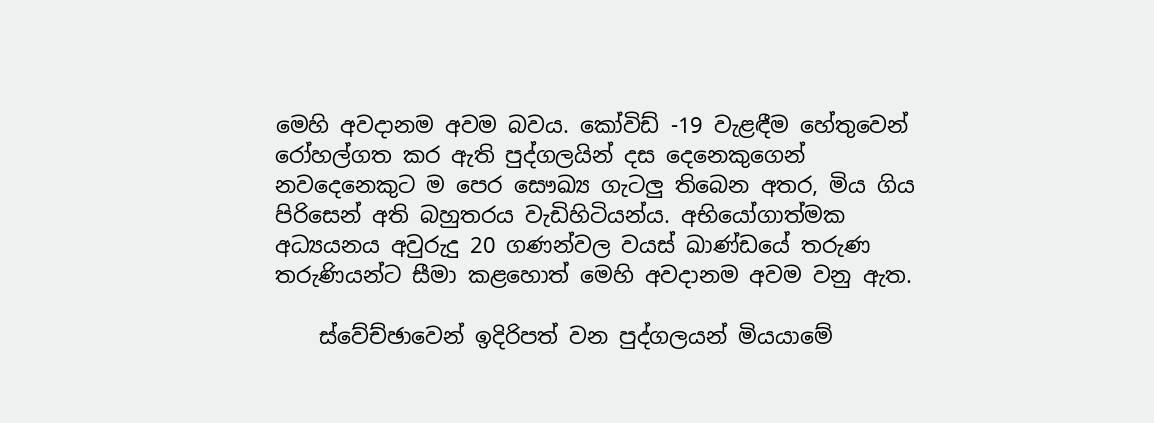මෙහි අවදානම අවම බවය. කෝවිඩ් -19 වැළඳීම හේතුවෙන් රෝහල්ගත කර ඇති පුද්ගලයින් දස දෙනෙකුගෙන් නවදෙනෙකුට ම පෙර සෞඛ්‍ය ගැටලු තිබෙන අතර, මිය ගිය පිරිසෙන් අති බහුතරය වැඩිහිටියන්ය. අභියෝගාත්මක අධ්‍යයනය අවුරුදු 20 ගණන්වල වයස් ඛාණ්ඩයේ තරුණ තරුණියන්ට සීමා කළහොත් මෙහි අවදානම අවම වනු ඇත.

    ස්වේච්ඡාවෙන් ඉදිරිපත් වන පුද්ගලයන් මියයාමේ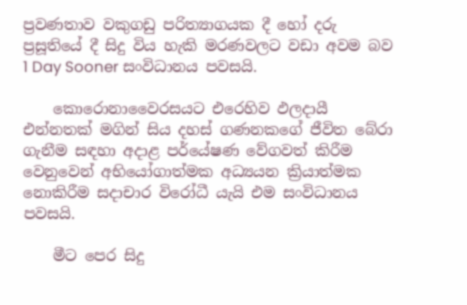ප්‍රවණතාව වකුගඩු පරිත්‍යාගයක දී හෝ දරු ප්‍රසූතියේ දී සිදු විය හැකි මරණවලට වඩා අවම බව 1 Day Sooner සංවිධානය පවසයි.

    කොරොනාවෛරසයට එරෙහිව ඵලදායී එන්නතක් මගින් සිය දහස් ගණනකගේ ජීවිත බේරා ගැනීම සඳහා අදාළ පර්යේෂණ වේගවත් කිරීම වෙනුවෙන් අභියෝගාත්මක අධ්‍යයන ක්‍රියාත්මක නොකිරීම සදාචාර විරෝධී යැයි එම සංවිධානය පවසයි.

    මීට පෙර සිදු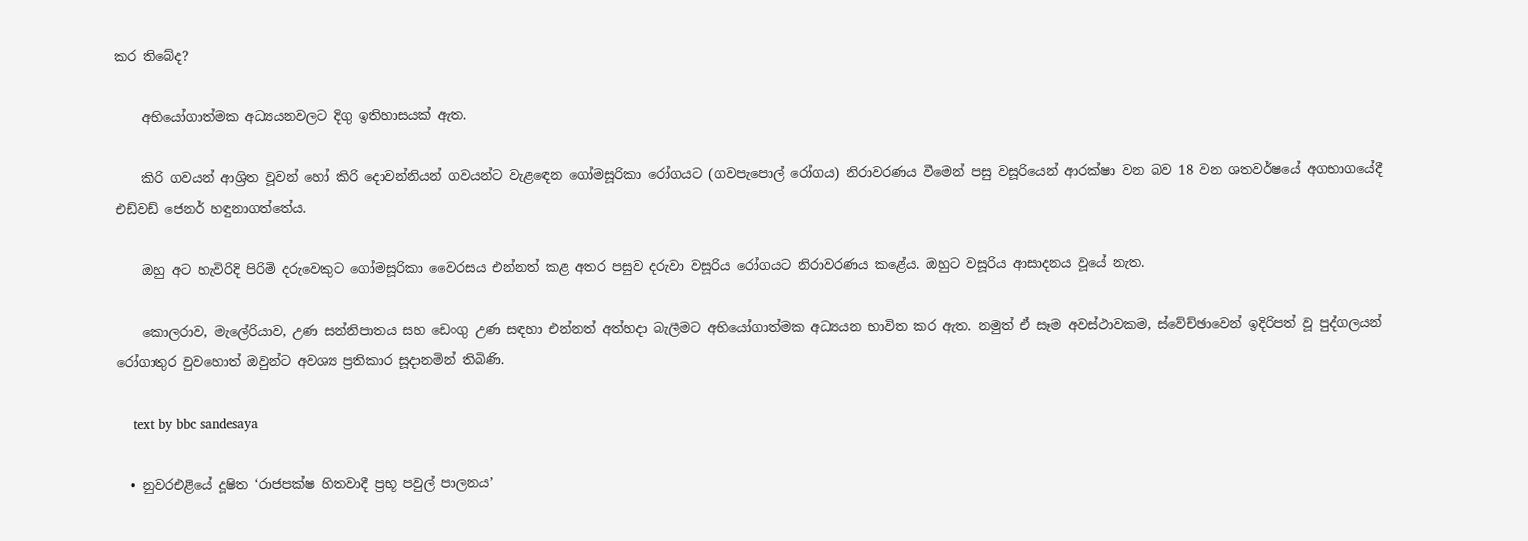කර තිබේද?

    අභියෝගාත්මක අධ්‍යයනවලට දිගු ඉතිහාසයක් ඇත.

    කිරි ගවයන් ආශ්‍රිත වූවන් හෝ කිරි දොවන්නියන් ගවයන්ට වැළඳෙන ගෝමසූරිකා රෝගයට (ගවපැපොල් රෝගය) නිරාවරණය වීමෙන් පසු වසූරියෙන් ආරක්ෂා වන බව 18 වන ශතවර්ෂයේ අගභාගයේදී එඩ්වඩ් ජෙනර් හඳුනාගත්තේය.

    ඔහු අට හැවිරිදි පිරිමි දරුවෙකුට ගෝමසූරිකා වෛරසය එන්නත් කළ අතර පසුව දරුවා වසූරිය රෝගයට නිරාවරණය කළේය. ඔහුට වසූරිය ආසාදනය වූයේ නැත.

    කොලරාව, මැලේරියාව, උණ සන්නිපාතය සහ ඩෙංගු උණ සඳහා එන්නත් අත්හදා බැලීමට අභියෝගාත්මක අධ්‍යයන භාවිත කර ඇත. නමුත් ඒ සෑම අවස්ථාවකම, ස්වේච්ඡාවෙන් ඉදිරිපත් වූ පුද්ගලයන් රෝගාතුර වුවහොත් ඔවුන්ට අවශ්‍ය ප්‍රතිකාර සූදානමින් තිබිණි.

    text by bbc sandesaya

  • නුවරඑළියේ දූෂිත ‘රාජපක්ෂ හිතවාදී ප්‍රභූ පවුල් පාලනය’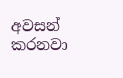අවසන් කරනවා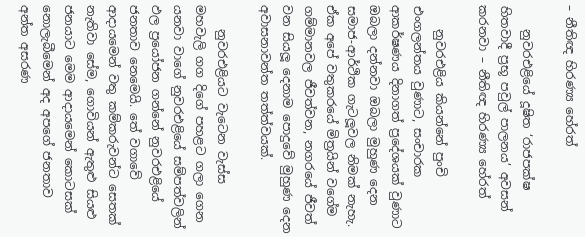– නීතිඥ හිරණ්‍ය හේරත්

    නුවරඑළියේ දූෂිත ‘රාජපක්ෂ හිතවාදී ප්‍රභූ පවුල් පාලනය’ අවසන් කරනවා – නීතිඥ හිරණ්‍ය හේරත්

    නුවරඑළිය කියන්නේ පුංචි එංගලන්තය වුණාට, සංචාරක ආකර්ෂණය දිනාගත් ප්‍රදේශයක් වුණාට ඔබලා දන්නවා ඔබලා මුහුණ දෙන සමාජ-ආර්ථික ගැටලූවල නිමක් නැහැ. ඒක අපේ වතුකරයේ මිත්‍රයින් වගේම ගම්මානවල ජීවත්වන, නගරයේ ජීවත් වන සියලූ දෙනාම පොදුවේ මුහුණ දෙන අවාසනාවන්ත තත්ත්වයක්.

    නුවරඑළියට වැටෙන වැස්ස මහවැලි ගග දිගේ පහළට ගලා ගෙන යනවා වාගේ නුවරඑළියේ සම්පත්වලින් ඵල ප්‍රයෝජන ගන්නේ නුවරඑළියේ ජනතාව නෙමෙයි. තේ වගාවේ ආදායමෙන් වතු කම්කරුවන්ට සෙතක් නැතිවා සේම, ගොවියන් ඇතුළු සියළු ජනයාට මෙම ආදායමෙන් කොටසක් නොලැබීමෙන් අද අපගේ ජනතාව අන්ත අසරණ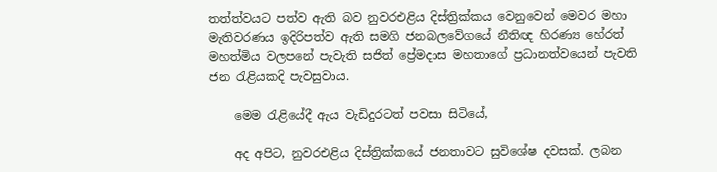තත්ත්වයට පත්ව ඇති බව නුවරඑළිය දිස්ත්‍රික්කය වෙනුවෙන් මෙවර මහා මැතිවරණය ඉදිරිපත්ව ඇති සමගි ජනබලවේගයේ නීතිඥ හිරණ්‍ය හේරත් මහත්මිය වලපනේ පැවැති සජිත් ප්‍රේමදාස මහතාගේ ප්‍රධානත්වයෙන් පැවති ජන රැළියකදි පැවසුවාය.

    මෙම රැළියේදී ඇය වැඩිදුරටත් පවසා සිටියේ,

    අද අපිට, නුවරඑළිය දිස්ත්‍රික්කයේ ජනතාවට සුවිශේෂ දවසක්. ලබන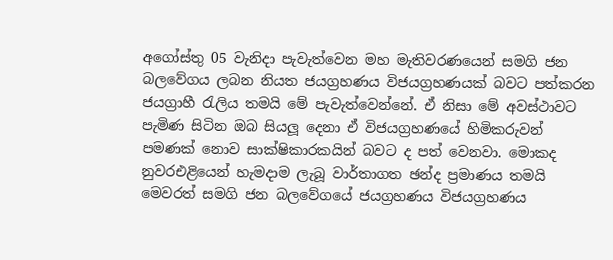අගෝස්තු 05 වැනිදා පැවැත්වෙන මහ මැතිවරණයෙන් සමගි ජන බලවේගය ලබන නියත ජයග්‍රහණය විජයග්‍රහණයක් බවට පත්කරන ජයග්‍රාහී රැලිය තමයි මේ පැවැත්වෙන්නේ. ඒ නිසා මේ අවස්ථාවට පැමිණ සිටින ඔබ සියලූ දෙනා ඒ විජයග්‍රහණයේ හිමිකරුවන් පමණක් නොව සාක්ෂිකාරකයින් බවට ද පත් වෙනවා. මොකද නුවරඑළියෙන් හැමදාම ලැබූ වාර්තාගත ඡන්ද ප්‍රමාණය තමයි මෙවරත් සමගි ජන බලවේගයේ ජයග්‍රහණය විජයග්‍රහණය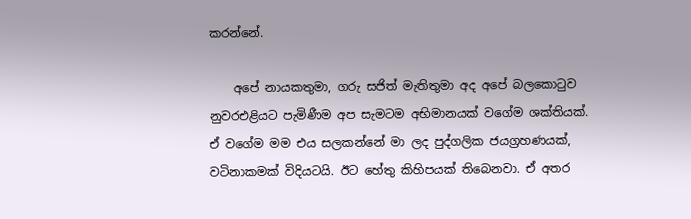කරන්නේ.

    අපේ නායකතුමා, ගරු සජිත් මැතිතුමා අද අපේ බලකොටුව නුවරඑළියට පැමිණීම අප සැමටම අභිමානයක් වගේම ශක්තියක්. ඒ වගේම මම එය සලකන්නේ මා ලද පුද්ගලික ජයග්‍රහණයක්, වටිනාකමක් විදියටයි. ඊට හේතු කිහිපයක් තිබෙනවා. ඒ අතර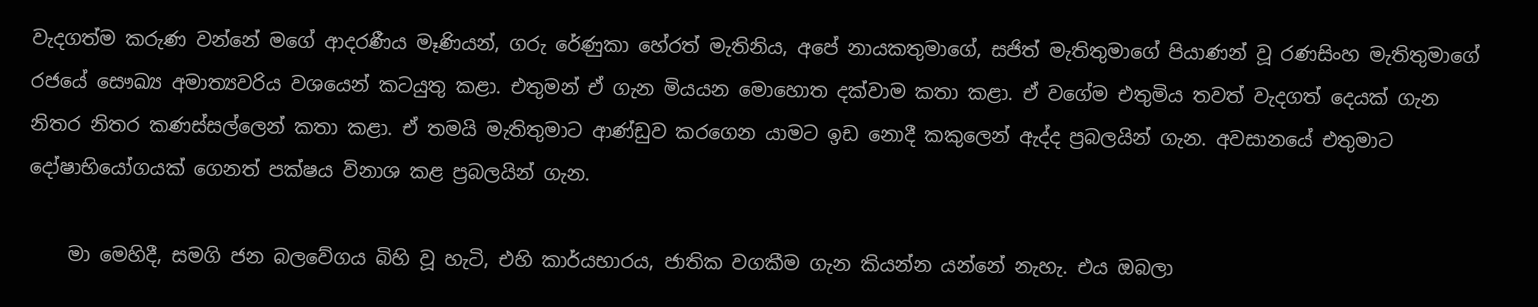වැදගත්ම කරුණ වන්නේ මගේ ආදරණීය මෑණියන්, ගරු රේණුකා හේරත් මැතිනිය, අපේ නායකතුමාගේ, සජිත් මැතිතුමාගේ පියාණන් වූ රණසිංහ මැතිතුමාගේ රජයේ සෞඛ්‍ය අමාත්‍යවරිය වශයෙන් කටයුතු කළා. එතුමන් ඒ ගැන මියයන මොහොත දක්වාම කතා කළා. ඒ වගේම එතුමිය තවත් වැදගත් දෙයක් ගැන නිතර නිතර කණස්සල්ලෙන් කතා කළා. ඒ තමයි මැතිතුමාට ආණ්ඩුව කරගෙන යාමට ඉඩ නොදී කකුලෙන් ඇද්ද ප්‍රබලයින් ගැන. අවසානයේ එතුමාට දෝෂාභියෝගයක් ගෙනත් පක්ෂය විනාශ කළ ප්‍රබලයින් ගැන.

    මා මෙහිදී, සමගි ජන බලවේගය බිහි වූ හැටි, එහි කාර්යභාරය, ජාතික වගකීම ගැන කියන්න යන්නේ නැහැ. එය ඔබලා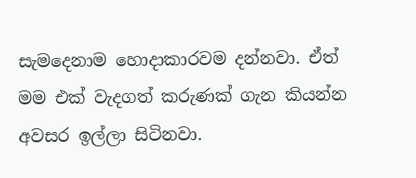සැමදෙනාම හොදාකාරවම දන්නවා. ඒත් මම එක් වැදගත් කරුණක් ගැන කියන්න අවසර ඉල්ලා සිටිනවා.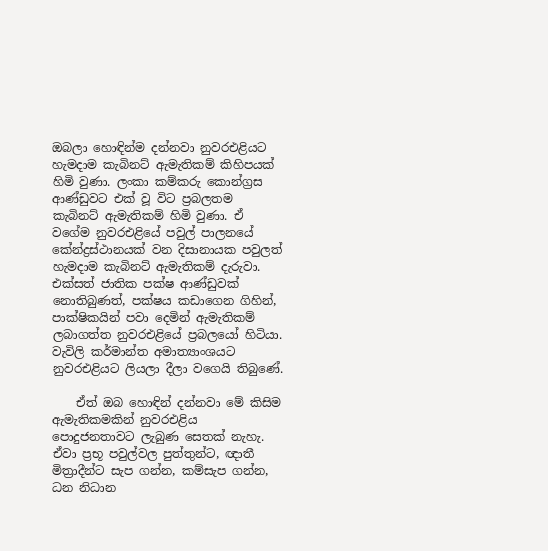ඔබලා හොඳින්ම දන්නවා නුවරඑළියට හැමදාම කැබිනට් ඇමැතිකම් කිහිපයක් හිමි වුණා. ලංකා කම්කරු කොන්ග්‍රස ආණ්ඩුවට එක් වූ විට ප්‍රබලතම කැබිනට් ඇමැතිකම් හිමි වුණා. ඒ වගේම නුවරඑළියේ පවුල් පාලනයේ කේන්ද්‍රස්ථානයක් වන දිසානායක පවුලත් හැමදාම කැබිනට් ඇමැතිකම් දැරුවා. එක්සත් ජාතික පක්ෂ ආණ්ඩුවක් නොතිබුණත්, පක්ෂය කඩාගෙන ගිහින්, පාක්ෂිකයින් පවා දෙමින් ඇමැතිකම් ලබාගත්ත නුවරඑළියේ ප්‍රබලයෝ හිටියා. වැවිලි කර්මාන්ත අමාත්‍යාංශයට නුවරඑළියට ලියලා දීලා වගෙයි තිබුණේ.

    ඒත් ඔබ හොඳින් දන්නවා මේ කිසිම ඇමැතිකමකින් නුවරඑළිය පොදුජනතාවට ලැබුණ සෙතක් නැහැ. ඒවා ප්‍රභූ පවුල්වල පුත්තුන්ට, ඥාතී මිත්‍රාදීන්ට සැප ගන්න, කම්සැප ගන්න, ධන නිධාන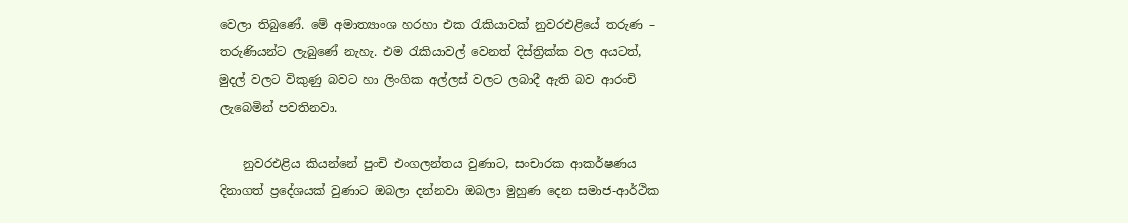වෙලා තිබුණේ. මේ අමාත්‍යාංශ හරහා එක රැකියාවක් නුවරඑළියේ තරුණ – තරුණියන්ට ලැබුණේ නැහැ. එම රැකියාවල් වෙනත් දිස්ත්‍රික්ක වල අයටත්, මුදල් වලට විකුණු බවට හා ලිංගික අල්ලස් වලට ලබාදී ඇති බව ආරංචි ලැබෙමින් පවතිනවා.

    නුවරඑළිය කියන්නේ පුංචි එංගලන්තය වුණාට, සංචාරක ආකර්ෂණය දිනාගත් ප්‍රදේශයක් වුණාට ඔබලා දන්නවා ඔබලා මුහුණ දෙන සමාජ-ආර්ථික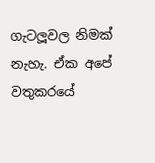ගැටලූවල නිමක් නැහැ. ඒක අපේ වතුකරයේ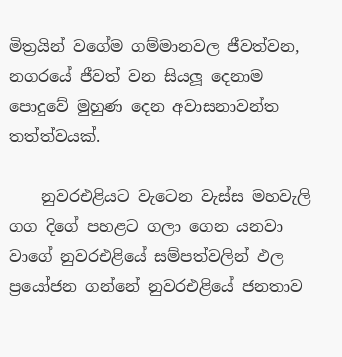මිත්‍රයින් වගේම ගම්මානවල ජීවත්වන, නගරයේ ජීවත් වන සියලූ දෙනාම පොදුවේ මුහුණ දෙන අවාසනාවන්ත තත්ත්වයක්.

    නුවරඑළියට වැටෙන වැස්ස මහවැලි ගග දිගේ පහළට ගලා ගෙන යනවා වාගේ නුවරඑළියේ සම්පත්වලින් ඵල ප්‍රයෝජන ගන්නේ නුවරඑළියේ ජනතාව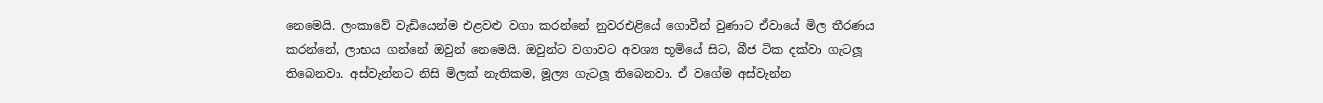නෙමෙයි. ලංකාවේ වැඩියෙන්ම එළවළු වගා කරන්නේ නුවරඑළියේ ගොවීන් වුණාට ඒවායේ මිල තීරණය කරන්නේ, ලාභය ගන්නේ ඔවුන් නෙමෙයි. ඔවුන්ට වගාවට අවශ්‍ය භූමියේ සිට, බීජ ටික දක්වා ගැටලූ තිබෙනවා. අස්වැන්නට නිසි මිලක් නැතිකම, මූල්‍ය ගැටලූ තිබෙනවා. ඒ වගේම අස්වැන්න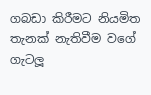ගබඩා කිරීමට නියමිත තැනක් නැතිවීම වගේ ගැටලූ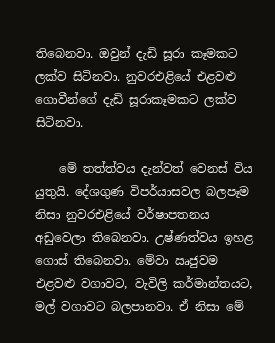තිබෙනවා. ඔවුන් දැඩි සූරා කෑමකට ලක්ව සිටිනවා. නුවරඑළියේ එළවළු ගොවීන්ගේ දැඩි සූරාකෑමකට ලක්ව සිටිනවා.

    මේ තත්ත්වය දැන්වත් වෙනස් විය යුතුයි. දේශගුණ විපර්යාසවල බලපෑම නිසා නුවරඑළියේ වර්ෂාපතනය අඩුවෙලා තිබෙනවා. උෂ්ණත්වය ඉහළ ගොස් තිබෙනවා. මේවා ඍජුවම එළවළු වගාවට, වැවිලි කර්මාන්තයට, මල් වගාවට බලපානවා. ඒ නිසා මේ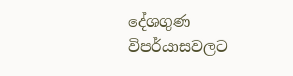දේශගුණ විපර්යාසවලට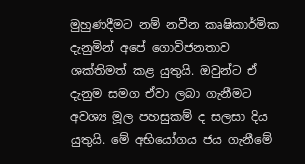මුහුණදීමට නම් නවීන කෘෂිකාර්මික දැනුමින් අපේ ගොවිජනතාව ශක්තිමත් කළ යුතුයි. ඔවුන්ට ඒ දැනුම සමග ඒවා ලබා ගැනීමට අවශ්‍ය මූල පහසුකම් ද සලසා දිය යුතුයි. මේ අභියෝගය ජය ගැනීමේ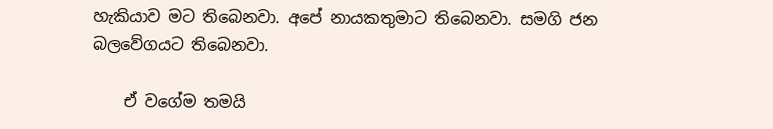හැකියාව මට තිබෙනවා. අපේ නායකතුමාට තිබෙනවා. සමගි ජන බලවේගයට තිබෙනවා.

    ඒ වගේම තමයි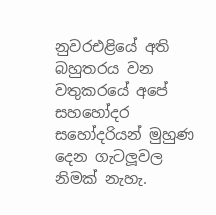නුවරඑළියේ අති බහුතරය වන වතුකරයේ අපේ සහහෝදර සහෝදරියන් මුහුණ දෙන ගැටලූවල නිමක් නැහැ.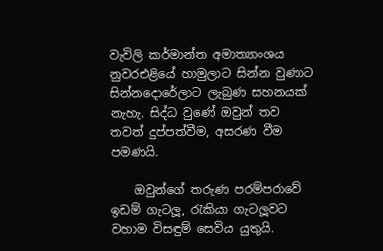වැවිලි කර්මාන්ත අමාත්‍යාංශය නුවරඑළියේ හාමුලාට සින්න වුණාට සින්නදොරේලාට ලැබුණ සහනයක් නැහැ. සිද්ධ වුණේ ඔවුන් තව තවත් දුප්පත්වීම, අසරණ වීම පමණයි.

    ඔවුන්ගේ තරුණ පරම්පරාවේ ඉඩම් ගැටලූ, රැකියා ගැටලූවට වහාම විසඳුම් සෙවිය යුතුයි.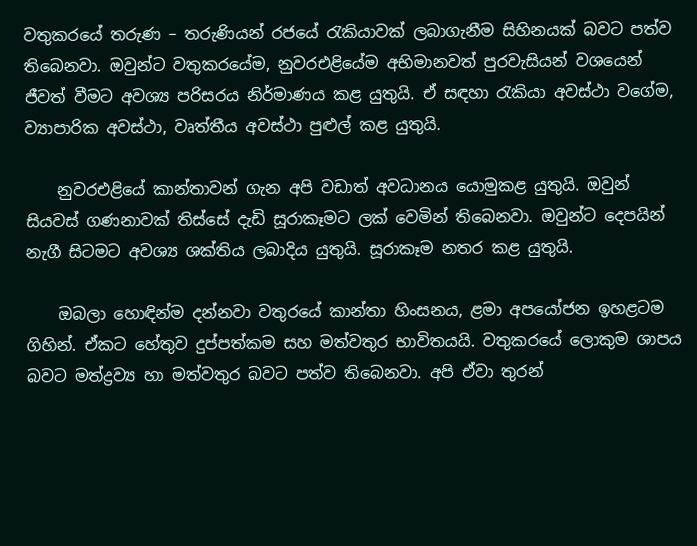වතුකරයේ තරුණ – තරුණියන් රජයේ රැකියාවක් ලබාගැනීම සිහිනයක් බවට පත්ව තිබෙනවා. ඔවුන්ට වතුකරයේම, නුවරඑළියේම අභිමානවත් පුරවැසියන් වශයෙන් ජීවත් වීමට අවශ්‍ය පරිසරය නිර්මාණය කළ යුතුයි. ඒ සඳහා රැකියා අවස්ථා වගේම, ව්‍යාපාරික අවස්ථා, වෘත්තීය අවස්ථා පුළුල් කළ යුතුයි.

    නුවරඑළියේ කාන්තාවන් ගැන අපි වඩාත් අවධානය යොමුකළ යුතුයි. ඔවුන් සියවස් ගණනාවක් තිස්සේ දැඩි සූරාකෑමට ලක් වෙමින් තිබෙනවා. ඔවුන්ට දෙපයින් නැගී සිටමට අවශ්‍ය ශක්තිය ලබාදිය යුතුයි. සූරාකෑම නතර කළ යුතුයි.

    ඔබලා හොඳින්ම දන්නවා වතුරයේ කාන්තා හිංසනය, ළමා අපයෝජන ඉහළටම ගිහින්. ඒකට හේතුව දුප්පත්කම සහ මත්වතුර භාවිතයයි. වතුකරයේ ලොකුම ශාපය බවට මත්ද්‍රව්‍ය හා මත්වතුර බවට පත්ව තිබෙනවා. අපි ඒවා තුරන්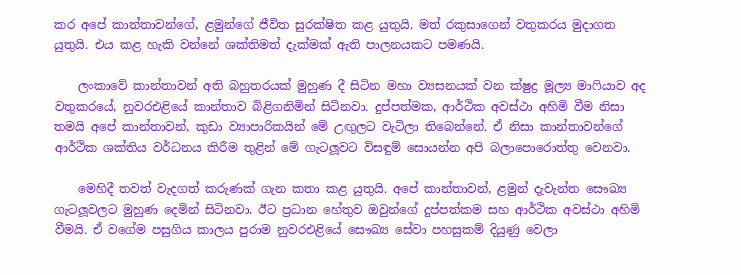කර අපේ කාන්තාවන්ගේ, ළමුන්ගේ ජීවිත සුරක්ෂිත කළ යුතුයි. මත් රකුසාගෙන් වතුකරය මුදාගත යුතුයි. එය කළ හැකි වන්නේ ශක්තිමත් දැක්මක් ඇති පාලනයකට පමණයි.

    ලංකාවේ කාන්තාවන් අති බහුතරයක් මුහුණ දී සිටින මහා ව්‍යසනයක් වන ක්ෂුද්‍ර මූල්‍ය මාෆියාව අද වතුකරයේ, නුවරඑළියේ කාන්තාව බිළිගනිමින් සිටිනවා. දුප්පත්මක, ආර්ථික අවස්ථා අහිමි වීම නිසා තමයි අපේ කාන්තාවන්, කුඩා ව්‍යාපාරිකයින් මේ උඟුලට වැටිලා තිබෙන්නේ. ඒ නිසා කාන්තාවන්ගේ ආර්ථික ශක්තිය වර්ධනය කිරීම තුළින් මේ ගැටලූවට විසඳුම් සොයන්න අපි බලාපොරොත්තු වෙනවා.

    මෙහිදී තවත් වැදගත් කරුණක් ගැන කතා කළ යුතුයි. අපේ කාන්තාවන්, ළමුන් දැවැන්ත සෞඛ්‍ය ගැටලූවලට මුහුණ දෙමින් සිටිනවා. ඊට ප්‍රධාන හේතුව ඔවුන්ගේ දුප්පත්කම සහ ආර්ථික අවස්ථා අහිමි වීමයි. ඒ වගේම පසුගිය කාලය පුරාම නුවරඑළියේ සෞඛ්‍ය සේවා පහසුකම් දියුණු වෙලා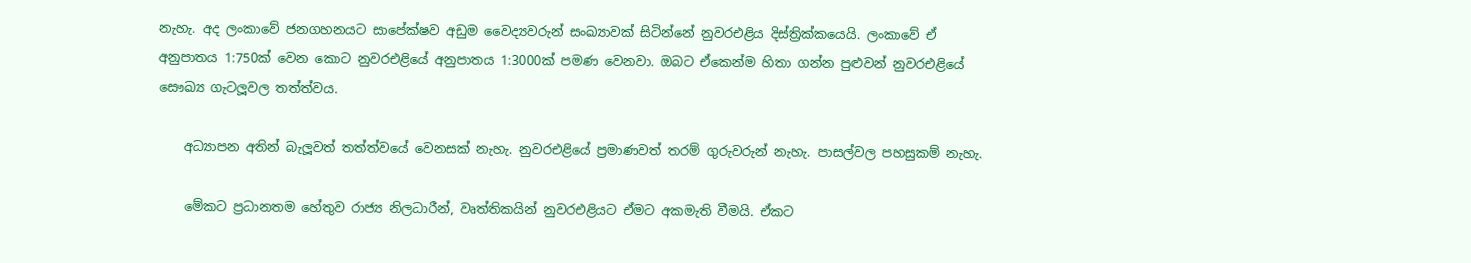නැහැ. අද ලංකාවේ ජනගහනයට සාපේක්ෂව අඩුම වෛද්‍යවරුන් සංඛ්‍යාවක් සිටින්නේ නුවරඑළිය දිස්ත්‍රික්කයෙයි. ලංකාවේ ඒ අනුපාතය 1:750ක් වෙන කොට නුවරඑළියේ අනුපාතය 1:3000ක් පමණ වෙනවා. ඔබට ඒකෙන්ම හිතා ගන්න පුළුවන් නුවරඑළියේ සෞඛ්‍ය ගැටලූවල තත්ත්වය.

    අධ්‍යාපන අතින් බැලූවත් තත්ත්වයේ වෙනසක් නැහැ. නුවරඑළියේ ප්‍රමාණවත් තරම් ගුරුවරුන් නැහැ. පාසල්වල පහසුකම් නැහැ.

    මේකට ප්‍රධානතම හේතුව රාජ්‍ය නිලධාරීන්, වෘත්තිකයින් නුවරඑළියට ඒමට අකමැති වීමයි. ඒකට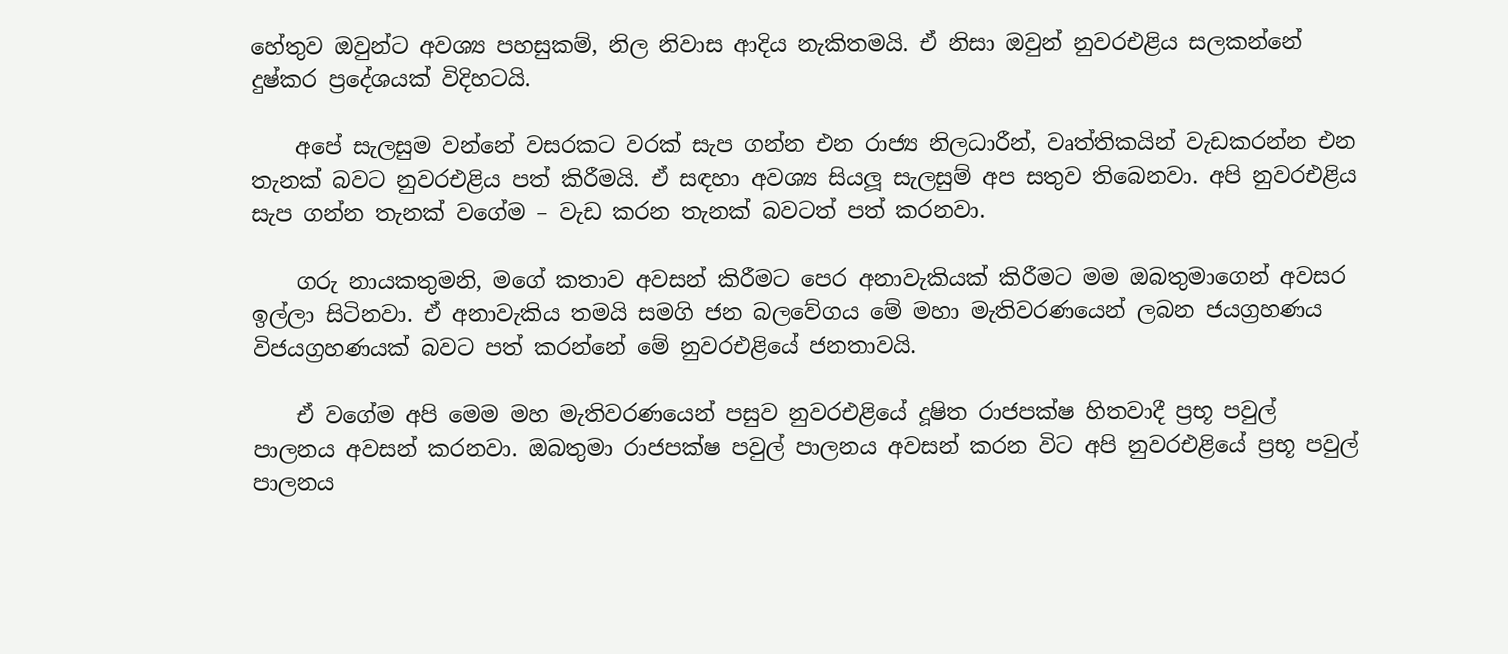හේතුව ඔවුන්ට අවශ්‍ය පහසුකම්, නිල නිවාස ආදිය නැකිතමයි. ඒ නිසා ඔවුන් නුවරඑළිය සලකන්නේ දුෂ්කර ප්‍රදේශයක් විදිහටයි.

    අපේ සැලසුම වන්නේ වසරකට වරක් සැප ගන්න එන රාජ්‍ය නිලධාරීන්, වෘත්තිකයින් වැඩකරන්න එන තැනක් බවට නුවරඑළිය පත් කිරීමයි. ඒ සඳහා අවශ්‍ය සියලූ සැලසුම් අප සතුව තිබෙනවා. අපි නුවරඑළිය සැප ගන්න තැනක් වගේම – වැඩ කරන තැනක් බවටත් පත් කරනවා.

    ගරු නායකතුමනි, මගේ කතාව අවසන් කිරීමට පෙර අනාවැකියක් කිරීමට මම ඔබතුමාගෙන් අවසර ඉල්ලා සිටිනවා. ඒ අනාවැකිය තමයි සමගි ජන බලවේගය මේ මහා මැතිවරණයෙන් ලබන ජයග්‍රහණය විජයග්‍රහණයක් බවට පත් කරන්නේ මේ නුවරඑළියේ ජනතාවයි.

    ඒ වගේම අපි මෙම මහ මැතිවරණයෙන් පසුව නුවරඑළියේ දූෂිත රාජපක්ෂ හිතවාදී ප්‍රභූ පවුල් පාලනය අවසන් කරනවා. ඔබතුමා රාජපක්ෂ පවුල් පාලනය අවසන් කරන විට අපි නුවරඑළියේ ප්‍රභූ පවුල් පාලනය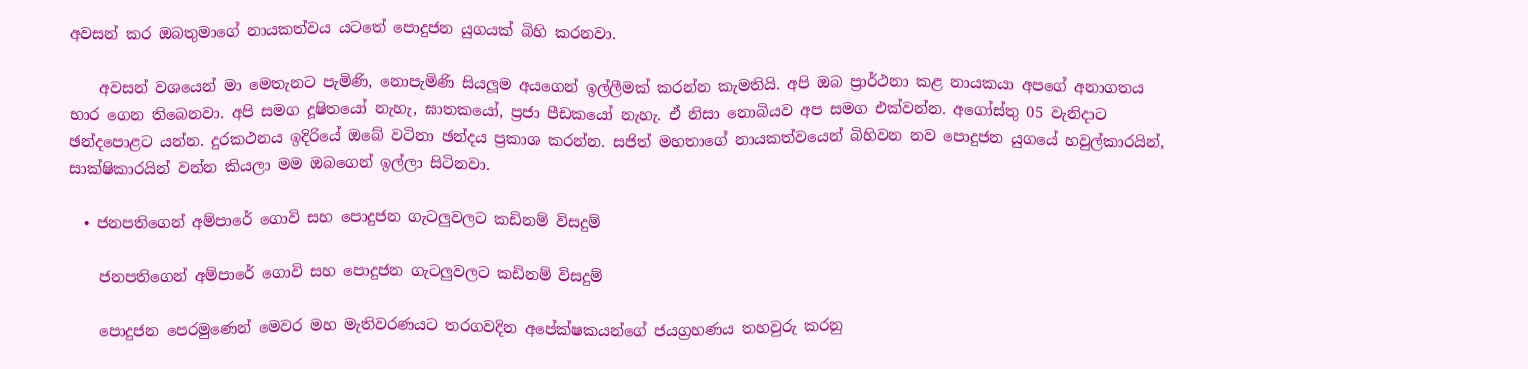අවසන් කර ඔබතුමාගේ නායකත්වය යටතේ පොදුජන යුගයක් බිහි කරනවා.

    අවසන් වශයෙන් මා මෙතැනට පැමිණි, නොපැමිණි සියලූම අයගෙන් ඉල්ලීමක් කරන්න කැමතියි. අපි ඔබ ප්‍රාර්ථනා කළ නායකයා අපගේ අනාගතය භාර ගෙන තිබෙනවා. අපි සමග දූෂිතයෝ නැහැ, ඝාතකයෝ, ප්‍රජා පීඩකයෝ නැහැ. ඒ නිසා නොබියව අප සමග එක්වන්න. අගෝස්තු 05 වැනිදාට ඡන්දපොළට යන්න. දුරකථනය ඉදිරියේ ඔබේ වටිනා ඡන්දය ප්‍රකාශ කරන්න. සජිත් මහතාගේ නායකත්වයෙන් බිහිවන නව පොදුජන යුගයේ හවුල්කාරයින්, සාක්ෂිකාරයින් වන්න කියලා මම ඔබගෙන් ඉල්ලා සිටිනවා.

  • ජනපතිගෙන් අම්පාරේ ගොවි සහ පොදුජන ගැටලුවලට කඩිනම් විසදුම්

    ජනපතිගෙන් අම්පාරේ ගොවි සහ පොදුජන ගැටලුවලට කඩිනම් විසදුම්

    පොදුජන පෙරමුණෙන් මෙවර මහ මැතිවරණයට තරගවදින අපේක්ෂකයන්ගේ ජයග්‍රහණය තහවුරු කරනු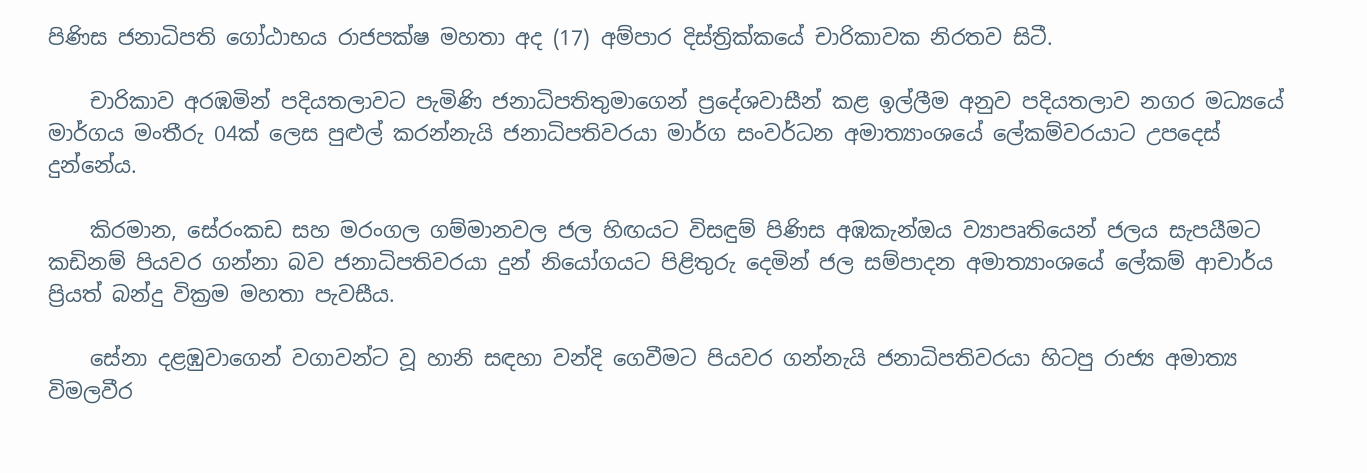පිණිස ජනාධිපති ගෝඨාභය රාජපක්ෂ මහතා අද (17) අම්පාර දිස්ත්‍රික්කයේ චාරිකාවක නිරතව සිටී.

    චාරිකාව අරඹමින් පදියතලාවට පැමිණි ජනාධිපතිතුමාගෙන් ප්‍රදේශවාසීන් කළ ඉල්ලීම අනුව පදියතලාව නගර මධ්‍යයේ මාර්ගය මංතීරු 04ක් ලෙස පුළුල් කරන්නැයි ජනාධිපතිවරයා මාර්ග සංවර්ධන අමාත්‍යාංශයේ ලේකම්වරයාට උපදෙස් දුන්නේය.

    කිරමාන, සේරංකඩ සහ මරංගල ගම්මානවල ජල හිඟයට විසඳුම් පිණිස අඹකැන්ඔය ව්‍යාපෘතියෙන් ජලය සැපයීමට කඩිනම් පියවර ගන්නා බව ජනාධිපතිවරයා දුන් නියෝගයට පිළිතුරු දෙමින් ජල සම්පාදන අමාත්‍යාංශයේ ලේකම් ආචාර්ය ප්‍රියත් බන්දු වික්‍රම මහතා පැවසීය.

    සේනා දළඹුවාගෙන් වගාවන්ට වූ හානි සඳහා වන්දි ගෙවීමට පියවර ගන්නැයි ජනාධිපතිවරයා හිටපු රාජ්‍ය අමාත්‍ය විමලවීර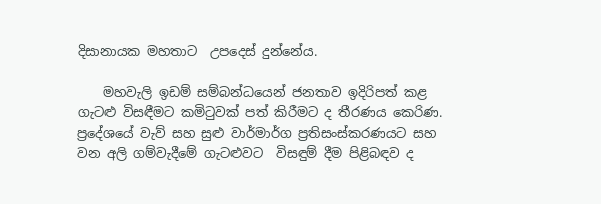දිසානායක මහතාට  උපදෙස් දුන්නේය.

    මහවැලි ඉඩම් සම්බන්ධයෙන් ජනතාව ඉදිරිපත් කළ ගැටළු විසඳීමට කමිටුවක් පත් කිරීමට ද තීරණය කෙරිණ. ප්‍රදේශයේ වැව් සහ සුළු වාර්මාර්ග ප්‍රතිසංස්කරණයට සහ වන අලි ගම්වැදීමේ ගැටළුවට  විසඳුම් දීම පිළිබඳව ද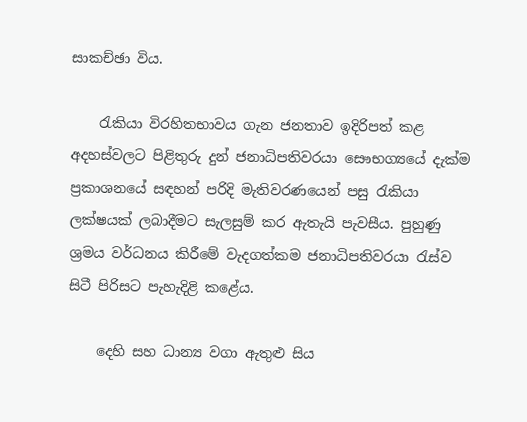සාකච්ඡා විය.

    රැකියා විරහිතභාවය ගැන ජනතාව ඉදිරිපත් කළ අදහස්වලට පිළිතුරු දුන් ජනාධිපතිවරයා සෞභග්‍යයේ දැක්ම  ප්‍රකාශනයේ සඳහන් පරිදි මැතිවරණයෙන් පසු රැකියා ලක්ෂයක් ලබාදීමට සැලසුම් කර ඇතැයි පැවසීය. පුහුණු ශ්‍රමය වර්ධනය කිරීමේ වැදගත්කම ජනාධිපතිවරයා රැස්ව සිටී පිරිසට පැහැදිළි කළේය.

    දෙහි සහ ධාන්‍ය වගා ඇතුළු සිය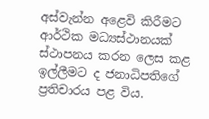අස්වැන්න අළෙවි කිරීමට ආර්ථික මධ්‍යස්ථානයක් ස්ථාපනය කරන ලෙස කළ ඉල්ලීමට ද ජනාධිපතිගේ ප්‍රතිචාරය පළ විය.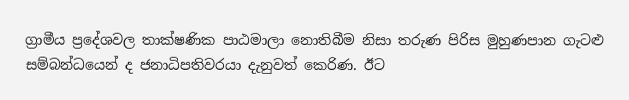ග්‍රාමීය ප්‍රදේශවල තාක්ෂණික පාඨමාලා නොතිබීම නිසා තරුණ පිරිස මුහුණපාන ගැටළු සම්බන්ධයෙන් ද ජනාධිපතිවරයා දැනුවත් කෙරිණ. ඊට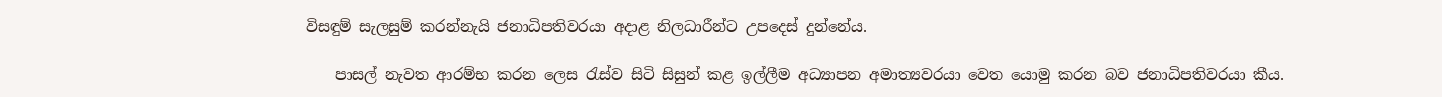විසඳුම් සැලසුම් කරන්නැයි ජනාධිපතිවරයා අදාළ නිලධාරීන්ට උපදෙස් දුන්නේය.

    පාසල් නැවත ආරම්භ කරන ලෙස රැස්ව සිටි සිසුන් කළ ඉල්ලීම අධ්‍යාපන අමාත්‍යවරයා වෙත යොමු කරන බව ජනාධිපතිවරයා කීය.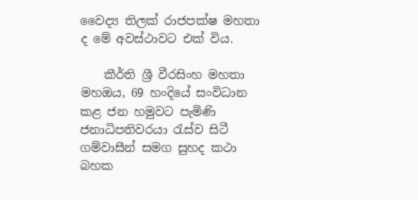වෛද්‍ය තිලක් රාජපක්ෂ මහතා ද මේ අවස්ථාවට එක් විය.

    කීර්ති ශ්‍රී වීරසිංහ මහතා මහඔය, 69 හංදියේ සංවිධාන කළ ජන හමුවට පැමිණි ජනාධිපතිවරයා රැස්ව සිටී ගම්වාසීන් සමග සුහද කථා බහක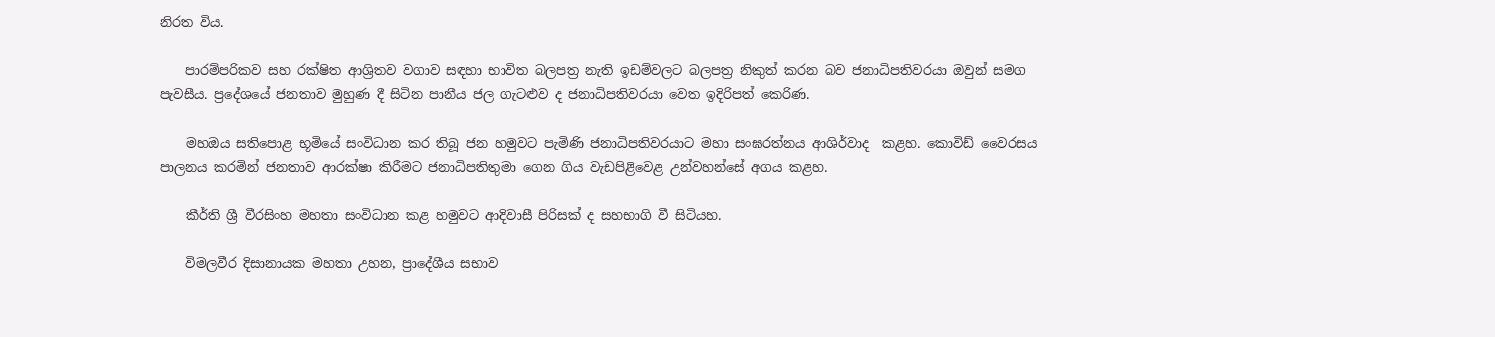නිරත විය.

    පාරම්පරිකව සහ රක්ෂිත ආශ්‍රිතව වගාව සඳහා භාවිත බලපත්‍ර නැති ඉඩම්වලට බලපත්‍ර නිකුත් කරන බව ජනාධිපතිවරයා ඔවුන් සමග පැවසීය. ප්‍රදේශයේ ජනතාව මුහුණ දී සිටින පානීය ජල ගැටළුව ද ජනාධිපතිවරයා වෙත ඉදිරිපත් කෙරිණ.

    මහඔය සතිපොළ භූමියේ සංවිධාන කර තිබූ ජන හමුවට පැමිණි ජනාධිපතිවරයාට මහා සංඝරත්නය ආශිර්වාද  කළහ. කොවිඩ් වෛරසය පාලනය කරමින් ජනතාව ආරක්ෂා කිරීමට ජනාධිපතිතුමා ගෙන ගිය වැඩපිළිවෙළ උන්වහන්සේ අගය කළහ.

    කීර්ති ශ්‍රී වීරසිංහ මහතා සංවිධාන කළ හමුවට ආදිවාසී පිරිසක් ද සහභාගි වී සිටියහ.

    විමලවීර දිසානායක මහතා උහන, ප්‍රාදේශීය සභාව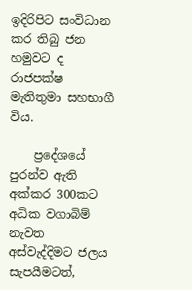ඉදිරිපිට සංවිධාන කර තිබු ජන හමුවට ද රාජපක්ෂ මැතිතුමා සහභාගී විය.

    ප්‍රදේශයේ පුරන්ව ඇති අක්කර 300කට අධික වගාබිම් නැවත අස්වැද්දිමට ජලය සැපයීමටත්,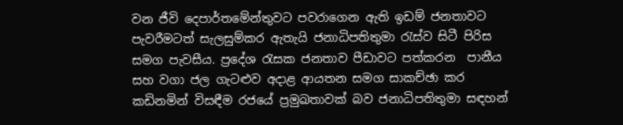වන ජීවි දෙපාර්තමේන්තුවට පවරාගෙන ඇති ඉඩම් ජනතාවට පැවරීමටත් සැලසුම්කර ඇතැයි ජනාධිපතිතුමා රැස්ව සිටී පිරිස සමග පැවසීය. ප්‍රදේශ රැසක ජනතාව පීඩාවට පත්කරන  පානීය සහ වගා ජල ගැටළුව අදාළ ආයතන සමග සාකච්ඡා කර කඩිනමින් විසඳීම රජයේ ප්‍රමුඛතාවක් බව ජනාධිපතිතුමා සඳහන්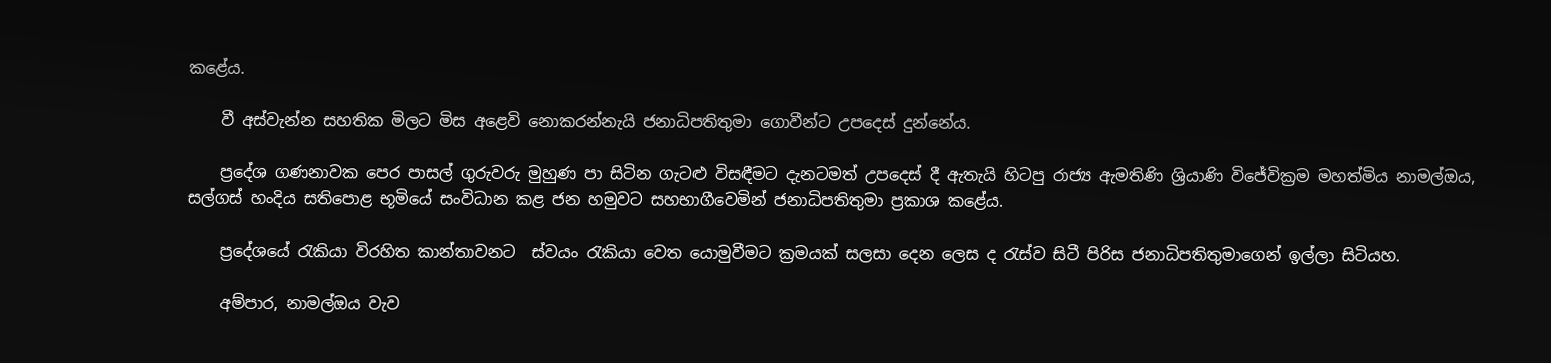කළේය.

    වී අස්වැන්න සහතික මිලට මිස අළෙවි නොකරන්නැයි ජනාධිපතිතුමා ගොවීන්ට උපදෙස් දුන්නේය.

    ප්‍රදේශ ගණනාවක පෙර පාසල් ගුරුවරු මුහුණ පා සිටින ගැටළු විසඳීමට දැනටමත් උපදෙස් දී ඇතැයි හිටපු රාජ්‍ය ඇමතිණි ශ්‍රියාණි විජේවික්‍රම මහත්මිය නාමල්ඔය, සල්ගස් හංදිය සතිපොළ භූමියේ සංවිධාන කළ ජන හමුවට සහභාගීවෙමින් ජනාධිපතිතුමා ප්‍රකාශ කළේය.

    ප්‍රදේශයේ රැකියා විරහිත කාන්තාවනට  ස්වයං රැකියා වෙත යොමුවීමට ක්‍රමයක් සලසා දෙන ලෙස ද රැස්ව සිටී පිරිස ජනාධිපතිතුමාගෙන් ඉල්ලා සිටියහ.

    අම්පාර, නාමල්ඔය වැව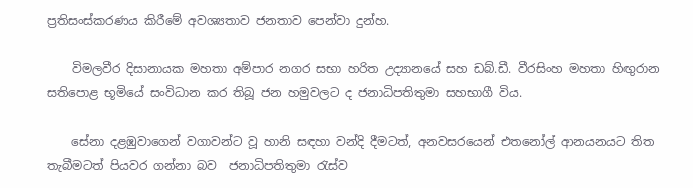ප්‍රතිසංස්කරණය කිරීමේ අවශ්‍යතාව ජනතාව පෙන්වා දුන්හ.

    විමලවීර දිසානායක මහතා අම්පාර නගර සභා හරිත උද්‍යානයේ සහ ඩබ්.ඩී. වීරසිංහ මහතා හිඟුරාන සතිපොළ භූමියේ සංවිධාන කර තිබූ ජන හමුවලට ද ජනාධිපතිතුමා සහභාගී විය.

    සේනා දළඹුවාගෙන් වගාවන්ට වූ හානි සඳහා වන්දි දීමටත්, අනවසරයෙන් එතනෝල් ආනයනයට තිත තැබීමටත් පියවර ගන්නා බව  ජනාධිපතිතුමා රැස්ව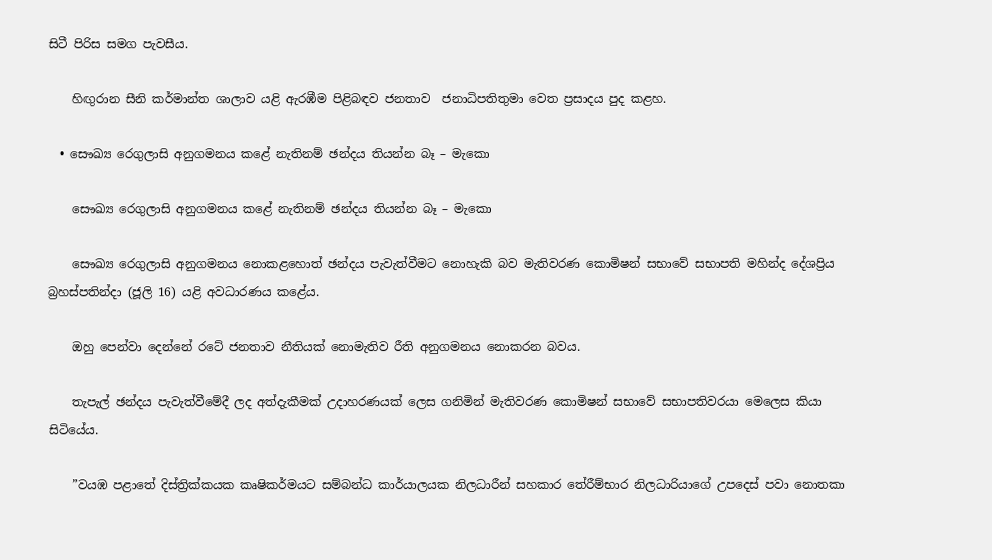සිටී පිරිස සමග පැවසීය.

    හිඟුරාන සීනි කර්මාන්ත ශාලාව යළි ඇරඹීම පිළිබඳව ජනතාව  ජනාධිපතිතුමා වෙත ප්‍රසාදය පුද කළහ.

  • සෞඛ්‍ය රෙගුලාසි අනුගමනය කළේ නැතිනම් ඡන්දය තියන්න බෑ – මැකො

    සෞඛ්‍ය රෙගුලාසි අනුගමනය කළේ නැතිනම් ඡන්දය තියන්න බෑ – මැකො

    සෞඛ්‍ය රෙගුලාසි අනුගමනය නොකළහොත් ඡන්දය පැවැත්වීමට නොහැකි බව මැතිවරණ කොමිෂන් සභාවේ සභාපති මහින්ද දේශප්‍රිය බ්‍රහස්පතින්දා (ජූලි 16) යළි අවධාරණය කළේය.

    ඔහු පෙන්වා දෙන්නේ රටේ ජනතාව නීතියක් නොමැතිව රීති අනුගමනය නොකරන බවය.

    තැපැල් ඡන්දය පැවැත්වීමේදී ලද අත්දැකීමක් උදාහරණයක් ලෙස ගනිමින් මැතිවරණ කොමිෂන් සභාවේ සභාපතිවරයා මෙලෙස කියා සිටියේය.

    ”වයඹ පළාතේ දිස්ත්‍රික්කයක කෘෂිකර්මයට සම්බන්ධ කාර්යාලයක නිලධාරීන් සහකාර තේරීම්භාර නිලධාරියාගේ උපදෙස් පවා නොතකා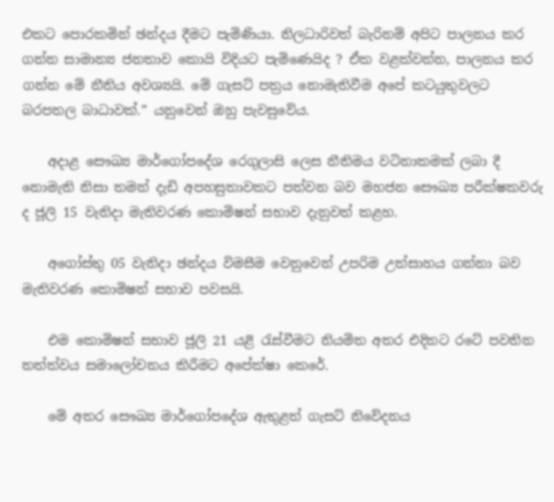එකට පොරකමින් ඡන්දය දීමට පැමිණියා. නිලධාරිවත් බැරිනම් අපිට පාලනය කර ගන්න සාමාන්‍ය ජනතාව කොයි විදියට පැමිණෙයිද ? ඒක වළක්වන්න, පාලනය කර ගන්න මේ නීතිය අවශ්‍යයි. මේ ගැසට් පත්‍රය නොමැතිවීම අපේ කටයුතුවලට බරපතල බාධාවක්.” යනුවෙන් ඔහු පැවසුවේය.

    අදාළ සෞඛ්‍ය මාර්ගෝපදේශ රෙගුලාසි ලෙස නීතිමය වටිනාකමක් ලබා දී නොමැති නිසා තමන් දැඩි අපහසුතාවකට පත්වන බව මහජන සෞඛ්‍ය පරීක්ෂකවරු ද ජූලි 15 වැනිදා මැතිවරණ කොමිෂන් සභාව දැනුවත් කළහ.

    අගෝස්තු 05 වැනිදා ඡන්දය විමසීම වෙනුවෙන් උපරිම උත්සාහය ගන්නා බව මැතිවරණ කොමිෂන් සභාව පවසයි.

    එම කොමිෂන් සභාව ජූලි 21 යළි රැස්වීමට නියමිත අතර එදිනට රටේ පවතින තත්ත්වය සමාලෝචනය කිරීමට අපේක්ෂා කෙරේ.

    මේ අතර සෞඛ්‍ය මාර්ගෝපදේශ ඇතුළත් ගැසට් නිවේදනය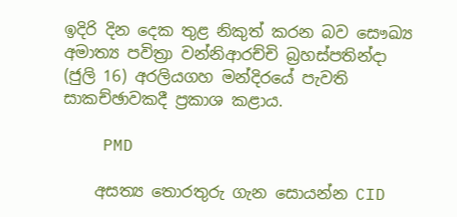ඉදිරි දින දෙක තුළ නිකුත් කරන බව සෞඛ්‍ය අමාත්‍ය පවිත්‍රා වන්නිආරච්චි බ්‍රහස්පතින්දා (ජුලි 16) අරලියගහ මන්දිරයේ පැවති සාකච්ඡාවකදී ප්‍රකාශ කළාය.

    PMD

    අසත්‍ය තොරතුරු ගැන සොයන්න CID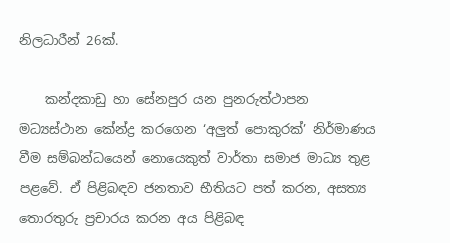නිලධාරීන් 26ක්.

    කන්දකාඩු හා සේනපුර යන පුනරුත්ථාපන මධ්‍යස්ථාන කේන්ද්‍ර කරගෙන ‘අලුත් පොකුරක්’ නිර්මාණය වීම සම්බන්ධයෙන් නොයෙකුත් වාර්තා සමාජ මාධ්‍ය තුළ පළවේ. ඒ පිළිබඳව ජනතාව භීතියට පත් කරන, අසත්‍ය තොරතුරු ප්‍රචාරය කරන අය පිළිබඳ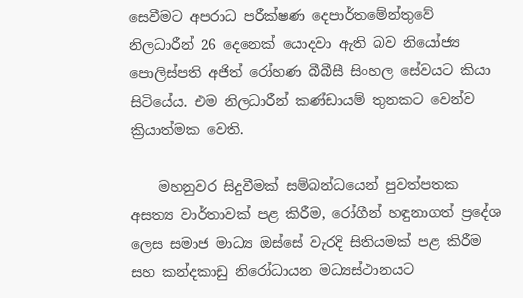සෙවීමට අපරාධ පරීක්ෂණ දෙපාර්තමේන්තුවේ නිලධාරීන් 26 දෙනෙක් යොදවා ඇති බව නියෝජ්‍ය පොලිස්පති අජිත් රෝහණ බීබීසී සිංහල සේවයට කියා සිටියේය. එම නිලධාරීන් කණ්ඩායම් තුනකට වෙන්ව ක්‍රියාත්මක වෙති.

    මහනුවර සිදුවීමක් සම්බන්ධයෙන් පුවත්පතක අසත්‍ය වාර්තාවක් පළ කිරීම, රෝගීන් හඳුනාගත් ප්‍රදේශ ලෙස සමාජ මාධ්‍ය ඔස්සේ වැරදි සිතියමක් පළ කිරීම සහ කන්දකාඩු නිරෝධායන මධ්‍යස්ථානයට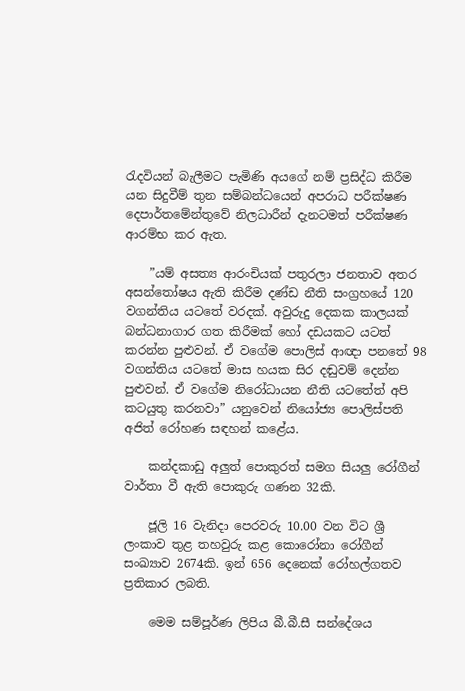රැදවියන් බැලීමට පැමිණි අයගේ නම් ප්‍රසිද්ධ කිරීම යන සිදුවීම් තුන සම්බන්ධයෙන් අපරාධ පරීක්ෂණ දෙපාර්තමේන්තුවේ නිලධාරීන් දැනටමත් පරීක්ෂණ ආරම්භ කර ඇත.

    ”යම් අසත්‍ය ආරංචියක් පතුරලා ජනතාව අතර අසන්තෝෂය ඇති කිරීම දණ්ඩ නීති සංග්‍රහයේ 120 වගන්තිය යටතේ වරදක්. අවුරුදු දෙකක කාලයක් බන්ධනාගාර ගත කිරීමක් හෝ දඩයකට යටත් කරන්න පුළුවන්. ඒ වගේම පොලිස් ආඥා පනතේ 98 වගන්තිය යටතේ මාස හයක සිර දඬුවම් දෙන්න පුළුවන්. ඒ වගේම නිරෝධායන නීති යටතේත් අපි කටයුතු කරනවා” යනුවෙන් නියෝජ්‍ය පොලිස්පති අජිත් රෝහණ සඳහන් කළේය.

    කන්දකාඩු අලුත් පොකුරත් සමග සියලු රෝගීන් වාර්තා වී ඇති පොකුරු ගණන 32කි.

    ජූලි 16 වැනිදා පෙරවරු 10.00 වන විට ශ්‍රී ලංකාව තුළ තහවුරු කළ කොරෝනා රෝගීන් සංඛ්‍යාව 2674කි. ඉන් 656 දෙනෙක් රෝහල්ගතව ප්‍රතිකාර ලබති.

    මෙම සම්පූර්ණ ලිපිය බී.බී.සී සන්දේශය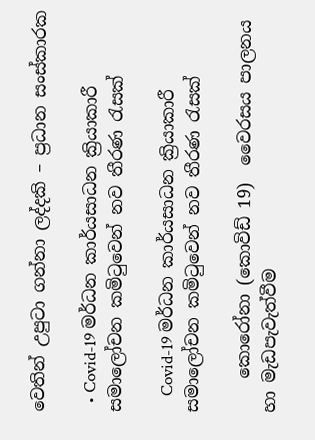වෙතින් උපුටා ගන්නා ලද්දකි – ප්‍රධාන සංස්කාරක

  • Covid-19 මර්ධන කාර්යසාධන ක්‍රියාකාරී සමාලෝචන කමිටුවෙන් නව තීරණ රැසක්

    Covid-19 මර්ධන කාර්යසාධන ක්‍රියාකාරී සමාලෝචන කමිටුවෙන් නව තීරණ රැසක්

    කොරෝනා (කොවිඩ් 19)  වෛරසය පාලනය හා මැඩපැවැත්වීම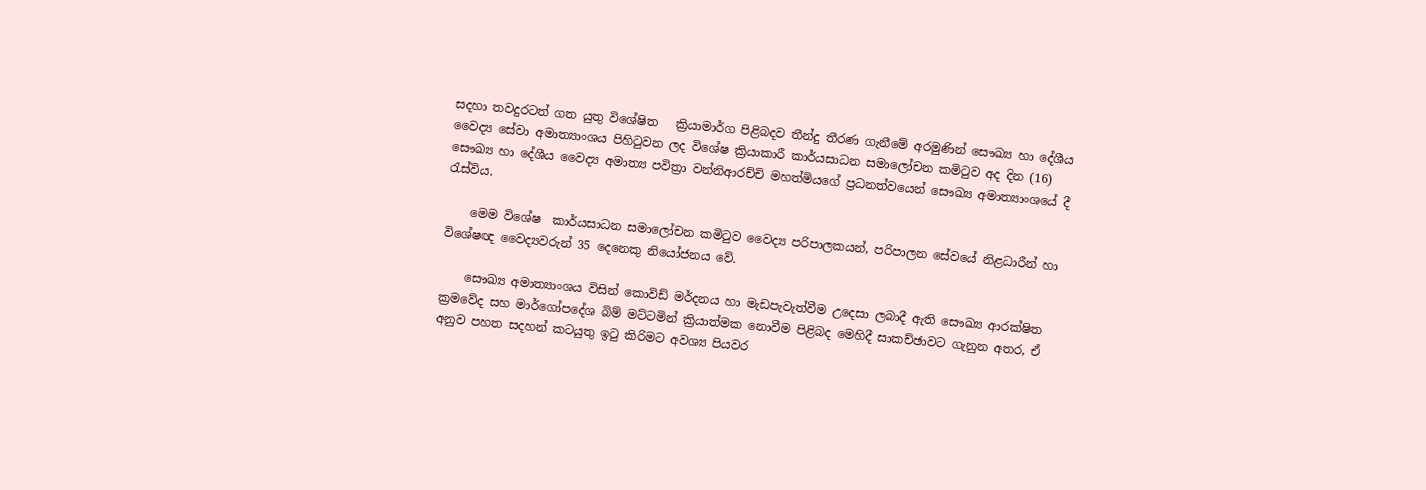සදහා තවදුරටත් ගත යුතු විශේෂිත   ක්‍රියාමාර්ග පිළිබදව තීන්දු තීරණ ගැනීමේ අරමුණින් සෞඛ්‍ය හා දේශීය වෛද්‍ය සේවා අමාත්‍යාංශය පිහිටුවන ලද විශේෂ ක්‍රියාකාරී කාර්යසාධන සමාලෝචන කමිටුව අද දින (16) සෞඛ්‍ය හා දේශීය වෛද්‍ය අමාත්‍ය පවිත්‍රා වන්නිආරච්චි මහත්මියගේ ප්‍රධනත්වයෙන් සෞඛ්‍ය අමාත්‍යාංශයේ දී රැස්විය.

    මෙම විශේෂ  කාර්යසාධන සමාලෝචන කමිටුව වෛද්‍ය පරිපාලකයන්, පරිපාලන සේවයේ නිළධාරීන් හා විශේෂඥ වෛද්‍යවරුන් 35 දෙනෙකු නියෝජනය වේ.

    සෞඛ්‍ය අමාත්‍යාංශය විසින් කොවිඩ් මර්දනය හා මැඩපැවැත්වීම උදෙසා ලබාදී ඇති සෞඛ්‍ය ආරක්ෂිත ක්‍රමවේද සහ මාර්ගෝපදේශ බිම් මට්ටමින් ක්‍රියාත්මක නොවීම පිළිබද මෙහිදී සාකච්ඡාවට ගැනුන අතර, ඒ අනුව පහත සදහන් කටයුතු ඉටු කිරිමට අවශ්‍ය පියවර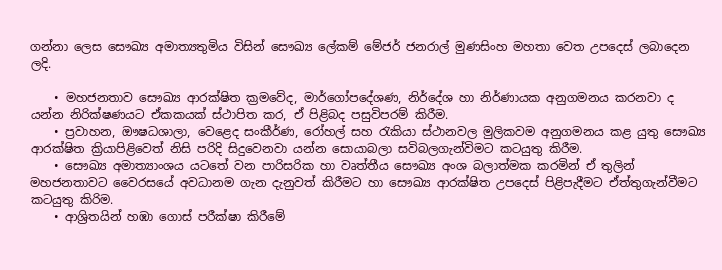ගන්නා ලෙස සෞඛ්‍ය අමාත්‍යතුමිය විසින් සෞඛ්‍ය ලේකම් මේජර් ජනරාල් මුණසිංහ මහතා වෙත උපදෙස් ලබාදෙන ලදි.

    • මහජනතාව සෞඛ්‍ය ආරක්ෂිත ක්‍රමවේද, මාර්ගෝපදේශණ, නිර්දේශ හා නිර්ණායක අනුගමනය කරනවා ද යන්න නිරික්ෂණයට ඒකකයක් ස්ථාපිත කර, ඒ පිළිබද පසුවිපරම් කිරීම.
    • ප්‍රවාහන, ඖෂධශාලා, වෙළෙද සංකීර්ණ, රෝහල් සහ රැකියා ස්ථානවල මුලිකවම අනුගමනය කළ යුතු සෞඛ්‍ය ආරක්ෂිත ක්‍රියාපිළිවෙත් නිසි පරිදි සිදුවෙනවා යන්න සොයාබලා සවිබලගැන්විමට කටයුතු කිරීම.
    • සෞඛ්‍ය අමාත්‍යාංශය යටතේ වන පාරිසරික හා වෘත්තීය සෞඛ්‍ය අංශ බලාත්මක කරමින් ඒ තුලින් මහජනතාවට වෛරසයේ අවධානම ගැන දැනුවත් කිරීමට හා සෞඛ්‍ය ආරක්ෂිත උපදෙස් පිළිපැදීමට ඒත්තුගැන්වීමට කටයුතු කිරිම.
    • ආශ්‍රිතයින් හඹා ගොස් පරීක්ෂා කිරීමේ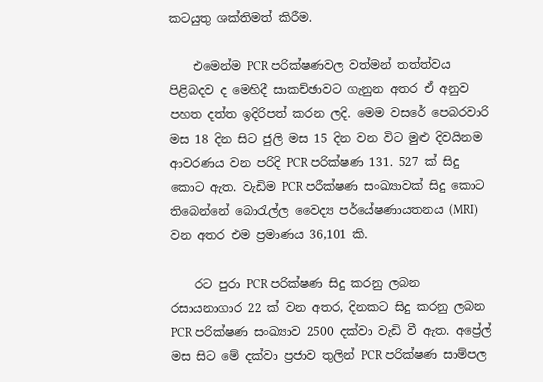කටයුතු ශක්තිමත් කිරීම.

    එමෙන්ම PCR පරික්ෂණවල වත්මන් තත්ත්වය පිළිබදව ද මෙහිදී සාකච්ඡාවට ගැනුන අතර ඒ අනුව පහත දත්ත ඉදිරිපත් කරන ලදි. මෙම වසරේ පෙබරවාරි මස 18 දින සිට ජුලි මස 15 දින වන විට මුළු දිවයිනම ආවරණය වන පරිදි PCR පරික්ෂණ 131. 527 ක් සිදු කොට ඇත. වැඩිම PCR පරීක්ෂණ සංඛ්‍යාවක් සිදු කොට තිබෙන්නේ බොරැල්ල වෛද්‍ය පර්යේෂණායතනය (MRI) වන අතර එම ප්‍රමාණය 36,101 කි.

    රට පුරා PCR පරික්ෂණ සිදු කරනු ලබන රසායනාගාර 22 ක් වන අතර, දිනකට සිදු කරනු ලබන PCR පරික්ෂණ සංඛ්‍යාව 2500 දක්වා වැඩි වී ඇත. අප්‍රේල් මස සිට මේ දක්වා ප්‍රජාව තුලින් PCR පරික්ෂණ සාම්පල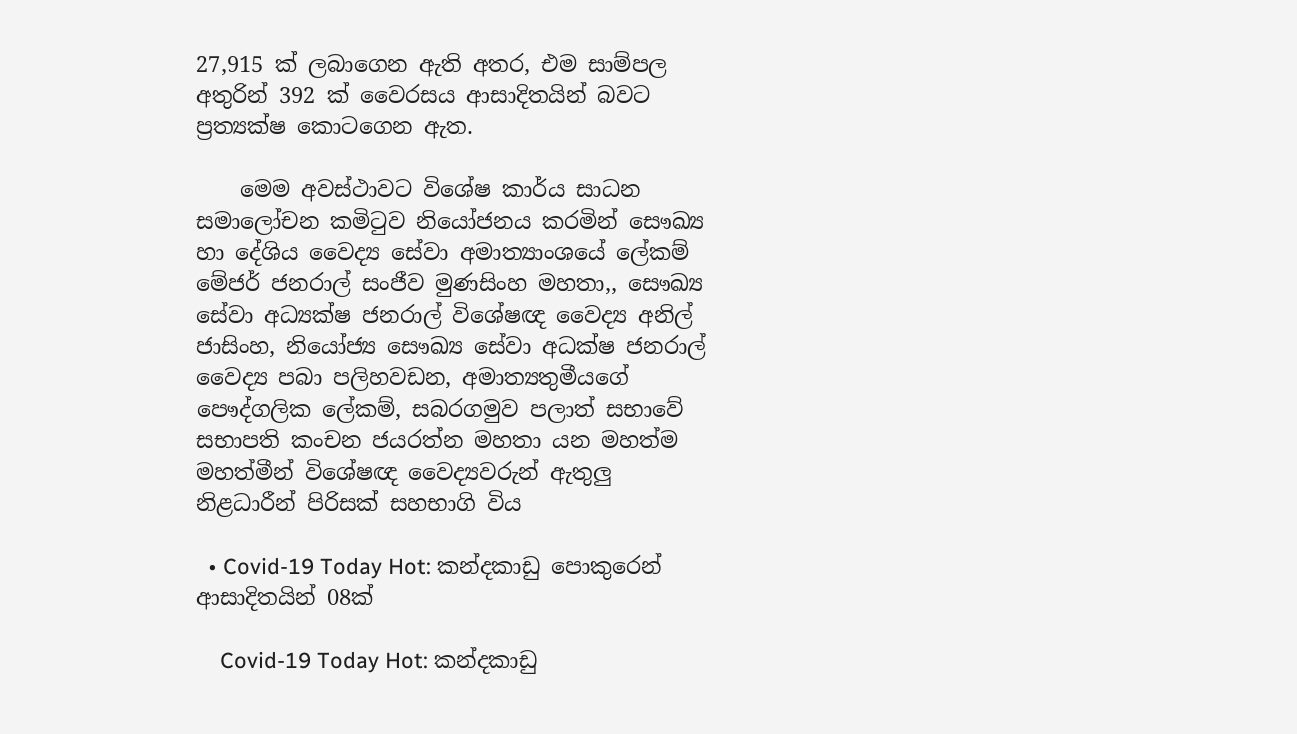27,915 ක් ලබාගෙන ඇති අතර, එම සාම්පල අතුරින් 392 ක් වෛරසය ආසාදිතයින් බවට ප්‍රත්‍යක්ෂ කොටගෙන ඇත.

    මෙම අවස්ථාවට විශේෂ කාර්ය සාධන සමාලෝචන කමිටුව නියෝජනය කරමින් සෞඛ්‍ය හා දේශිය වෛද්‍ය සේවා අමාත්‍යාංශයේ ලේකම් මේජර් ජනරාල් සංජීව මුණසිංහ මහතා,, සෞඛ්‍ය සේවා අධ්‍යක්ෂ ජනරාල් විශේෂඥ වෛද්‍ය අනිල් ජාසිංහ, නියෝජ්‍ය සෞඛ්‍ය සේවා අධක්ෂ ජනරාල් වෛද්‍ය පබා පලිහවඩන, අමාත්‍යතුමීයගේ පෞද්ගලික ලේකම්, සබරගමුව පලාත් සභාවේ සභාපති කංචන ජයරත්න මහතා යන මහත්ම මහත්මීන් විශේෂඥ වෛද්‍යවරුන් ඇතුලු නිළධාරීන් පිරිසක් සහභාගි විය

  • Covid-19 Today Hot: කන්දකාඩු පොකුරෙන් ආසාදිතයින් 08ක්

    Covid-19 Today Hot: කන්දකාඩු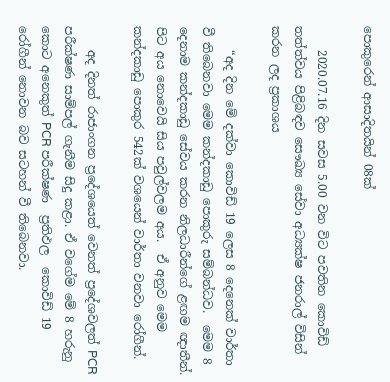පොකුරෙන් ආසාදිතයින් 08ක්

    2020.07.16 දින සවස 5.00 වන විට පවතින කොවිඩ් තත්ත්වය පිළිබඳව සෞඛ්‍ය සේවා අධ්‍යක්ෂ ජනරාල් විසින් කරන ලද ප්‍රකාශය

    “අද දින මේ දක්වා කොවිඩ් 19 ලෙස 8 දෙනෙක් වාර්තා වී තිබෙනවා මෙම කන්දකාඩු පොකුරු සම්බන්ධව.  මෙම 8 දෙනාම කන්දකාඩු සේවය කරන නිලධාරීන්ගේ ළඟම ඥාතීන්. පිට අය නොවෙයි සිය පවුල්වලම අය.  ඒ අනුව මෙම කන්දකාඩු පොකුර 542ක් වශයෙන් වාර්තා වනවා රෝගීන්.

    අද දිනත් රාජාංගන ප්‍රදේශයෙත් වෙනත් ප්‍රදේශවලත් PCR පරීක්ෂණ සාම්පල් ගැනීම සිදු කළා. ඒ වගේම මේ 8 හරුනු කොට අනෙකුත් PCR පරීක්ෂණ  ප්‍රතිඵල  කොවිඩ් 19 රෝගීන් නොවන බව සටහන් වී තිබෙනවා.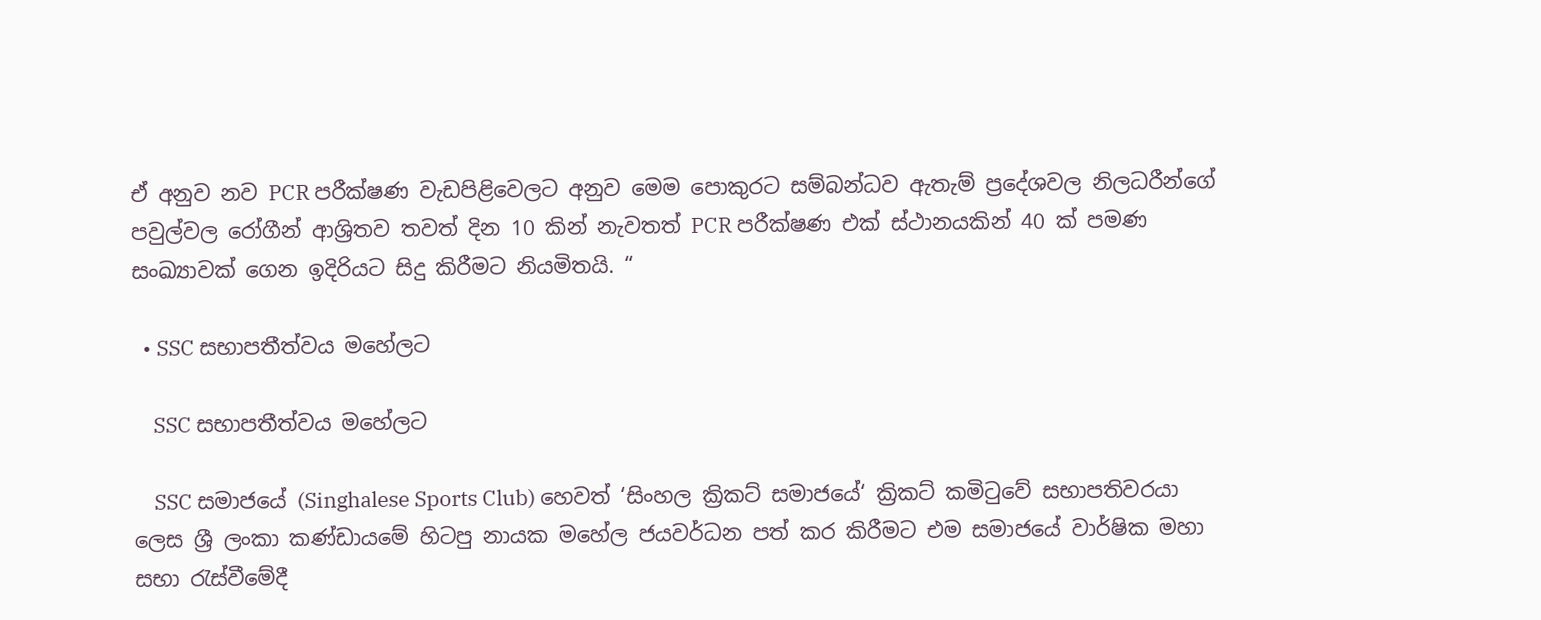ඒ අනුව නව PCR පරීක්ෂණ වැඩපිළිවෙලට අනුව මෙම පොකුරට සම්බන්ධව ඇතැම් ප්‍රදේශවල නිලධරීන්ගේ පවුල්වල රෝගීන් ආශ්‍රිතව තවත් දින 10 කින් නැවතත් PCR පරීක්ෂණ එක් ස්ථානයකින් 40 ක් පමණ සංඛ්‍යාවක් ගෙන ඉදිරියට සිදු කිරීමට නියමිතයි. “

  • SSC සභාපතීත්වය මහේලට

    SSC සභාපතීත්වය මහේලට

    SSC සමාජයේ (Singhalese Sports Club) හෙවත් ‘සිංහල ක්‍රිකට් සමාජයේ‘ ක්‍රිකට් කමිටුවේ සභාපතිවරයා ලෙස ශ්‍රී ලංකා කණ්ඩායමේ හිටපු නායක මහේල ජයවර්ධන පත් කර කිරීමට එම සමාජයේ වාර්ෂික මහා සභා රැස්වීමේදී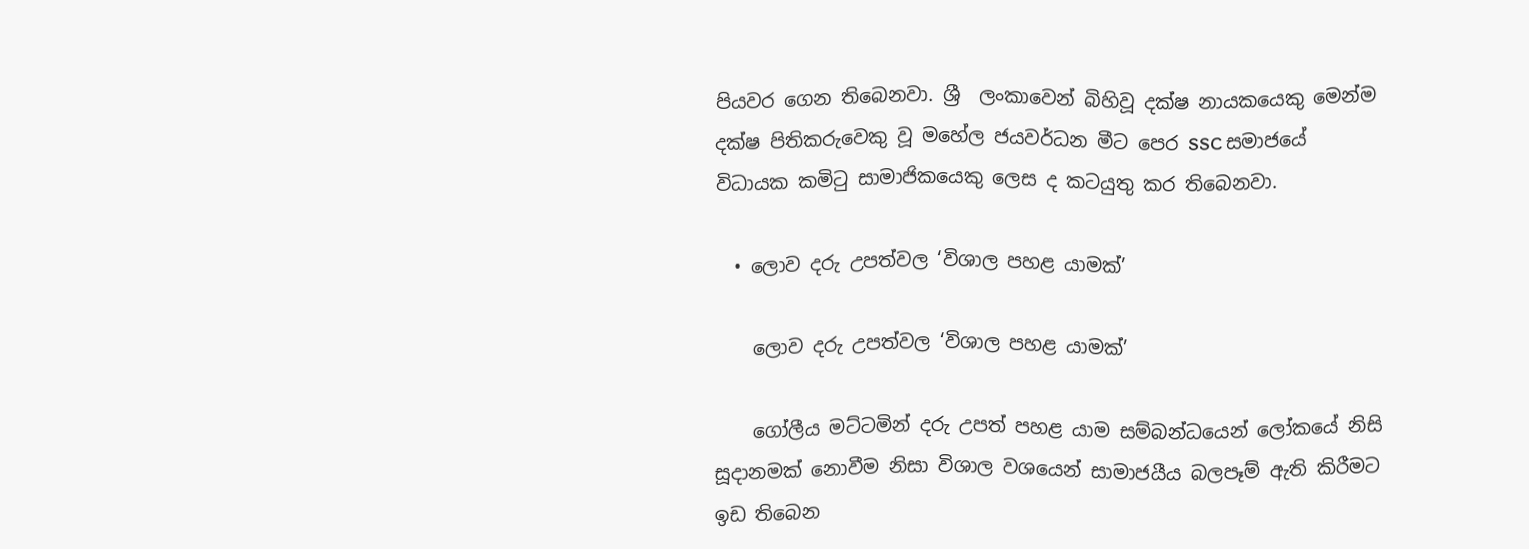පියවර ගෙන තිබෙනවා. ශ්‍රී  ලංකාවෙන් බිහිවූ දක්ෂ නායකයෙකු මෙන්ම දක්ෂ පිතිකරුවෙකු වූ මහේල ජයවර්ධන මීට පෙර SSC සමාජයේ විධායක කමිටු සාමාජිකයෙකු ලෙස ද කටයුතු කර තිබෙනවා.

  • ලොව දරු උපත්වල ‘විශාල පහළ යාමක්’

    ලොව දරු උපත්වල ‘විශාල පහළ යාමක්’

    ගෝලීය මට්ටමින් දරු උපත් පහළ යාම සම්බන්ධයෙන් ලෝකයේ නිසි සූදානමක් නොවීම නිසා විශාල වශයෙන් සාමාජයීය බලපෑම් ඇති කිරීමට ඉඩ තිබෙන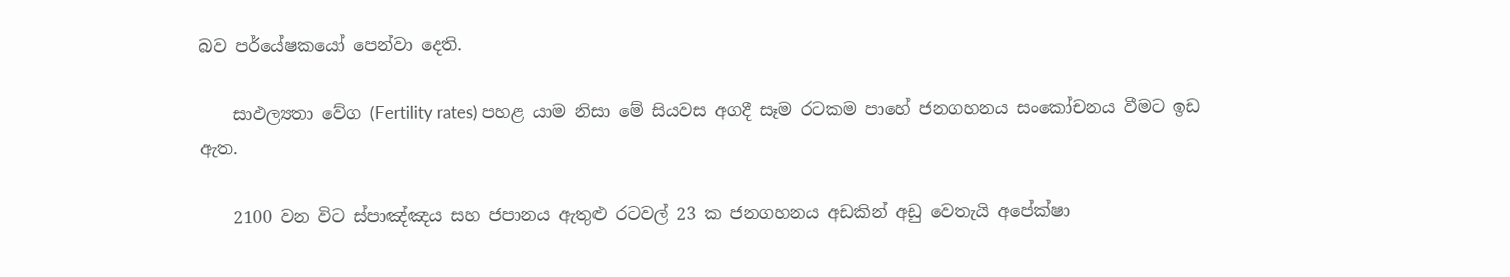බව පර්යේෂකයෝ පෙන්වා දෙති.

    සාඵල්‍යතා වේග (Fertility rates) පහළ යාම නිසා මේ සියවස අගදී සෑම රටකම පාහේ ජනගහනය සංකෝචනය වීමට ඉඩ ඇත.

    2100 වන විට ස්පාඤ්ඤය සහ ජපානය ඇතුළු රටවල් 23 ක ජනගහනය අඩකින් අඩු වෙතැයි අපේක්ෂා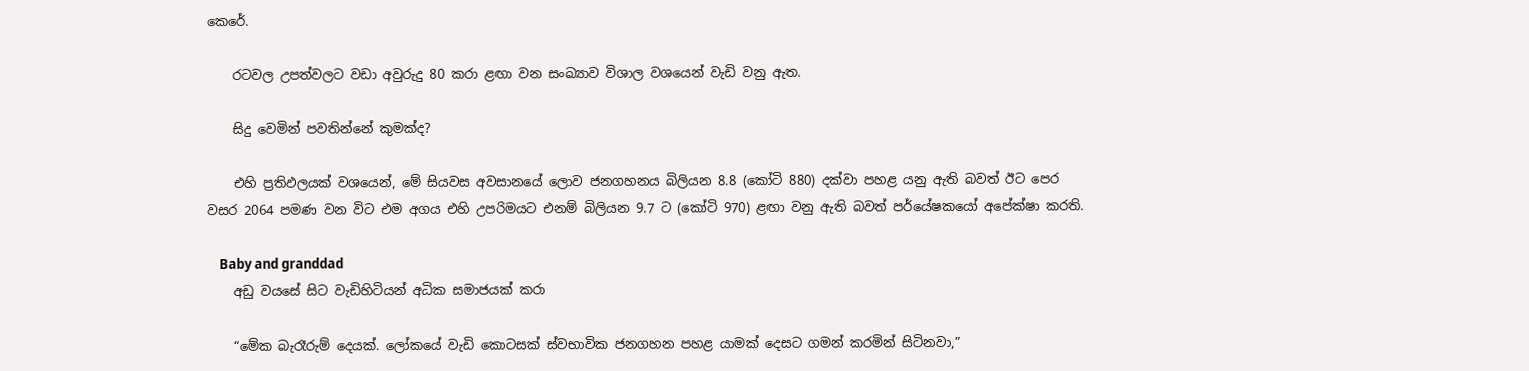කෙරේ.

    රටවල උපත්වලට වඩා අවුරුදු 80 කරා ළඟා වන සංඛ්‍යාව විශාල වශයෙන් වැඩි වනු ඇත.

    සිදු වෙමින් පවතින්නේ කුමක්ද?

    එහි ප්‍රතිඵලයක් වශයෙන්, මේ සියවස අවසානයේ ලොව ජනගහනය බිලියන 8.8 (කෝටි 880) දක්වා පහළ යනු ඇති බවත් ඊට පෙර වසර 2064 පමණ වන විට එම අගය එහි උපරිමයට එනම් බිලියන 9.7 ට (කෝටි 970) ළඟා වනු ඇති බවත් පර්යේෂකයෝ අපේක්ෂා කරති.

    Baby and granddad
    අඩු වයසේ සිට වැඩිහිටියන් අධික සමාජයක් කරා

    “මේක බැරෑරුම් දෙයක්. ලෝකයේ වැඩි කොටසක් ස්වභාවික ජනගහන පහළ යාමක් දෙසට ගමන් කරමින් සිටිනවා,”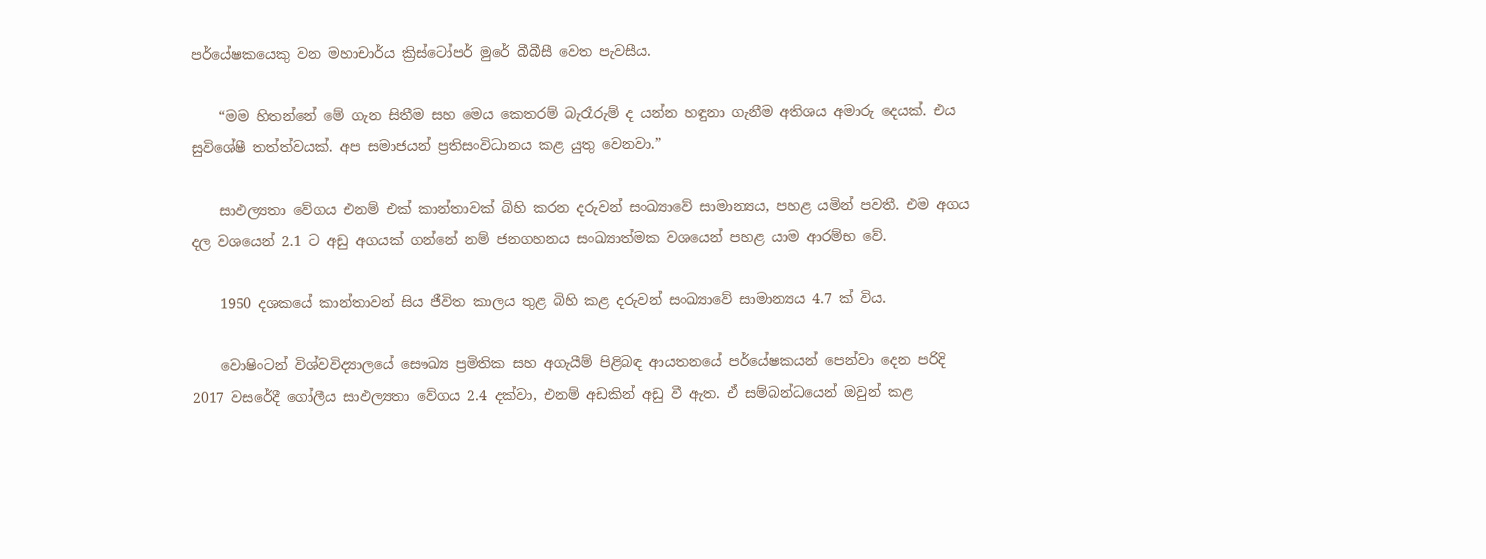පර්යේෂකයෙකු වන මහාචාර්ය ක්‍රිස්ටෝපර් මුරේ බීබීසී වෙත පැවසීය.

    “මම හිතන්නේ මේ ගැන සිතීම සහ මෙය කෙතරම් බැරෑරුම් ද යන්න හඳුනා ගැනීම අතිශය අමාරු දෙයක්. එය සුවිශේෂී තත්ත්වයක්. අප සමාජයන් ප්‍රතිසංවිධානය කළ යුතු වෙනවා.”

    සාඵල්‍යතා වේගය එනම් එක් කාන්තාවක් බිහි කරන දරුවන් සංඛ්‍යාවේ සාමාන්‍යය, පහළ යමින් පවතී. එම අගය දල වශයෙන් 2.1 ට අඩු අගයක් ගන්නේ නම් ජනගහනය සංඛ්‍යාත්මක වශයෙන් පහළ යාම ආරම්භ වේ.

    1950 දශකයේ කාන්තාවන් සිය ජීවිත කාලය තුළ බිහි කළ දරුවන් සංඛ්‍යාවේ සාමාන්‍යය 4.7 ක් විය.

    වොෂිංටන් විශ්වවිද්‍යාලයේ සෞඛ්‍ය ප්‍රමිතික සහ අගැයීම් පිළිබඳ ආයතනයේ පර්යේෂකයන් පෙන්වා දෙන පරිදි 2017 වසරේදී ගෝලීය සාඵල්‍යතා වේගය 2.4 දක්වා, එනම් අඩකින් අඩු වී ඇත. ඒ සම්බන්ධයෙන් ඔවුන් කළ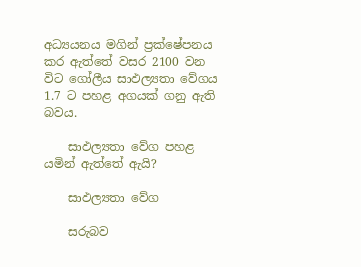අධ්‍යයනය මගින් ප්‍රක්ෂේපනය කර ඇත්තේ වසර 2100 වන විට ගෝලීය සාඵල්‍යතා වේගය 1.7 ට පහළ අගයක් ගනු ඇති බවය.

    සාඵල්‍යතා වේග පහළ යමින් ඇත්තේ ඇයි?

    සාඵල්‍යතා වේග

    සරුබව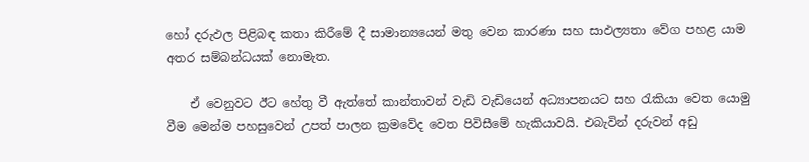හෝ දරුඵල පිළිබඳ කතා කිරීමේ දී සාමාන්‍යයෙන් මතු වෙන කාරණා සහ සාඵල්‍යතා වේග පහළ යාම අතර සම්බන්ධයක් නොමැත.

    ඒ වෙනුවට ඊට හේතු වී ඇත්තේ කාන්තාවන් වැඩි වැඩියෙන් අධ්‍යාපනයට සහ රැකියා වෙත යොමු වීම මෙන්ම පහසුවෙන් උපත් පාලන ක්‍රමවේද වෙත පිවිසීමේ හැකියාවයි. එබැවින් දරුවන් අඩු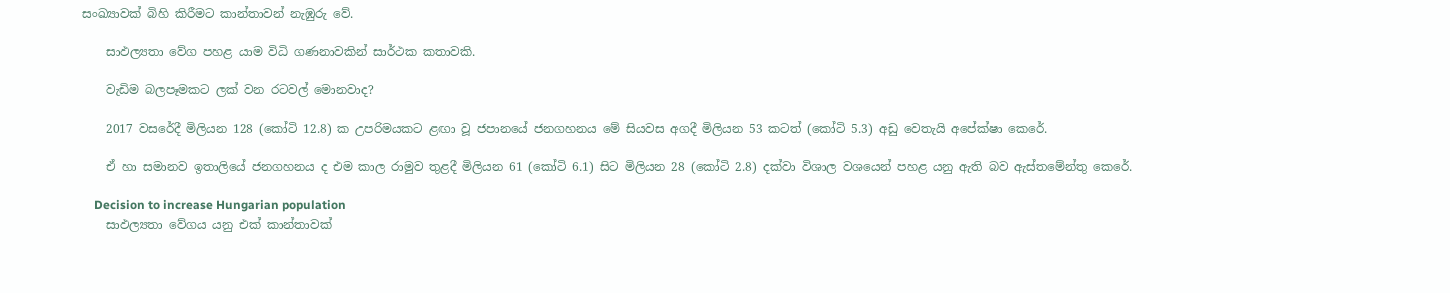සංඛ්‍යාවක් බිහි කිරීමට කාන්තාවන් නැඹුරු වේ.

    සාඵල්‍යතා වේග පහළ යාම විධි ගණනාවකින් සාර්ථක කතාවකි.

    වැඩිම බලපෑමකට ලක් වන රටවල් මොනවාද?

    2017 වසරේදී මිලියන 128 (කෝටි 12.8) ක උපරිමයකට ළඟා වූ ජපානයේ ජනගහනය මේ සියවස අගදී මිලියන 53 කටත් (කෝටි 5.3) අඩු වෙතැයි අපේක්ෂා කෙරේ.

    ඒ හා සමානව ඉතාලියේ ජනගහනය ද එම කාල රාමුව තුළදී මිලියන 61 (කෝටි 6.1) සිට මිලියන 28 (කෝටි 2.8) දක්වා විශාල වශයෙන් පහළ යනු ඇති බව ඇස්තමේන්තු කෙරේ.

    Decision to increase Hungarian population
    සාඵල්‍යතා වේගය යනු එක් කාන්තාවක්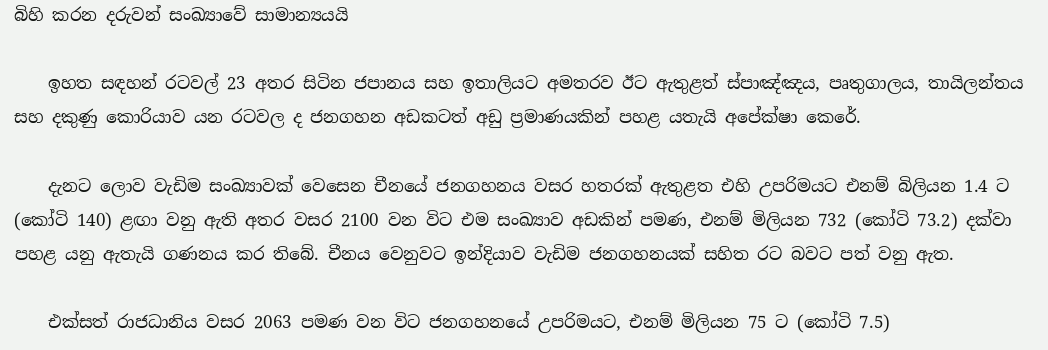බිහි කරන දරුවන් සංඛ්‍යාවේ සාමාන්‍යයයි

    ඉහත සඳහන් රටවල් 23 අතර සිටින ජපානය සහ ඉතාලියට අමතරව ඊට ඇතුළත් ස්පාඤ්ඤය, පෘතුගාලය, තායිලන්තය සහ දකුණු කොරියාව යන රටවල ද ජනගහන අඩකටත් අඩු ප්‍රමාණයකින් පහළ යතැයි අපේක්ෂා කෙරේ.

    දැනට ලොව වැඩිම සංඛ්‍යාවක් වෙසෙන චීනයේ ජනගහනය වසර හතරක් ඇතුළත එහි උපරිමයට එනම් බිලියන 1.4 ට (කෝටි 140) ළඟා වනු ඇති අතර වසර 2100 වන විට එම සංඛ්‍යාව අඩකින් පමණ, එනම් මිලියන 732 (කෝටි 73.2) දක්වා පහළ යනු ඇතැයි ගණනය කර තිබේ. චීනය වෙනුවට ඉන්දියාව වැඩිම ජනගහනයක් සහිත රට බවට පත් වනු ඇත.

    එක්සත් රාජධානිය වසර 2063 පමණ වන විට ජනගහනයේ උපරිමයට, එනම් මිලියන 75 ට (කෝටි 7.5)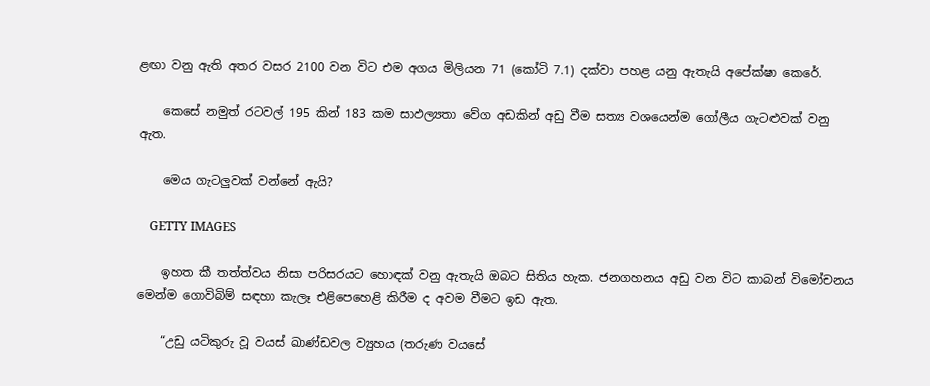ළඟා වනු ඇති අතර වසර 2100 වන විට එම අගය මිලියන 71 (කෝටි 7.1) දක්වා පහළ යනු ඇතැයි අපේක්ෂා කෙරේ.

    කෙසේ නමුත් රටවල් 195 කින් 183 කම සාඵල්‍යතා වේග අඩකින් අඩු වීම සත්‍ය වශයෙන්ම ගෝලීය ගැටළුවක් වනු ඇත.

    මෙය ගැටලුවක් වන්නේ ඇයි?

    GETTY IMAGES

    ඉහත කී තත්ත්වය නිසා පරිසරයට හොඳක් වනු ඇතැයි ඔබට සිතිය හැක. ජනගහනය අඩු වන විට කාබන් විමෝචනය මෙන්ම ගොවිබිම් සඳහා කැලෑ එළිපෙහෙළි කිරීම ද අවම වීමට ඉඩ ඇත.

    “උඩු යටිකුරු වූ වයස් ඛාණ්ඩවල ව්‍යුහය (තරුණ වයසේ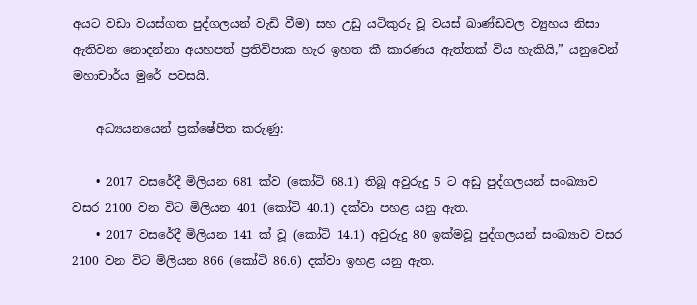අයට වඩා වයස්ගත පුද්ගලයන් වැඩි වීම) සහ උඩු යටිකුරු වූ වයස් ඛාණ්ඩවල ව්‍යුහය නිසා ඇතිවන නොදන්නා අයහපත් ප්‍රතිවිපාක හැර ඉහත කී කාරණය ඇත්තක් විය හැකියි,” යනුවෙන් මහාචාර්ය මුරේ පවසයි.

    අධ්‍යයනයෙන් ප්‍රක්ෂේපිත කරුණු:

    • 2017 වසරේදී මිලියන 681 ක්ව (කෝටි 68.1) තිබූ අවුරුදු 5 ට අඩු පුද්ගලයන් සංඛ්‍යාව වසර 2100 වන විට මිලියන 401 (කෝටි 40.1) දක්වා පහළ යනු ඇත.
    • 2017 වසරේදී මිලියන 141 ක් වූ (කෝටි 14.1) අවුරුදු 80 ඉක්මවූ පුද්ගලයන් සංඛ්‍යාව වසර 2100 වන විට මිලියන 866 (කෝටි 86.6) දක්වා ඉහළ යනු ඇත.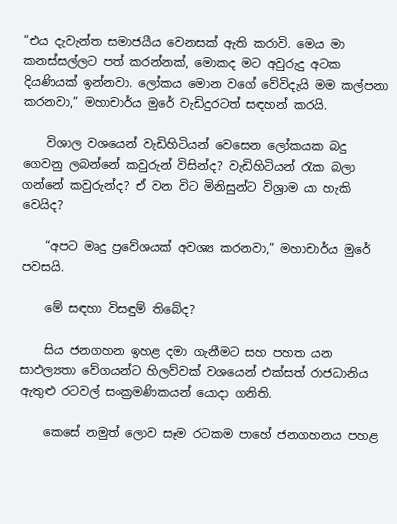“එය දැවැන්ත සමාජයීය වෙනසක් ඇති කරාවි. මෙය මා කනස්සල්ලට පත් කරන්නක්, මොකද මට අවුරුදු අටක දියණියක් ඉන්නවා. ලෝකය මොන වගේ වේවිදැයි මම කල්පනා කරනවා,” මහාචාර්ය මුරේ වැඩිදුරටත් සඳහන් කරයි.

    විශාල වශයෙන් වැඩිහිටියන් වෙසෙන ලෝකයක බදු ගෙවනු ලබන්නේ කවුරුන් විසින්ද? වැඩිහිටියන් රැක බලා ගන්නේ කවුරුන්ද? ඒ වන විට මිනිසුන්ට විශ්‍රාම යා හැකි වෙයිද?

    “අපට මෘදු ප්‍රවේශයක් අවශ්‍ය කරනවා,” මහාචාර්ය මුරේ පවසයි.

    මේ සඳහා විසඳුම් තිබේද?

    සිය ජනගහන ඉහළ දමා ගැනීමට සහ පහත යන සාඵල්‍යතා වේගයන්ට හිලව්වක් වශයෙන් එක්සත් රාජධානිය ඇතුළු රටවල් සංක්‍රමණිකයන් යොදා ගනිති.

    කෙසේ නමුත් ලොව සෑම රටකම පාහේ ජනගහනය පහළ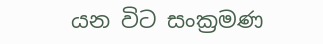යන විට සංක්‍රමණ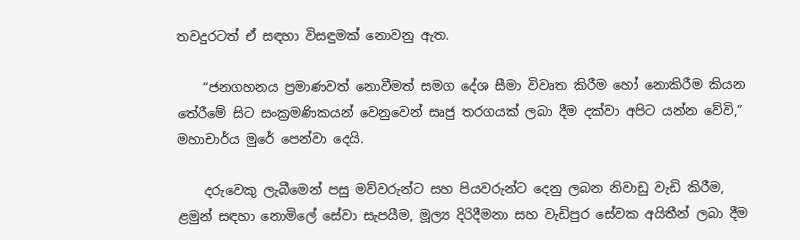තවදුරටත් ඒ සඳහා විසඳුමක් නොවනු ඇත.

    “ජනගහනය ප්‍රමාණවත් නොවීමත් සමග දේශ සීමා විවෘත කිරීම හෝ නොකිරීම කියන තේරීමේ සිට සංක්‍රමණිකයන් වෙනුවෙන් සෘජු තරගයක් ලබා දීම දක්වා අපිට යන්න වේවි,” මහාචාර්ය මුරේ පෙන්වා දෙයි.

    දරුවෙකු ලැබීමෙන් පසු මව්වරුන්ට සහ පියවරුන්ට දෙනු ලබන නිවාඩු වැඩි කිරීම, ළමුන් සඳහා නොමිලේ සේවා සැපයීම, මූල්‍ය දිරිදීමනා සහ වැඩිපුර සේවක අයිතීන් ලබා දීම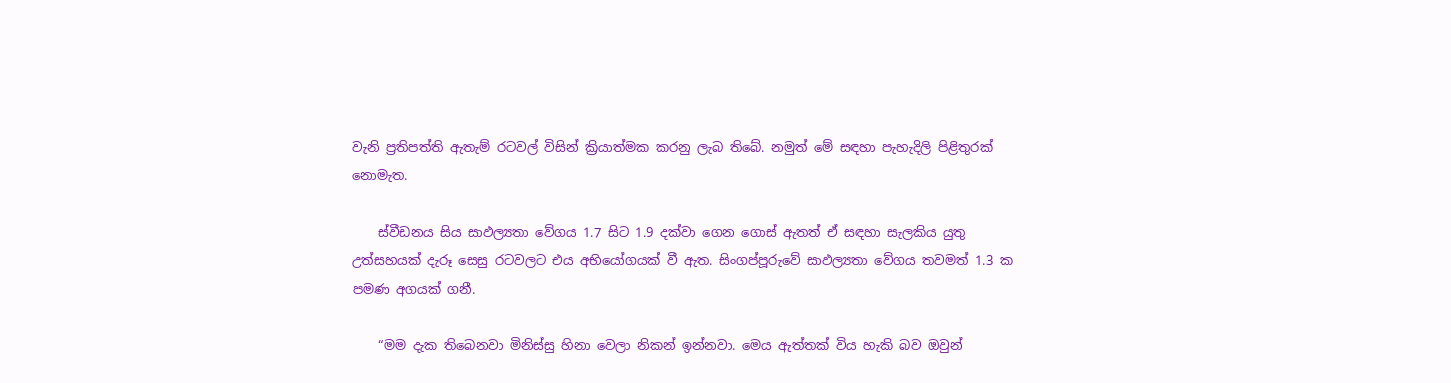වැනි ප්‍රතිපත්ති ඇතැම් රටවල් විසින් ක්‍රියාත්මක කරනු ලැබ තිබේ. නමුත් මේ සඳහා පැහැදිලි පිළිතුරක් නොමැත.

    ස්වීඩනය සිය සාඵල්‍යතා වේගය 1.7 සිට 1.9 දක්වා ගෙන ගොස් ඇතත් ඒ සඳහා සැලකිය යුතු උත්සහයක් දැරූ සෙසු රටවලට එය අභියෝගයක් වී ඇත. සිංගප්පූරුවේ සාඵල්‍යතා වේගය තවමත් 1.3 ක පමණ අගයක් ගනී.

    “මම දැක තිබෙනවා මිනිස්සු හිනා වෙලා නිකන් ඉන්නවා. මෙය ඇත්තක්‌ විය හැකි බව ඔවුන්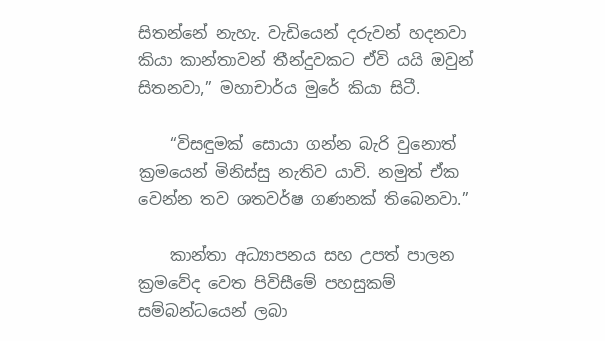සිතන්නේ නැහැ. වැඩියෙන් දරුවන් හදනවා කියා කාන්තාවන් තීන්දුවකට ඒවි යයි ඔවුන් සිතනවා,” මහාචාර්ය මුරේ කියා සිටී.

    “විසඳුමක් සොයා ගන්න බැරි වුනොත් ක්‍රමයෙන් මිනිස්සු නැතිව යාවි. නමුත් ඒක වෙන්න තව ශතවර්ෂ ගණනක් තිබෙනවා.”

    කාන්තා අධ්‍යාපනය සහ උපත් පාලන ක්‍රමවේද වෙත පිවිසීමේ පහසුකම් සම්බන්ධයෙන් ලබා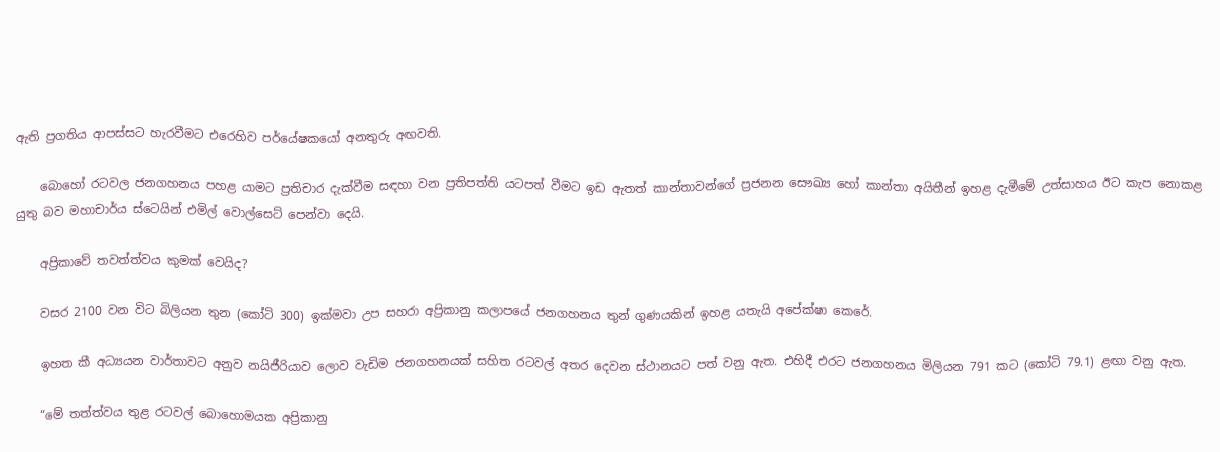ඇති ප්‍රගතිය ආපස්සට හැරවීමට එරෙහිව පර්යේෂකයෝ අනතුරු අඟවති.

    බොහෝ රටවල ජනගහනය පහළ යාමට ප්‍රතිචාර දැක්වීම සඳහා වන ප්‍රතිපත්ති යටපත් වීමට ඉඩ ඇතත් කාන්තාවන්ගේ ප්‍රජනන සෞඛ්‍ය හෝ කාන්තා අයිතීන් ඉහළ දැමීමේ උත්සාහය ඊට කැප නොකළ යුතු බව මහාචාර්ය ස්ටෙයින් එමිල් වොල්සෙට් පෙන්වා දෙයි.

    අප්‍රිකාවේ තවත්ත්වය කුමක් වෙයිද?

    වසර 2100 වන විට බිලියන තුන (කෝටි 300) ඉක්මවා උප සහරා අප්‍රිකානු කලාපයේ ජනගහනය තුන් ගුණයකින් ඉහළ යතැයි අපේක්ෂා කෙරේ.

    ඉහත කී අධ්‍යයන වාර්තාවට අනුව නයිජීරියාව ලොව වැඩිම ජනගහනයක් සහිත රටවල් අතර දෙවන ස්ථානයට පත් වනු ඇත. එහිදී එරට ජනගහනය මිලියන 791 කට (කෝටි 79.1) ළඟා වනු ඇත.

    “මේ තත්ත්වය තුළ රටවල් බොහොමයක අප්‍රිකානු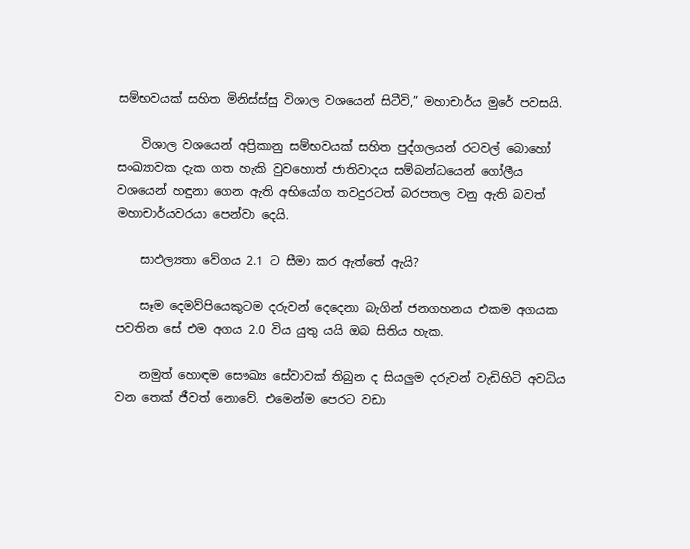සම්භවයක් සහිත මිනිස්ස්සු විශාල වශයෙන් සිටීවි,” මහාචාර්ය මුරේ පවසයි.

    විශාල වශයෙන් අප්‍රිකානු සම්භවයක් සහිත පුද්ගලයන් රටවල් බොහෝ සංඛ්‍යාවක දැක ගත හැකි වුවහොත් ජාතිවාදය සම්බන්ධයෙන් ගෝලීය වශයෙන් හඳුනා ගෙන ඇති අභියෝග තවදුරටත් බරපතල වනු ඇති බවත් මහාචාර්යවරයා පෙන්වා දෙයි.

    සාඵල්‍යතා වේගය 2.1 ට සීමා කර ඇත්තේ ඇයි?

    සෑම දෙමව්පියෙකුටම දරුවන් දෙදෙනා බැගින් ජනගහනය එකම අගයක පවතින සේ එම අගය 2.0 විය යුතු යයි ඔබ සිතිය හැක.

    නමුත් හොඳම සෞඛ්‍ය සේවාවක් තිබුන ද සියලුම දරුවන් වැඩිහිටි අවධිය වන තෙක් ජීවත් නොවේ. එමෙන්ම පෙරට වඩා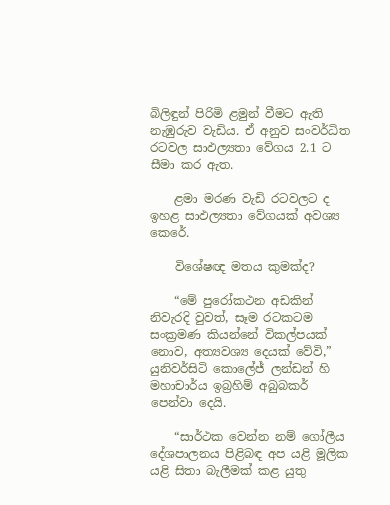බිලිඳුන් පිරිමි ළමුන් වීමට ඇති නැඹුරුව වැඩිය. ඒ අනුව සංවර්ධිත රටවල සාඵල්‍යතා වේගය 2.1 ට සීමා කර ඇත.

    ළමා මරණ වැඩි රටවලට ද ඉහළ සාඵල්‍යතා වේගයක් අවශ්‍ය කෙරේ.

    විශේෂඥ මතය කුමක්ද?

    “මේ පුරෝකථන අඩකින් නිවැරදි වුවත්, සෑම රටකටම සංක්‍රමණ කියන්නේ විකල්පයක් නොව, අත්‍යවශ්‍ය දෙයක් වේවි,” යුනිවර්සිටි කොලේජ් ලන්ඩන් හි මහාචාර්ය ඉබ්‍රහිම් අබුබකර් පෙන්වා දෙයි.

    “සාර්ථක වෙන්න නම් ගෝලීය දේශපාලනය පිළිබඳ අප යළි මූලික යළි සිතා බැලීමක් කළ යුතු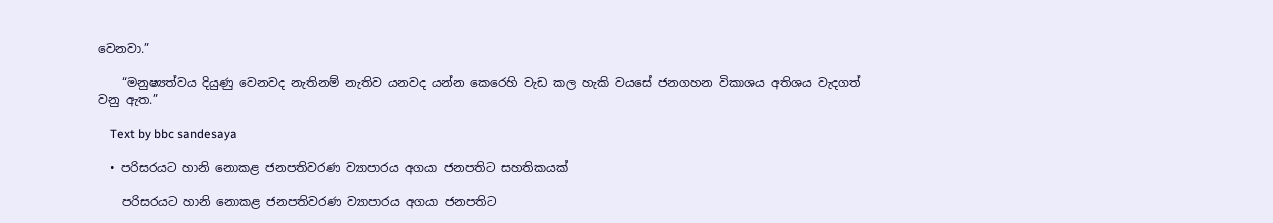වෙනවා.”

    “මනුෂ්‍යත්වය දියුණු වෙනවද නැතිනම් නැතිව යනවද යන්න කෙරෙහි වැඩ කල හැකි වයසේ ජනගහන විකාශය අතිශය වැදගත් වනු ඇත.”

    Text by bbc sandesaya

  • පරිසරයට හානි නොකළ ජනපතිවරණ ව්‍යාපාරය අගයා ජනපතිට සහතිකයක්

    පරිසරයට හානි නොකළ ජනපතිවරණ ව්‍යාපාරය අගයා ජනපතිට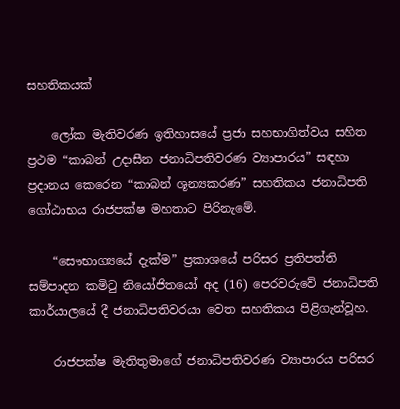සහතිකයක්

    ලෝක මැතිවරණ ඉතිහාසයේ ප්‍රජා සහභාගිත්වය සහිත ප්‍රථම “කාබන් උදාසීන ජනාධිපතිවරණ ව්‍යාපාරය” සඳහා ප්‍රදානය කෙරෙන “කාබන් ශූන්‍යකරණ” සහතිකය ජනාධිපති ගෝඨාභය රාජපක්ෂ මහතාට පිරිනැමේ.

    “සෞභාග්‍යයේ දැක්ම” ප්‍රකාශයේ පරිසර ප්‍රතිපත්ති සම්පාදන කමිටු නියෝජිතයෝ අද (16) පෙරවරුවේ ජනාධිපති කාර්යාලයේ දී ජනාධිපතිවරයා වෙත සහතිකය පිළිගැන්වූහ.

    රාජපක්ෂ මැතිතුමාගේ ජනාධිපතිවරණ ව්‍යාපාරය පරිසර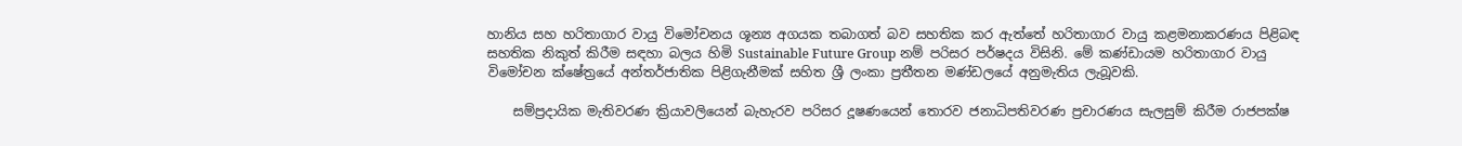හානිය සහ හරිතාගාර වායු විමෝචනය ශූන්‍ය අගයක තබාගත් බව සහතික කර ඇත්තේ හරිතාගාර වායු කළමනාකරණය පිළිබඳ සහතික නිකුත් කිරීම සඳහා බලය හිමි Sustainable Future Group නම් පරිසර පර්ෂදය විසිනි. මේ කණ්ඩායම හරිතාගාර වායු විමෝචන ක්ෂේත්‍රයේ අන්තර්ජාතික පිළිගැනීමක් සහිත ශ්‍රී ලංකා ප්‍රතීතන මණ්ඩලයේ අනුමැතිය ලැබූවකි.

    සම්ප්‍රදායික මැතිවරණ ක්‍රියාවලියෙන් බැහැරව පරිසර දූෂණයෙන් තොරව ජනාධිපතිවරණ ප්‍රචාරණය සැලසුම් කිරීම රාජපක්ෂ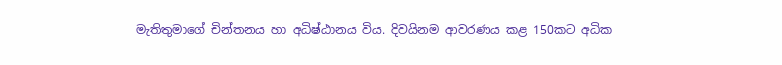මැතිතුමාගේ චින්තනය හා අධිෂ්ඨානය විය. දිවයිනම ආවරණය කළ 150කට අධික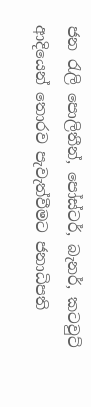ජන රැලි පොලිතීන්, පෝස්ටර්, බැනර්, කටවුට් ආදියෙන් තොරව පැවැත්වීමට ජනාධිපති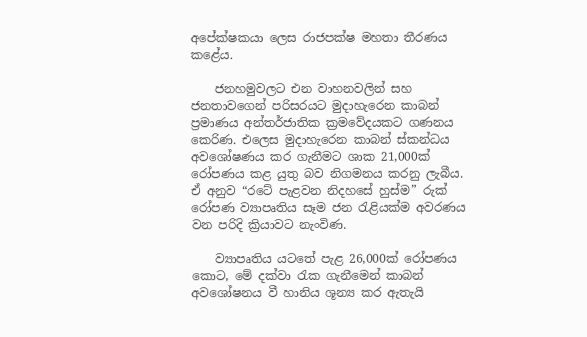අපේක්ෂකයා ලෙස රාජපක්ෂ මහතා තීරණය කළේය.

    ජනහමුවලට එන වාහනවලින් සහ ජනතාවගෙන් පරිසරයට මුදාහැරෙන කාබන් ප්‍රමාණය අන්තර්ජාතික ක්‍රමවේදයකට ගණනය කෙරිණ. එලෙස මුදාහැරෙන කාබන් ස්කන්ධය  අවශෝෂණය කර ගැනීමට ශාක 21,000ක් රෝපණය කළ යුතු බව නිගමනය කරනු ලැබීය.  ඒ අනුව “රටේ පැළවන නිදහසේ හුස්ම” රුක් රෝපණ ව්‍යාපෘතිය සෑම ජන රැළියක්ම අවරණය වන පරිදි ක්‍රියාවට නැංවිණ.

    ව්‍යාපෘතිය යටතේ පැළ 26,000ක් රෝපණය කොට, මේ දක්වා රැක ගැනීමෙන් කාබන් අවශෝෂනය වී හානිය ශූන්‍ය කර ඇතැයි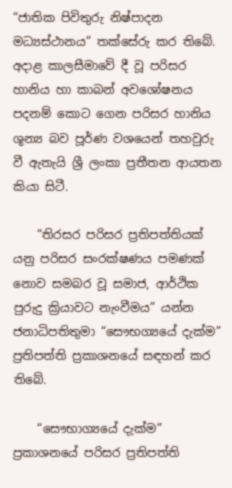“ජාතික පිවිතුරු නිෂ්පාදන මධ්‍යස්ථානය” තක්සේරු කර තිබේ. අදාළ කාලසීමාවේ දී වූ පරිසර හානිය හා කාබන් අවශෝෂනය පදනම් කොට ගෙන පරිසර හානිය ශූන්‍ය බව පූර්ණ වශයෙන් තහවුරු වී ඇතැයි ශ්‍රී ලංකා ප්‍රතීතන ආයතන කියා සිටී.

    “තිරසර පරිසර ප්‍රතිපත්තියක් යනු පරිසර සංරක්ෂණය පමණක් නොව සමබර වූ සමාජ, ආර්ථික පුරුදු ක්‍රියාවට නැංවීමය” යන්න ජනාධිපතිතුමා “සෞභග්‍යයේ දැක්ම” ප්‍රතිපත්ති ප්‍රකාශනයේ සඳහන් කර තිබේ.

    “සෞභාග්‍යයේ දැක්ම” ප්‍රකාශනයේ පරිසර ප්‍රතිපත්ති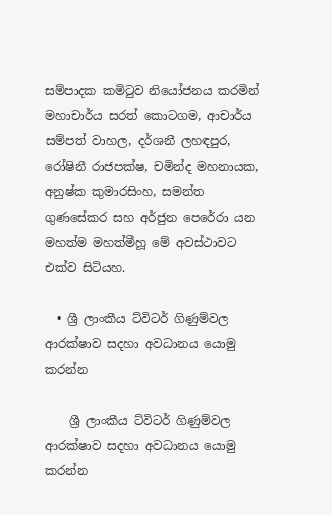සම්පාදක කමිටුව නියෝජනය කරමින් මහාචාර්ය සරත් කොටගම, ආචාර්ය සම්පත් වාහල, දර්ශනී ලහඳපුර, රෝෂිනී රාජපක්ෂ, චමින්ද මහනායක, අනුෂ්ක කුමාරසිංහ, සමන්ත ගුණසේකර සහ අර්ජුන පෙරේරා යන මහත්ම මහත්මීහූ මේ අවස්ථාවට එක්ව සිටියහ.

  • ශ්‍රී ලාංකීය ට්විටර් ගිණුම්වල ආරක්ෂාව සදහා අවධානය යොමු කරන්න

    ශ්‍රී ලාංකීය ට්විටර් ගිණුම්වල ආරක්ෂාව සදහා අවධානය යොමු කරන්න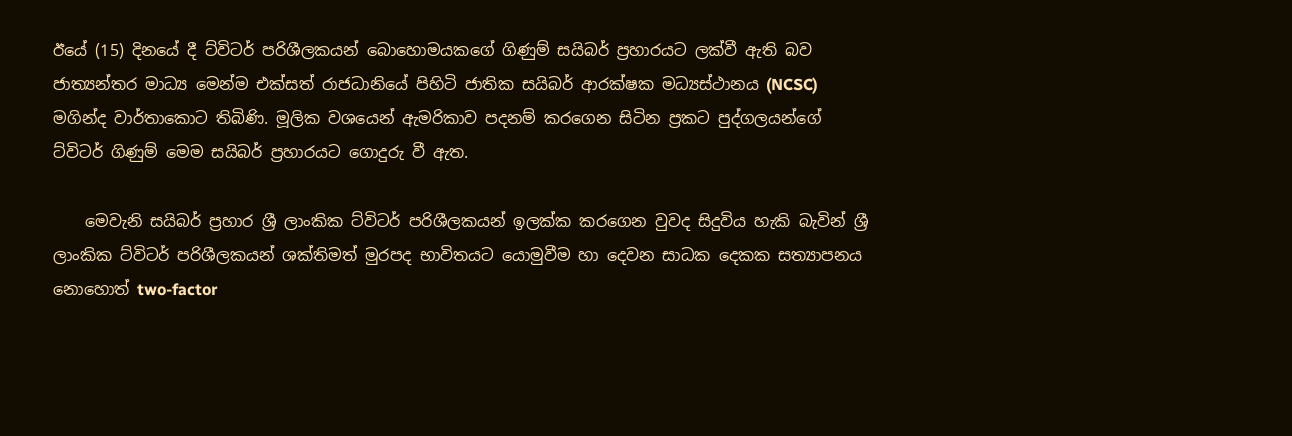ඊයේ (15) දිනයේ දී ට්විටර් පරිශීලකයන් බොහොමයකගේ ගිණුම් සයිබර් ප්‍රහාරයට ලක්වී ඇති බව ජාත්‍යන්තර මාධ්‍ය මෙන්ම එක්සත් රාජධානියේ පිහිටි ජාතික සයිබර් ආරක්ෂක මධ්‍යස්ථානය (NCSC) මගින්ද වාර්තාකොට තිබිණි. මූලික වශයෙන් ඇමරිකාව පදනම් කරගෙන සිටින ප්‍රකට පුද්ගලයන්ගේ ට්විටර් ගිණුම් මෙම සයිබර් ප්‍රහාරයට ගොදුරු වී ඇත.

    මෙවැනි සයිබර් ප්‍රහාර ශ්‍රී ලාංකික ට්විටර් පරිශීලකයන් ඉලක්ක කරගෙන වුවද සිදුවිය හැකි බැවින් ශ්‍රී ලාංකික ට්විටර් පරිශීලකයන් ශක්තිමත් මුරපද භාවිතයට යොමුවීම හා දෙවන සාධක දෙකක සත්‍යාපනය නොහොත් two-factor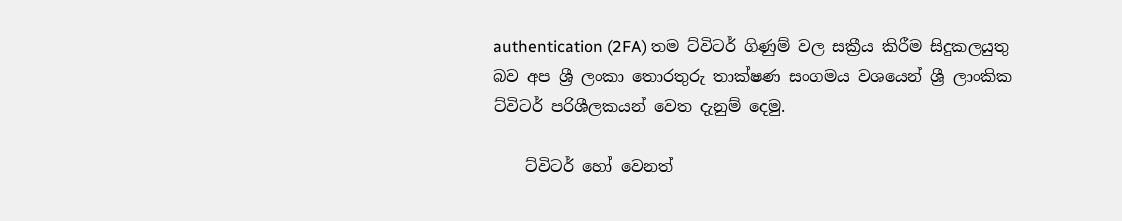authentication (2FA) තම ට්විටර් ගිණුම් වල සක්‍රීය කිරීම සිදුකලයුතු බව අප ශ්‍රී ලංකා තොරතුරු තාක්ෂණ සංගමය වශයෙන් ශ්‍රී ලාංකික ට්විටර් පරිශීලකයන් වෙත දැනුම් දෙමු.

    ට්විටර් හෝ වෙනත්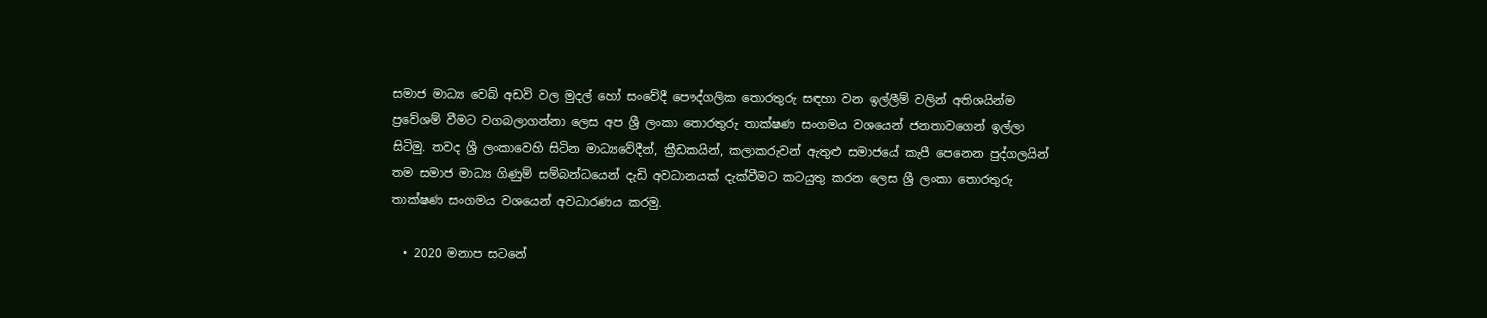සමාජ මාධ්‍ය වෙබ් අඩවි වල මුදල් හෝ සංවේදී පෞද්ගලික තොරතුරු සඳහා වන ඉල්ලීම් වලින් අතිශයින්ම ප්‍රවේශම් වීමට වගබලාගන්නා ලෙස අප ශ්‍රී ලංකා තොරතුරු තාක්ෂණ සංගමය වශයෙන් ජනතාවගෙන් ඉල්ලා සිටිමු. තවද ශ්‍රී ලංකාවෙහි සිටින මාධ්‍යවේදීන්, ක්‍රීඩකයින්, කලාකරුවන් ඇතුළු සමාජයේ කැපී පෙනෙන පුද්ගලයින් තම සමාජ මාධ්‍ය ගිණුම් සම්බන්ධයෙන් දැඩි අවධානයක් දැක්වීමට කටයුතු කරන ලෙස ශ්‍රී ලංකා තොරතුරු තාක්ෂණ සංගමය වශයෙන් අවධාරණය කරමු.

  • 2020 මනාප සටනේ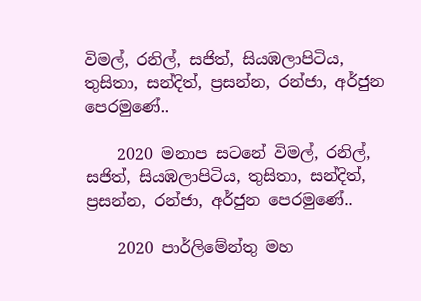විමල්, රනිල්, සජිත්, සියඹලාපිටිය, තුසිතා, සන්දිත්, ප්‍රසන්න, රන්ජා, අර්ජුන පෙරමුණේ..

    2020 මනාප සටනේ විමල්, රනිල්, සජිත්, සියඹලාපිටිය, තුසිතා, සන්දිත්, ප්‍රසන්න, රන්ජා, අර්ජුන පෙරමුණේ..

    2020 පාර්ලිමේන්තු මහ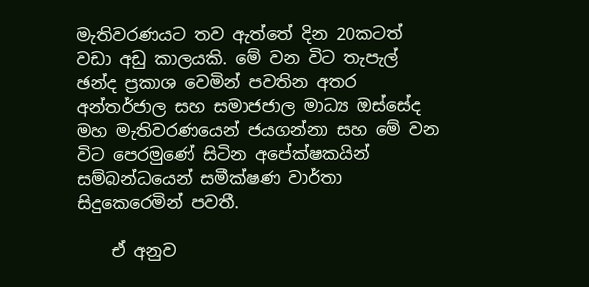මැතිවරණයට තව ඇත්තේ දින 20කටත් වඩා අඩු කාලයකි. මේ වන විට තැපැල් ඡන්ද ප්‍රකාශ වෙමින් පවතින අතර අන්තර්ජාල සහ සමාජජාල මාධ්‍ය ඔස්සේද මහ මැතිවරණයෙන් ජයගන්නා සහ මේ වන විට පෙරමුණේ සිටින අපේක්ෂකයින් සම්බන්ධයෙන් සමීක්ෂණ වාර්තා සිදුකෙරෙමින් පවතී.

    ඒ අනුව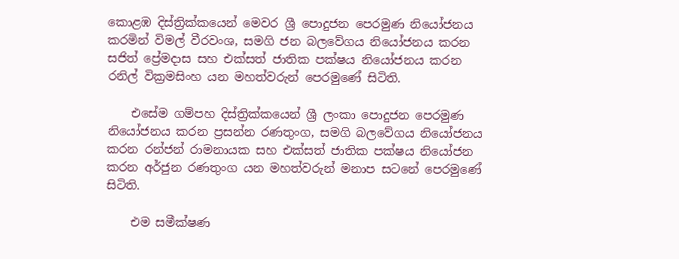කොළඹ දිස්ත්‍රික්කයෙන් මෙවර ශ්‍රී පොදුජන පෙරමුණ නියෝජනය කරමින් විමල් වීරවංශ, සමගි ජන බලවේගය නියෝජනය කරන සජිත් ප්‍රේමදාස සහ එක්සත් ජාතික පක්ෂය නියෝජනය කරන රනිල් වික්‍රමසිංහ යන මහත්වරුන් පෙරමුණේ සිටිති.

    එසේම ගම්පහ දිස්ත්‍රික්කයෙන් ශ්‍රී ලංකා පොදුජන පෙරමුණ නියෝජනය කරන ප්‍රසන්න රණතුංග, සමගි බලවේගය නියෝජනය කරන රන්ජන් රාමනායක සහ එක්සත් ජාතික පක්ෂය නියෝජන කරන අර්ජුන රණතුංග යන මහත්වරුන් මනාප සටනේ පෙරමුණේ සිටිති.

    එම සමීක්ෂණ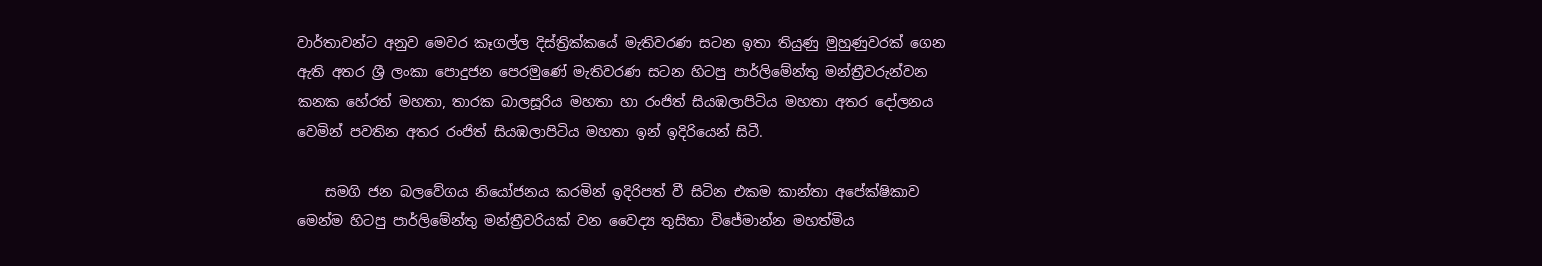වාර්තාවන්ට අනුව මෙවර කෑගල්ල දිස්ත්‍රික්කයේ මැතිවරණ සටන ඉතා තියුණු මුහුණුවරක් ගෙන ඇති අතර ශ්‍රී ලංකා පොදුජන පෙරමුණේ මැතිවරණ සටන හිටපු පාර්ලිමේන්තු මන්ත්‍රීවරුන්වන කනක හේරත් මහතා, තාරක බාලසූරිය මහතා හා රංජිත් සියඹලාපිටිය මහතා අතර දෝලනය වෙමින් පවතින අතර රංජිත් සියඹලාපිටිය මහතා ඉන් ඉදිරියෙන් සිටී.

    සමගි ජන බලවේගය නියෝජනය කරමින් ඉදිරිපත් වී සිටින එකම කාන්තා අපේක්ෂිකාව මෙන්ම හිටපු පාර්ලිමේන්තු මන්ත්‍රීවරියක් වන වෛද්‍ය තුසිතා විජේමාන්න මහත්මිය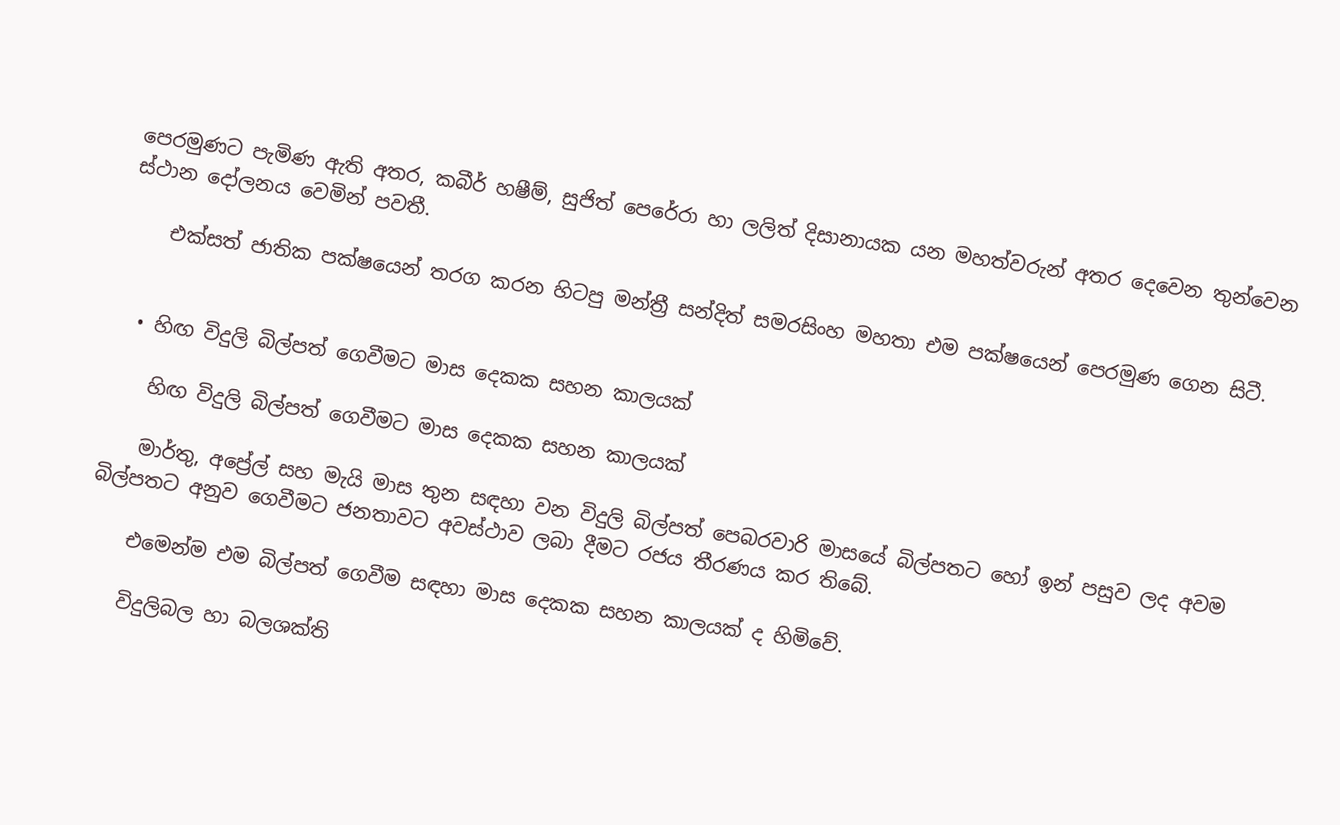පෙරමුණට පැමිණ ඇති අතර, කබීර් හෂීම්, සුජිත් පෙරේරා හා ලලිත් දිසානායක යන මහත්වරුන් අතර දෙවෙන තුන්වෙන ස්ථාන දෝලනය වෙමින් පවතී.

    එක්සත් ජාතික පක්ෂයෙන් තරග කරන හිටපු මන්ත්‍රී සන්දිත් සමරසිංහ මහතා එම පක්ෂයෙන් පෙරමුණ ගෙන සිටී.


  • හිඟ විදුලි බිල්පත් ගෙවීමට මාස දෙකක සහන කාලයක්

    හිඟ විදුලි බිල්පත් ගෙවීමට මාස දෙකක සහන කාලයක්

    මාර්තු, අප්‍රේල් සහ මැයි මාස තුන සඳහා වන විදුලි බිල්පත් පෙබරවාරි මාසයේ බිල්පතට හෝ ඉන් පසුව ලද අවම බිල්පතට අනුව ගෙවීමට ජනතාවට අවස්ථාව ලබා දීමට රජය තීරණය කර තිබේ.

    එමෙන්ම එම බිල්පත් ගෙවීම සඳහා මාස දෙකක සහන කාලයක් ද හිමිවේ.

    විදුලිබල හා බලශක්ති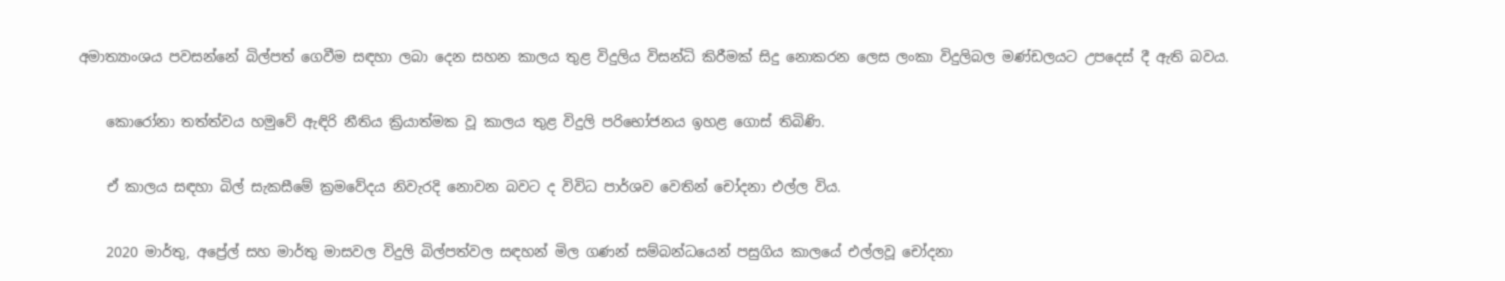අමාත්‍යාංශය පවසන්නේ බිල්පත් ගෙවීම සඳහා ලබා දෙන සහන කාලය තුළ විදුලිය විසන්ධි කිරීමක් සිදු නොකරන ලෙස ලංකා විදුලිබල මණ්ඩලයට උපදෙස් දී ඇති බවය.

    කොරෝනා තත්ත්වය හමුවේ ඇඳිරි නීතිය ක්‍රියාත්මක වූ කාලය තුළ විදුලි පරිභෝජනය ඉහළ ගොස් තිබිණි.

    ඒ කාලය සඳහා බිල් සැකසීමේ ක්‍රමවේදය නිවැරදි නොවන බවට ද විවිධ පාර්ශව වෙතින් චෝදනා එල්ල විය.

    2020 මාර්තු, අප්‍රේල් සහ මාර්තු මාසවල විදුලි බිල්පත්වල සඳහන් මිල ගණන් සම්බන්ධයෙන් පසුගිය කාලයේ එල්ලවූ චෝදනා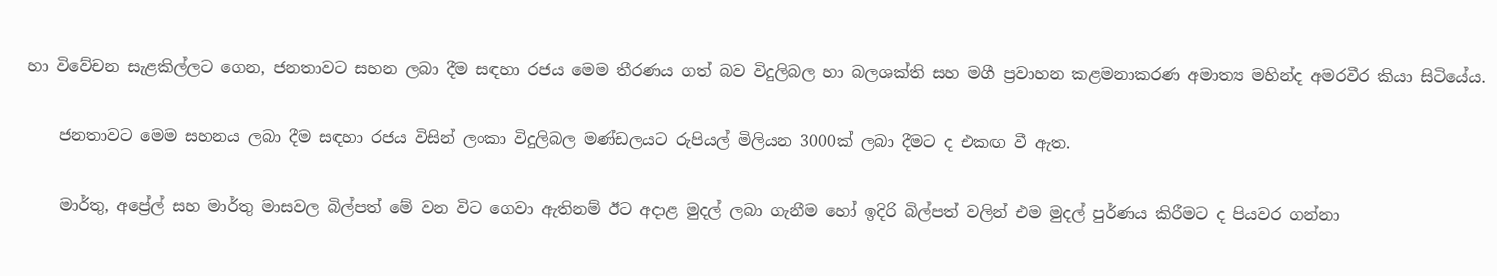හා විවේචන සැළකිල්ලට ගෙන, ජනතාවට සහන ලබා දීම සඳහා රජය මෙම තීරණය ගත් බව විදුලිබල හා බලශක්ති සහ මගී ප්‍රවාහන කළමනාකරණ අමාත්‍ය මහින්ද අමරවීර කියා සිටියේය.

    ජනතාවට මෙම සහනය ලබා දීම සඳහා රජය විසින් ලංකා විදුලිබල මණ්ඩලයට රුපියල් මිලියන 3000ක් ලබා දීමට ද එකඟ වී ඇත.

    මාර්තු, අප්‍රේල් සහ මාර්තු මාසවල බිල්පත් මේ වන විට ගෙවා ඇතිනම් ඊට අදාළ මුදල් ලබා ගැනීම හෝ ඉදිරි බිල්පත් වලින් එම මුදල් පුර්ණය කිරීමට ද පියවර ගන්නා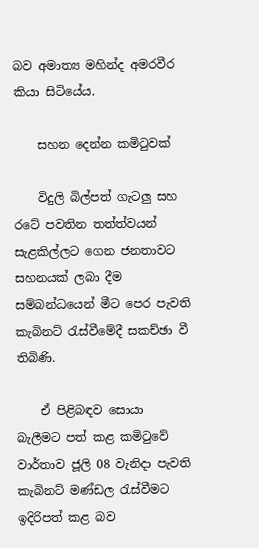බව අමාත්‍ය මහින්ද අමරවීර කියා සිටියේය.

    සහන දෙන්න කමිටුවක්

    විදුලි බිල්පත් ගැටලු සහ රටේ පවතින තත්ත්වයන් සැළකිල්ලට ගෙන ජනතාවට සහනයක් ලබා දීම සම්බන්ධයෙන් මීට පෙර පැවති කැබිනට් රැස්වීමේදී සකච්ඡා වී තිබිණි.

    ඒ පිළිබඳව සොයා බැලීමට පත් කළ කමිටුවේ වාර්තාව ජූලි 08 වැනිදා පැවති කැබිනට් මණ්ඩල රැස්වීමට ඉදිරිපත් කළ බව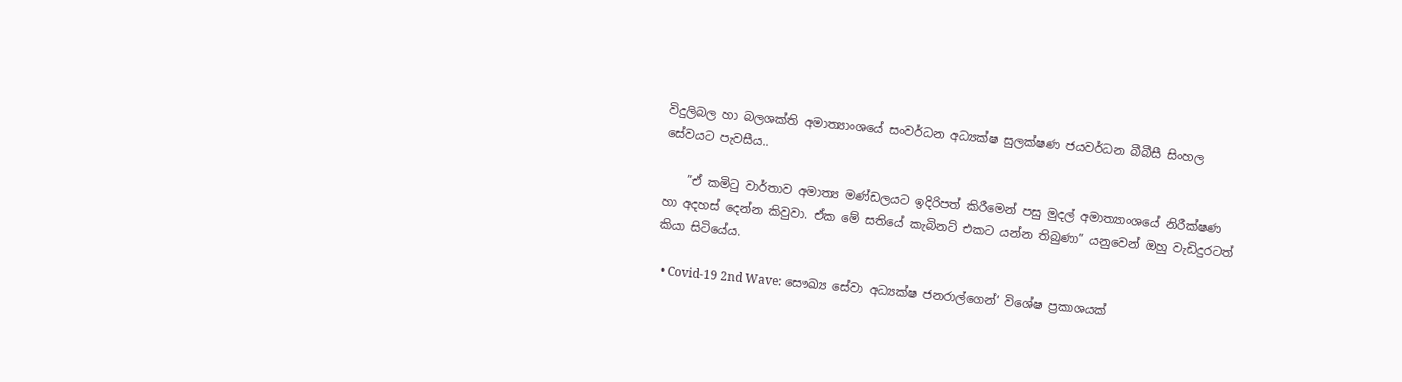විදුලිබල හා බලශක්ති අමාත්‍යාංශයේ සංවර්ධන අධ්‍යක්ෂ සුලක්ෂණ ජයවර්ධන බීබීසී සිංහල සේවයට පැවසීය..

    ”ඒ කමිටු වාර්තාව අමාත්‍ය මණ්ඩලයට ඉදිරිපත් කිරීමෙන් පසු මුදල් අමාත්‍යාංශයේ නිරීක්ෂණ හා අදහස් දෙන්න කිවුවා. ඒක මේ සතියේ කැබිනට් එකට යන්න තිබුණා” යනුවෙන් ඔහු වැඩිදුරටත් කියා සිටියේය.

  • Covid-19 2nd Wave: සෞඛ්‍ය සේවා අධ්‍යක්ෂ ජනරාල්ගෙන්’ විශේෂ ප්‍රකාශයක්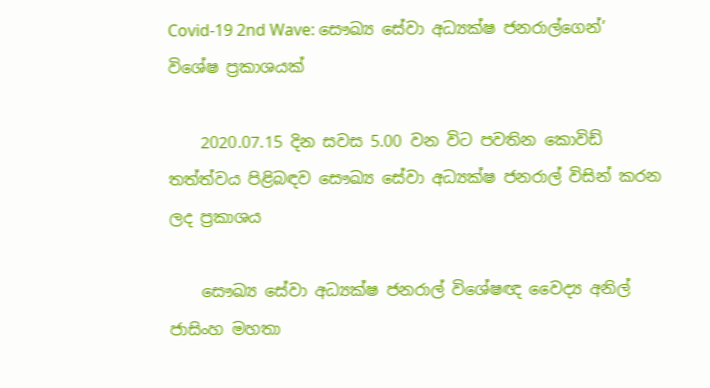Covid-19 2nd Wave: සෞඛ්‍ය සේවා අධ්‍යක්ෂ ජනරාල්ගෙන්’ විශේෂ ප්‍රකාශයක්

    2020.07.15 දින සවස 5.00 වන විට පවතින කොවිඩ් තත්ත්වය පිළිබඳව සෞඛ්‍ය සේවා අධ්‍යක්ෂ ජනරාල් විසින් කරන ලද ප්‍රකාශය

    සෞඛ්‍ය සේවා අධ්‍යක්ෂ ජනරාල් විශේෂඥ වෛද්‍ය අනිල් ජාසිංහ මහතා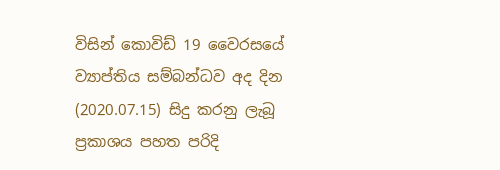විසින් කොවිඩ් 19 වෛරසයේ ව්‍යාප්තිය සම්බන්ධව අද දින (2020.07.15) සිදු කරනු ලැබූ ප්‍රකාශය පහත පරිදි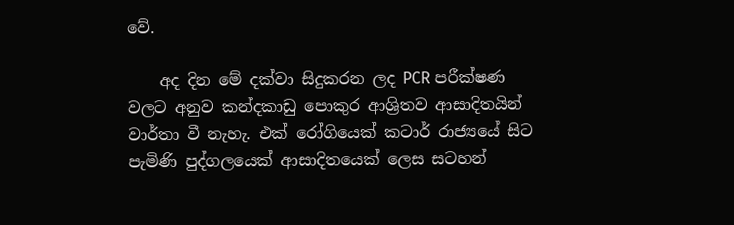වේ.

    අද දින මේ දක්වා සිදුකරන ලද PCR පරීක්ෂණ වලට අනුව කන්දකාඩු පොකුර ආශ්‍රිතව ආසාදිතයින් වාර්තා වී නැහැ. එක් රෝගියෙක් කටාර් රාජ්‍යයේ සිට පැමිණි පුද්ගලයෙක් ආසාදිතයෙක් ලෙස සටහන්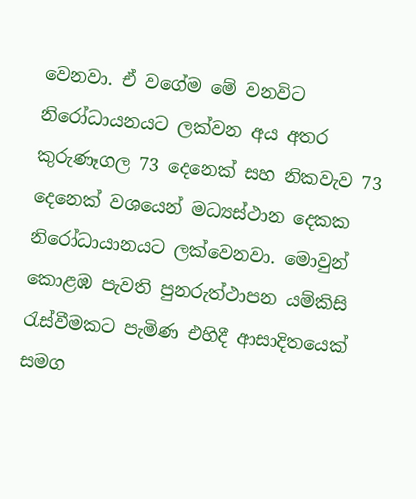වෙනවා. ඒ වගේම මේ වනවිට නිරෝධායනයට ලක්වන අය අතර කුරුණෑගල 73 දෙනෙක් සහ නිකවැව 73 දෙනෙක් වශයෙන් මධ්‍යස්ථාන දෙකක නිරෝධායානයට ලක්වෙනවා. මොවුන් කොළඹ පැවති පුනරුත්ථාපන යම්කිසි රැස්වීමකට පැමිණ එහිදී ආසාදිතයෙක් සමග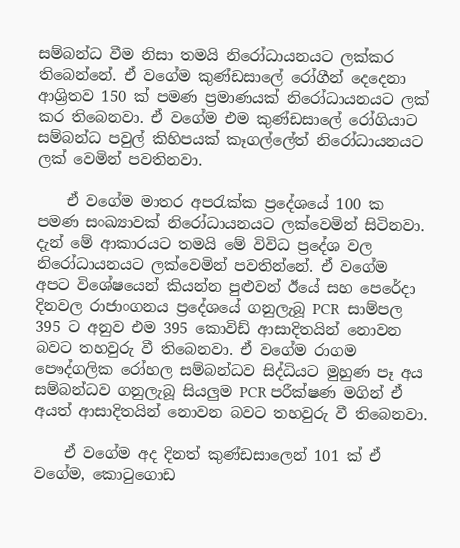සම්බන්ධ වීම නිසා තමයි නිරෝධායනයට ලක්කර තිබෙන්නේ. ඒ වගේම කුණ්ඩසාලේ රෝගීන් දෙදෙනා ආශ්‍රිතව 150 ක් පමණ ප්‍රමාණයක් නිරෝධායනයට ලක් කර තිබෙනවා. ඒ වගේම එම කුණ්ඩසාලේ රෝගියාට සම්බන්ධ පවුල් කිහිපයක් කෑගල්ලේත් නිරෝධායනයට ලක් වෙමින් පවතිනවා.

    ඒ වගේම මාතර අපරැක්ක ප්‍රදේශයේ 100 ක පමණ සංඛ්‍යාවක් නිරෝධායනයට ලක්වෙමින් සිටිනවා. දැන් මේ ආකාරයට තමයි මේ විවිධ ප්‍රදේශ වල නිරෝධායනයට ලක්වෙමින් පවතින්නේ. ඒ වගේම අපට විශේෂයෙන් කියන්න පුළුවන් ඊයේ සහ පෙරේදා දිනවල රාජාංගනය ප්‍රදේශයේ ගනුලැබූ PCR  සාම්පල  395 ට අනුව එම 395 කොවිඩ් ආසාදිතයින් නොවන බවට තහවුරු වී තිබෙනවා. ඒ වගේම රාගම පෞද්ගලික රෝහල සම්බන්ධව සිද්ධියට මුහුණ පෑ අය සම්බන්ධව ගනුලැබූ සියලුම PCR පරීක්ෂණ මගින් ඒ අයත් ආසාදිතයින් නොවන බවට තහවුරු වී තිබෙනවා.

    ඒ වගේම අද දිනත් කුණ්ඩසාලෙන් 101 ක් ඒ වගේම, කොටුගොඩ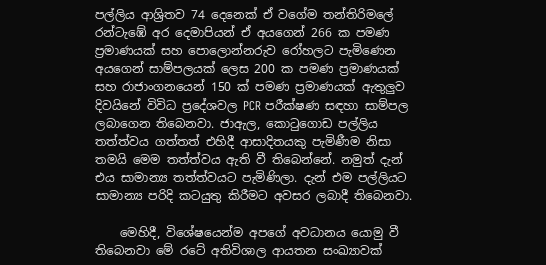පල්ලිය ආශ්‍රිතව 74 දෙනෙක් ඒ වගේම තන්තිරිමලේ රන්ටැඹේ අර දෙමාපියන් ඒ අයගෙන් 266 ක පමණ ප්‍රමාණයක් සහ පොලොන්නරුව රෝහලට පැමිණෙන අයගෙන් සාම්පලයක් ලෙස 200 ක පමණ ප්‍රමාණයක් සහ රාජාංගනයෙන් 150 ක් පමණ ප්‍රමාණයක් ඇතුලුව දිවයිනේ විවිධ ප්‍රදේශවල PCR පරීක්ෂණ සඳහා සාම්පල ලබාගෙන තිබෙනවා. ජාඇල, කොටුගොඩ පල්ලිය තත්ත්වය ගත්තත් එහිදී ආසාදිතයකු පැමිණීම නිසා තමයි මෙම තත්ත්වය ඇති වී තිබෙන්නේ. නමුත් දැන් එය සාමාන්‍ය තත්ත්වයට පැමිණිලා. දැන් එම පල්ලියට සාමාන්‍ය පරිදි කටයුතු කිරීමට අවසර ලබාදී තිබෙනවා.

    මෙහිදී, විශේෂයෙන්ම අපගේ අවධානය යොමු වී තිබෙනවා මේ රටේ අතිවිශාල ආයතන සංඛ්‍යාවක්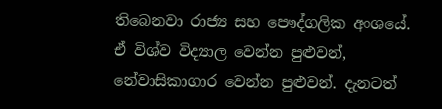තිබෙනවා රාජ්‍ය සහ පෞද්ගලික අංශයේ. ඒ විශ්ව විද්‍යාල වෙන්න පුළුවන්, නේවාසිකාගාර වෙන්න පුළුවන්. දැනටත්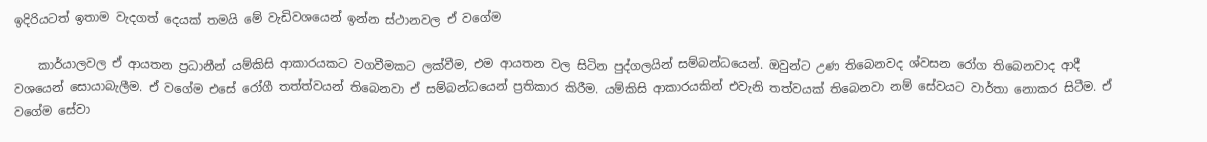ඉදිරියටත් ඉතාම වැදගත් දෙයක් තමයි මේ වැඩිවශයෙන් ඉන්න ස්ථානවල ඒ වගේම

    කාර්යාලවල ඒ ආයතන ප්‍රධානීන් යම්කිසි ආකාරයකට වගවීමකට ලක්වීම, එම ආයතන වල සිටින පුද්ගලයින් සම්බන්ධයෙන්. ඔවුන්ට උණ තිබෙනවද ශ්වසන රෝග තිබෙනවාද ආදී වශයෙන් සොයාබැලීම. ඒ වගේම එසේ රෝගී තත්ත්වයන් තිබෙනවා ඒ සම්බන්ධයෙන් ප්‍රතිකාර කිරීම. යම්කිසි ආකාරයකින් එවැනි තත්වයක් තිබෙනවා නම් සේවයට වාර්තා නොකර සිටීම. ඒ වගේම සේවා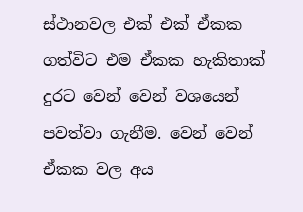ස්ථානවල එක් එක් ඒකක ගත්විට එම ඒකක හැකිතාක් දුරට වෙන් වෙන් වශයෙන් පවත්වා ගැනීම. වෙන් වෙන් ඒකක වල අය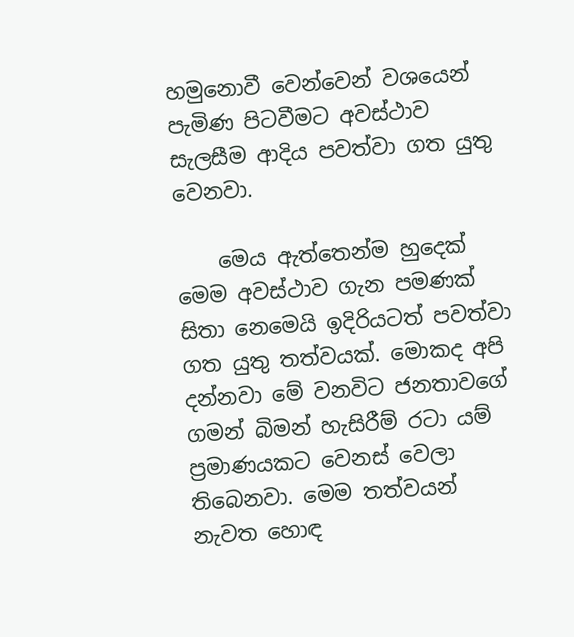හමුනොවී වෙන්වෙන් වශයෙන් පැමිණ පිටවීමට අවස්ථාව සැලසීම ආදිය පවත්වා ගත යුතු වෙනවා.

    මෙය ඇත්තෙන්ම හුදෙක් මෙම අවස්ථාව ගැන පමණක් සිතා නෙමෙයි ඉදිරියටත් පවත්වා ගත යුතු තත්වයක්. මොකද අපි දන්නවා මේ වනවිට ජනතාවගේ ගමන් බිමන් හැසිරීම් රටා යම් ප්‍රමාණයකට වෙනස් වෙලා තිබෙනවා. මෙම තත්වයන් නැවත හොඳ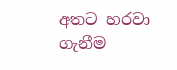අතට හරවා ගැනීම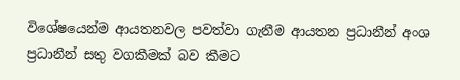විශේෂයෙන්ම ආයතනවල පවත්වා ගැනීම ආයතන ප්‍රධානීන් අංශ ප්‍රධානීන් සතු වගකීමක් බව කීමට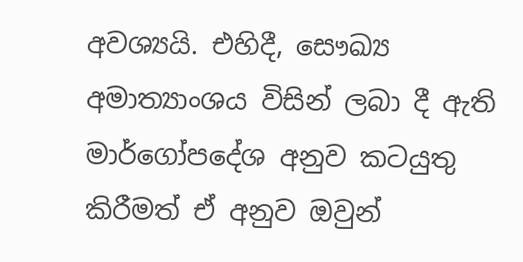අවශ්‍යයි. එහිදී, සෞඛ්‍ය අමාත්‍යාංශය විසින් ලබා දී ඇති මාර්ගෝපදේශ අනුව කටයුතු කිරීමත් ඒ අනුව ඔවුන්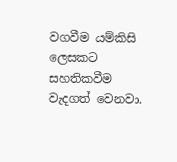වගවීම යම්කිසි ලෙසකට සහතිකවීම වැදගත් වෙනවා.